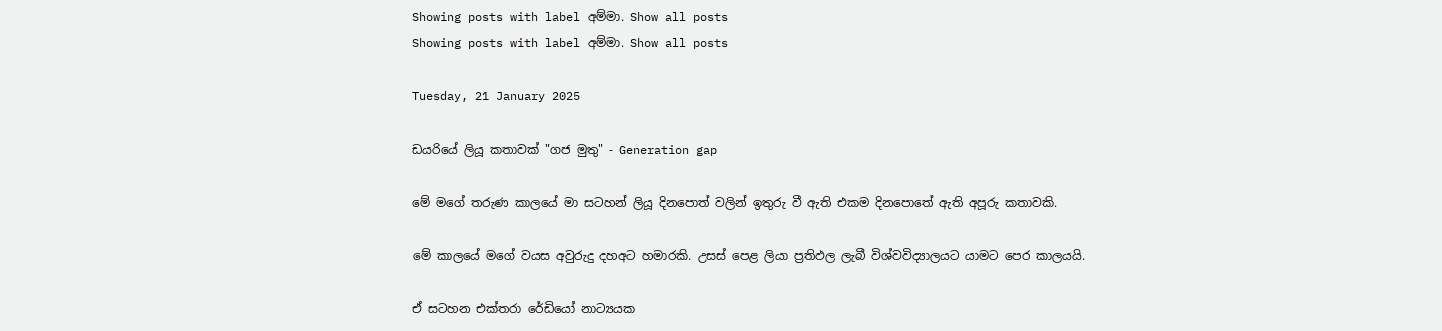Showing posts with label අම්මා. Show all posts
Showing posts with label අම්මා. Show all posts

Tuesday, 21 January 2025

ඩයරියේ ලියූ කතාවක් "ගජ මුතු" - Generation gap

මේ මගේ තරුණ කාලයේ මා සටහන් ලියූ දිනපොත් වලින් ඉතුරු වී ඇති එකම දිනපොතේ ඇති අපූරු කතාවකි.

මේ කාලයේ මගේ වයස අවුරුදු දහඅට හමාරකි. උසස් පෙළ ලියා ප්‍රතිඵල ලැබී විශ්වවිද්‍යාලයට යාමට පෙර කාලයයි.

ඒ සටහන එක්තරා රේඩියෝ නාට්‍යයක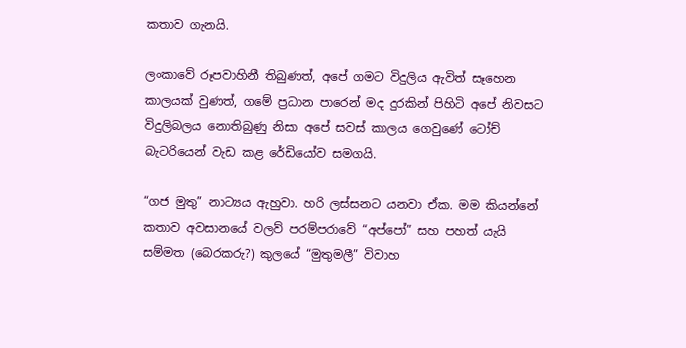කතාව ගැනයි.

ලංකාවේ රූපවාහිනී තිබුණත්, අපේ ගමට විදුලිය ඇවිත් සෑහෙන කාලයක් වුණත්, ගමේ ප්‍රධාන පාරෙන් මද දුරකින් පිහිටි අපේ නිවසට විදුලිබලය නොතිබුණු නිසා අපේ සවස් කාලය ගෙවුණේ ටෝච් බැටරියෙන් වැඩ කළ රේඩියෝව සමගයි.

“ගජ මුතු” නාට්‍යය ඇහුවා. හරි ලස්සනට යනවා ඒක. මම කියන්නේ කතාව අවසානයේ වලව් පරම්පරාවේ “අප්පෝ” සහ පහත් යැයි සම්මත (බෙරකරු?) කුලයේ “මුතුමලී” විවාහ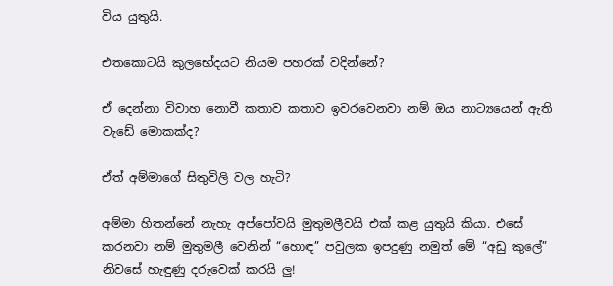විය යුතුයි.

එතකොටයි කුලභේදයට නියම පහරක් වදින්නේ?

ඒ දෙන්නා විවාහ නොවී කතාව කතාව ඉවරවෙනවා නම් ඔය නාට්‍යයෙන් ඇති වැඩේ මොකක්ද?

ඒත් අම්මාගේ සිතුවිලි වල හැටි?

අම්මා හිතන්නේ නැහැ අප්පෝවයි මුතුමලීවයි එක් කළ යුතුයි කියා. එසේ කරනවා නම් මුතුමලී වෙනින් “හොඳ” පවුලක ඉපදුණු නමුත් මේ “අඩු කුලේ” නිවසේ හැඳුණු දරුවෙක් කරයි ලු!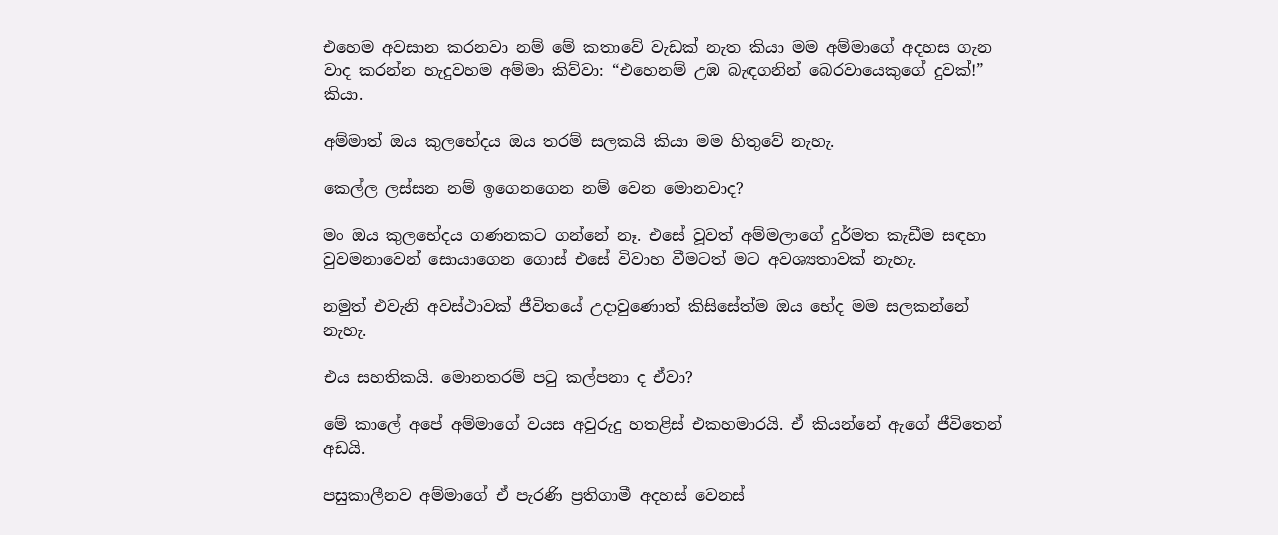එහෙම අවසාන කරනවා නම් මේ කතාවේ වැඩක් නැත කියා මම අම්මාගේ අදහස ගැන වාද කරන්න හැදුවහම අම්මා කිව්වා: “එහෙනම් උඹ බැඳගනින් බෙරවායෙකුගේ දුවක්!” කියා.

අම්මාත් ඔය කුලභේදය ඔය තරම් සලකයි කියා මම හිතුවේ නැහැ.

කෙල්ල ලස්සන නම් ඉගෙනගෙන නම් වෙන මොනවාද?

මං ඔය කුලභේදය ගණනකට ගන්නේ නෑ. එසේ වූවත් අම්මලාගේ දුර්මත කැඩීම සඳහා වුවමනාවෙන් සොයාගෙන ගොස් එසේ විවාහ වීමටත් මට අවශ්‍යතාවක් නැහැ.

නමුත් එවැනි අවස්ථාවක් ජීවිතයේ උදාවුණොත් කිසිසේත්ම ඔය භේද මම සලකන්නේ නැහැ.

එය සහතිකයි. මොනතරම් පටු කල්පනා ද ඒවා?

මේ කාලේ අපේ අම්මාගේ වයස අවුරුදු හතළිස් එකහමාරයි. ඒ කියන්නේ ඇගේ ජීවිතෙන් අඩයි.

පසුකාලීනව අම්මාගේ ඒ පැරණි ප්‍රතිගාමී අදහස් වෙනස්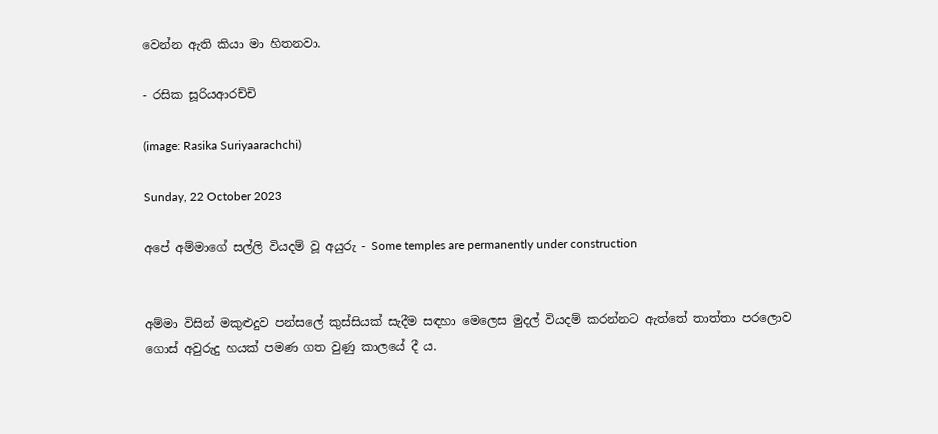වෙන්න ඇති කියා මා හිතනවා.

- රසික සූරියආරච්චි

(image: Rasika Suriyaarachchi)

Sunday, 22 October 2023

අපේ අම්මාගේ සල්ලි වියදම් වූ අයුරු - Some temples are permanently under construction


අම්මා විසින් මකුළුදුව පන්සලේ කුස්සියක් සැදීම සඳහා මෙලෙස මුදල් වියදම් කරන්නට ඇත්තේ තාත්තා පරලොව ගොස් අවුරුදු හයක් පමණ ගත වුණු කාලයේ දී ය.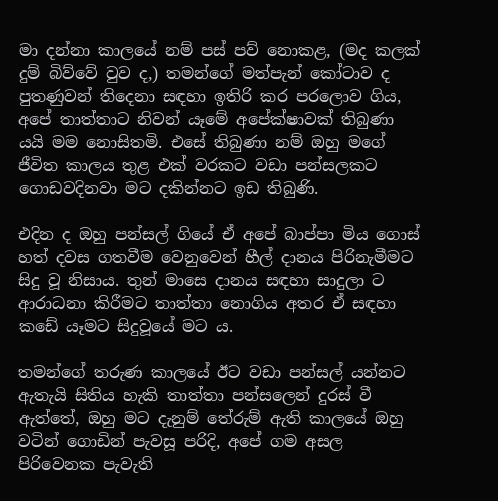මා දන්නා කාලයේ නම් පස් පව් නොකළ, (මද කලක් දුම් බිව්වේ වුව ද,) තමන්ගේ මත්පැන් කෝටාව ද පුතණුවන් තිදෙනා සඳහා ඉතිරි කර පරලොව ගිය, අපේ තාත්තාට නිවන් යෑමේ අපේක්ෂාවක් තිබුණා යයි මම නොසිතමි. එසේ තිබුණා නම් ඔහු මගේ ජීවිත කාලය තුළ එක් වරකට වඩා පන්සලකට ගොඩවදිනවා මට දකින්නට ඉඩ තිබුණි.

එදින ද ඔහු පන්සල් ගියේ ඒ අපේ බාප්පා මිය ගොස් හත් දවස ගතවීම වෙනුවෙන් හීල් දානය පිරිනැමීමට සිදු වූ නිසාය. තුන් මාසෙ දානය සඳහා සාදුලා ට ආරාධනා කිරීමට තාත්තා නොගිය අතර ඒ සඳහා කඩේ යෑමට සිදුවූයේ මට ය.

තමන්ගේ තරුණ කාලයේ ඊට වඩා පන්සල් යන්නට ඇතැයි සිතිය හැකි තාත්තා පන්සලෙන් දුරස් වී ඇත්තේ, ඔහු මට දැනුම් තේරුම් ඇති කාලයේ ඔහු වටින් ගොඩින් පැවසූ පරිදි, අපේ ගම අසල පිරිවෙනක පැවැති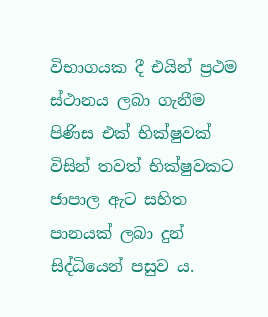විභාගයක දී එයින් ප්‍රථම ස්ථානය ලබා ගැනීම පිණිස එක් භික්ෂුවක් විසින් තවත් භික්ෂුවකට ජාපාල ඇට සහිත පානයක් ලබා දුන් සිද්ධියෙන් පසුව ය.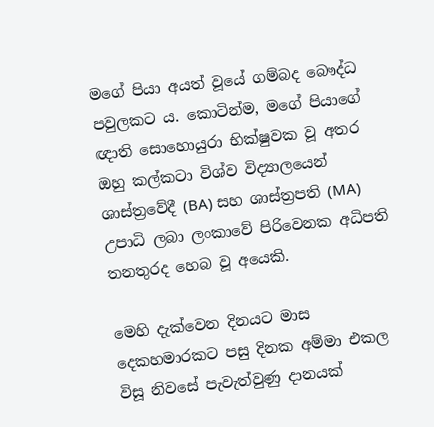මගේ පියා අයත් වූයේ ගම්බද බෞද්ධ පවුලකට ය. කොටින්ම, මගේ පියාගේ ඥාති සොහොයුරා භික්ෂුවක වූ අතර ඔහු කල්කටා විශ්ව විද්‍යාලයෙන් ශාස්ත්‍රවේදී (BA) සහ ශාස්ත්‍රපති (MA) උපාධි ලබා ලංකාවේ පිරිවෙනක අධිපති තනතුරද හෙබ වූ අයෙකි.

මෙහි දැක්වෙන දිනයට මාස දෙකහමාරකට පසු දිනක අම්මා එකල විසූ නිවසේ පැවැත්වුණු දානයක්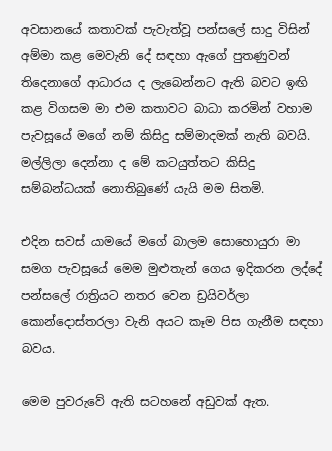අවසානයේ කතාවක් පැවැත්වූ පන්සලේ සාදු විසින් අම්මා කළ මෙවැනි දේ සඳහා ඇගේ පුතණුවන් තිදෙනාගේ ආධාරය ද ලැබෙන්නට ඇති බවට ඉඟි කළ විගසම මා එම කතාවට බාධා කරමින් වහාම පැවසූයේ මගේ නම් කිසිදු සම්මාදමක් නැති බවයි. මල්ලිලා දෙන්නා ද මේ කටයුත්තට කිසිදු සම්බන්ධයක් නොතිබුණේ යැයි මම සිතමි.

එදින සවස් යාමයේ මගේ බාලම සොහොයුරා මා සමග පැවසූයේ මෙම මුළුතැන් ගෙය ඉදිකරන ලද්දේ පන්සලේ රාත්‍රියට නතර වෙන ඩ්‍රයිවර්ලා කොන්දොස්තරලා වැනි අයට කෑම පිස ගැනීම සඳහා බවය.

මෙම පුවරුවේ ඇති සටහනේ අඩුවක් ඇත.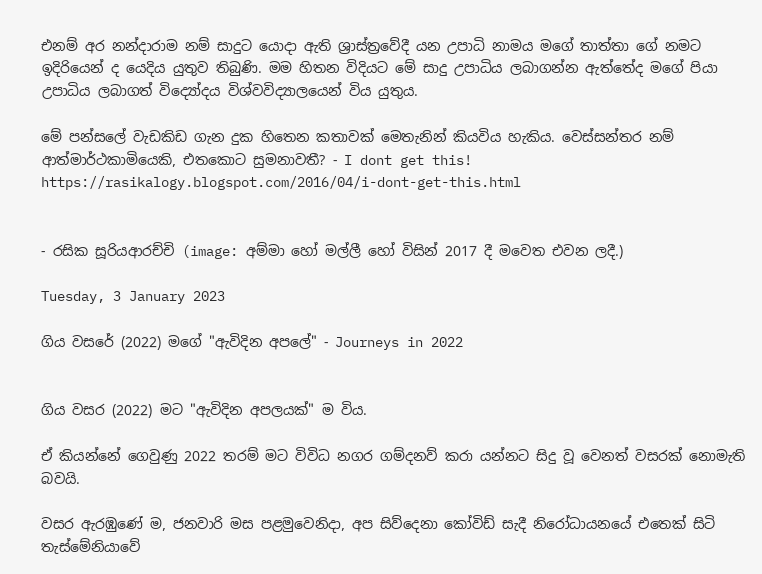එනම් අර නන්දාරාම නම් සාදුට යොදා ඇති ශ්‍රාස්ත්‍රවේදී යන උපාධි නාමය මගේ තාත්තා ගේ නමට ඉදිරියෙන් ද යෙදිය යුතුව තිබුණි. මම හිතන විදියට මේ සාදු උපාධිය ලබාගන්න ඇත්තේද මගේ පියා උපාධිය ලබාගත් විද්‍යෝදය විශ්වවිද්‍යාලයෙන් විය යුතුය.

මේ පන්සලේ වැඩකිඩ ගැන දුක හිතෙන කතාවක් මෙතැනින් කියවිය හැකිය. වෙස්සන්තර නම් ආත්මාර්ථකාමියෙකි, එතකොට සුමනාවතී? - I dont get this!
https://rasikalogy.blogspot.com/2016/04/i-dont-get-this.html


- රසික සූරියආරච්චි (image: අම්මා හෝ මල්ලී හෝ විසින් 2017 දී මවෙත එවන ලදී.)

Tuesday, 3 January 2023

ගිය වසරේ (2022) මගේ "ඇවිදින අපලේ" - Journeys in 2022


ගිය වසර (2022) මට "ඇවිදින අපලයක්" ම විය.

ඒ කියන්නේ ගෙවුණු 2022 තරම් මට විවිධ නගර ගම්දනව් කරා යන්නට සිදු වූ වෙනත් වසරක් නොමැති බවයි.

වසර ඇරඹුණේ ම, ජනවාරි මස පළමුවෙනිදා, අප සිව්දෙනා කෝවිඩ් සැදී නිරෝධායනයේ එතෙක් සිටි තැස්මේනියාවේ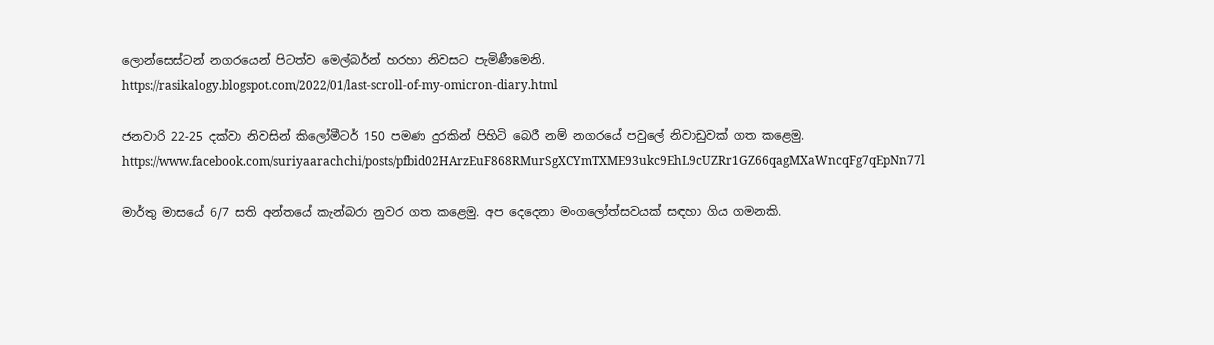ලොන්සෙස්ටන් නගරයෙන් පිටත්ව මෙල්බර්න් හරහා නිවසට පැමිණීමෙනි.
https://rasikalogy.blogspot.com/2022/01/last-scroll-of-my-omicron-diary.html

ජනවාරි 22-25 දක්වා නිවසින් කිලෝමීටර් 150 පමණ දුරකින් පිහිටි බෙරී නම් නගරයේ පවුලේ නිවාඩුවක් ගත කළෙමු.
https://www.facebook.com/suriyaarachchi/posts/pfbid02HArzEuF868RMurSgXCYmTXME93ukc9EhL9cUZRr1GZ66qagMXaWncqFg7qEpNn77l

මාර්තු මාසයේ 6/7 සති අන්තයේ කැන්බරා නුවර ගත කළෙමු. අප දෙදෙනා මංගලෝත්සවයක් සඳහා ගිය ගමනකි.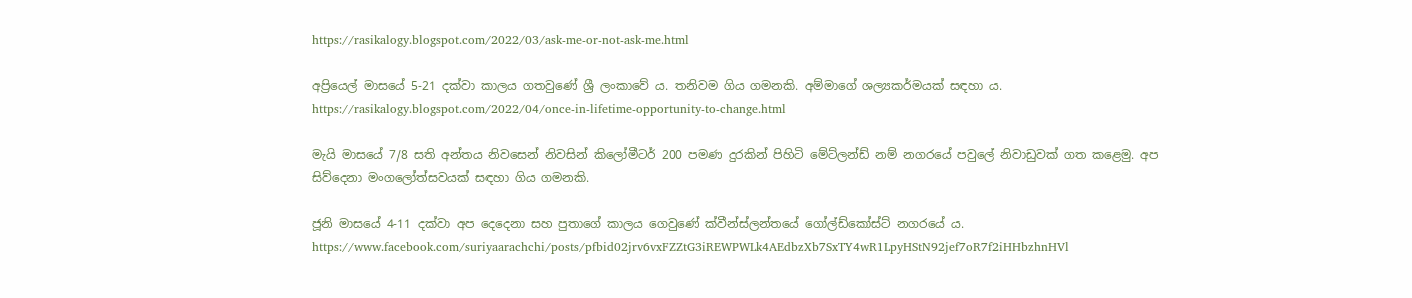https://rasikalogy.blogspot.com/2022/03/ask-me-or-not-ask-me.html

අප්‍රියෙල් මාසයේ 5-21 දක්වා කාලය ගතවුණේ ශ්‍රී ලංකාවේ ය. තනිවම ගිය ගමනකි. අම්මාගේ ශල්‍යකර්මයක් සඳහා ය.
https://rasikalogy.blogspot.com/2022/04/once-in-lifetime-opportunity-to-change.html

මැයි මාසයේ 7/8 සති අන්තය නිවසෙන් නිවසින් කිලෝමීටර් 200 පමණ දුරකින් පිහිටි මේට්ලන්ඩ් නම් නගරයේ පවුලේ නිවාඩුවක් ගත කළෙමු. අප සිව්දෙනා මංගලෝත්සවයක් සඳහා ගිය ගමනකි.

ජූනි මාසයේ 4-11 දක්වා අප දෙදෙනා සහ පුතාගේ කාලය ගෙවුණේ ක්වීන්ස්ලන්තයේ ගෝල්ඩ්කෝස්ට් නගරයේ ය.
https://www.facebook.com/suriyaarachchi/posts/pfbid02jrv6vxFZZtG3iREWPWLk4AEdbzXb7SxTY4wR1LpyHStN92jef7oR7f2iHHbzhnHVl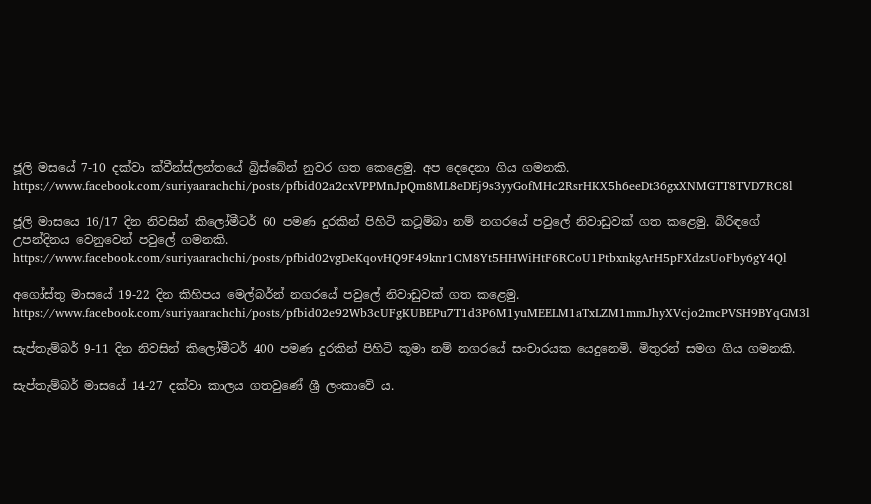ජූලි මසයේ 7-10 දක්වා ක්වීන්ස්ලන්තයේ බ්‍රිස්බේන් නුවර ගත කෙළෙමු. අප දෙදෙනා ගිය ගමනකි.
https://www.facebook.com/suriyaarachchi/posts/pfbid02a2cxVPPMnJpQm8ML8eDEj9s3yyGofMHc2RsrHKX5h6eeDt36gxXNMGTT8TVD7RC8l

ජූලි මාසයෙ 16/17 දින නිවසින් කිලෝමීටර් 60 පමණ දුරකින් පිහිටි කටූම්බා නම් නගරයේ පවුලේ නිවාඩුවක් ගත කළෙමු. බිරිඳගේ උපන්දිනය වෙනුවෙන් පවුලේ ගමනකි.
https://www.facebook.com/suriyaarachchi/posts/pfbid02vgDeKqovHQ9F49knr1CM8Yt5HHWiHtF6RCoU1PtbxnkgArH5pFXdzsUoFby6gY4Ql

අගෝස්තු මාසයේ 19-22 දින කිහිපය මෙල්බර්න් නගරයේ පවුලේ නිවාඩුවක් ගත කළෙමු.
https://www.facebook.com/suriyaarachchi/posts/pfbid02e92Wb3cUFgKUBEPu7T1d3P6M1yuMEELM1aTxLZM1mmJhyXVcjo2mcPVSH9BYqGM3l

සැප්තැම්බර් 9-11 දින නිවසින් කිලෝමීටර් 400 පමණ දුරකින් පිහිටි කූමා නම් නගරයේ සංචාරයක යෙදුනෙමි. මිතුරන් සමග ගිය ගමනකි.

සැප්තැම්බර් මාසයේ 14-27 දක්වා කාලය ගතවුණේ ශ්‍රී ලංකාවේ ය.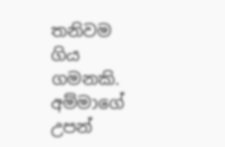තනිවම ගිය ගමනකි. අම්මාගේ උපන්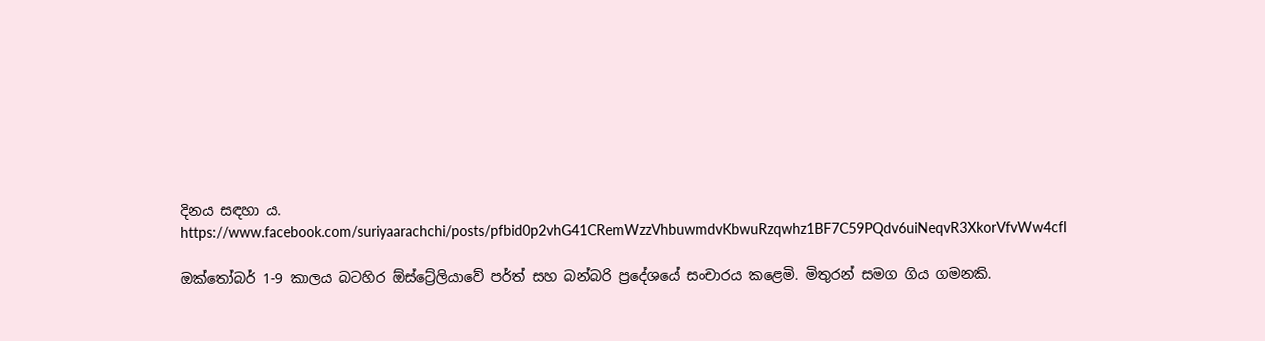දිනය සඳහා ය.
https://www.facebook.com/suriyaarachchi/posts/pfbid0p2vhG41CRemWzzVhbuwmdvKbwuRzqwhz1BF7C59PQdv6uiNeqvR3XkorVfvWw4cfl

ඔක්තෝබර් 1-9 කාලය බටහිර ඕස්ට්‍රේලියාවේ පර්ත් සහ බන්බරි ප්‍රදේශයේ සංචාරය කළෙමි. මිතුරන් සමග ගිය ගමනකි.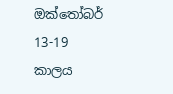ඔක්තෝබර් 13-19 කාලය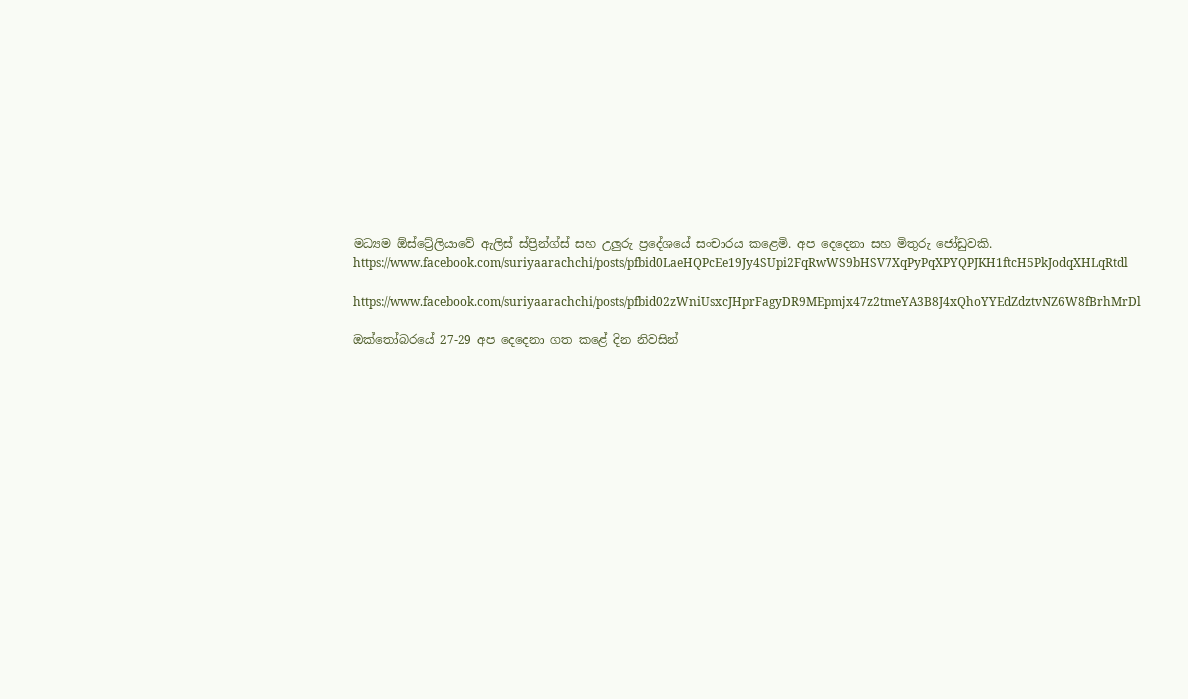මධ්‍යම ඕස්ට්‍රේලියාවේ ඇලිස් ස්ප්‍රින්ග්ස් සහ උලුරු ප්‍රදේශයේ සංචාරය කළෙමි. අප දෙදෙනා සහ මිතුරු ජෝඩුවකි.
https://www.facebook.com/suriyaarachchi/posts/pfbid0LaeHQPcEe19Jy4SUpi2FqRwWS9bHSV7XqPyPqXPYQPJKH1ftcH5PkJodqXHLqRtdl

https://www.facebook.com/suriyaarachchi/posts/pfbid02zWniUsxcJHprFagyDR9MEpmjx47z2tmeYA3B8J4xQhoYYEdZdztvNZ6W8fBrhMrDl

ඔක්තෝබරයේ 27-29 අප දෙදෙනා ගත කළේ දින නිවසින්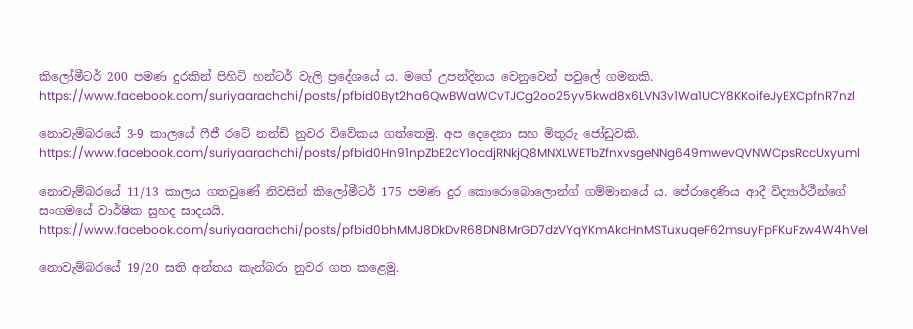කිලෝමීටර් 200 පමණ දුරකින් පිහිටි හන්ටර් වැලි ප්‍රදේශයේ ය. මගේ උපන්දිනය වෙනුවෙන් පවුලේ ගමනකි.
https://www.facebook.com/suriyaarachchi/posts/pfbid0Byt2ha6QwBWaWCvTJCg2oo25yv5kwd8x6LVN3v1Wa1UCY8KKoifeJyEXCpfnR7nzl

නොවැම්බරයේ 3-9 කාලයේ ෆීජී රටේ නන්ඩි නුවර විවේකය ගත්තෙමු. අප දෙදෙනා සහ මිතුරු ජෝඩුවකි.
https://www.facebook.com/suriyaarachchi/posts/pfbid0Hn91npZbE2cY1ocdjRNkjQ8MNXLWETbZfnxvsgeNNg649mwevQVNWCpsRccUxyuml

නොවැම්බරයේ 11/13 කාලය ගතවුණේ නිවසින් කිලෝමීටර් 175 පමණ දුර කොරොබොලොන්ග් ගම්මානයේ ය. පේරාදෙණිය ආදී විද්‍යාර්ථීන්ගේ සංගමයේ වාර්ෂික සුහද සාදයයි.
https://www.facebook.com/suriyaarachchi/posts/pfbid0bhMMJ8DkDvR68DN8MrGD7dzVYqYKmAkcHnMSTuxuqeF62msuyFpFKuFzw4W4hVel

නොවැම්බරයේ 19/20 සති අන්තය කැන්බරා නුවර ගත කළෙමු.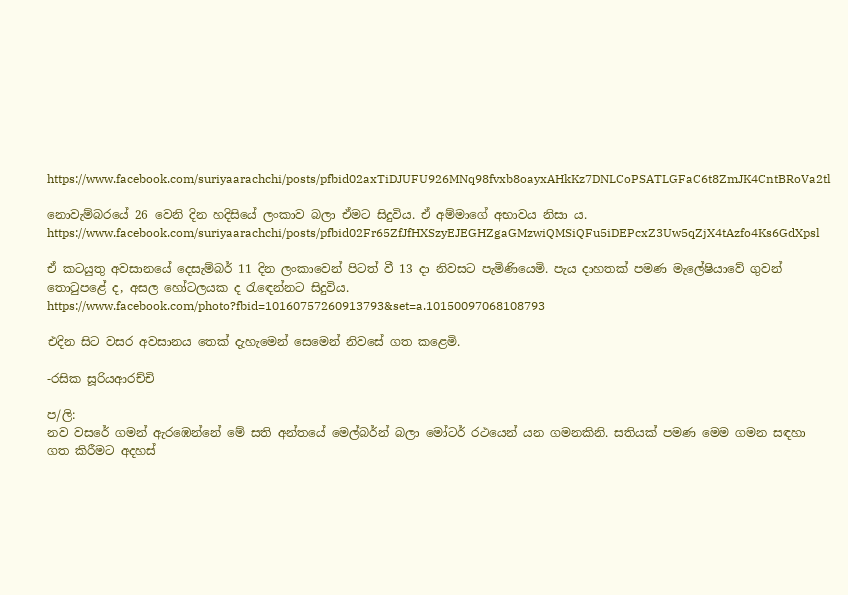https://www.facebook.com/suriyaarachchi/posts/pfbid02axTiDJUFU926MNq98fvxb8oayxAHkKz7DNLCoPSATLGFaC6t8ZmJK4CntBRoVa2tl

නොවැම්බරයේ 26 වෙනි දින හදිසියේ ලංකාව බලා ඒමට සිදුවිය. ඒ අම්මාගේ අභාවය නිසා ය.
https://www.facebook.com/suriyaarachchi/posts/pfbid02Fr65ZfJfHXSzyEJEGHZgaGMzwiQMSiQFu5iDEPcxZ3Uw5qZjX4tAzfo4Ks6GdXpsl

ඒ කටයුතු අවසානයේ දෙසැම්බර් 11 දින ලංකාවෙන් පිටත් වී 13 දා නිවසට පැමිණියෙමි. පැය දාහතක් පමණ මැලේෂියාවේ ගුවන් තොටුපළේ ද, අසල හෝටලයක ද රැඳෙන්නට සිදුවිය.
https://www.facebook.com/photo?fbid=10160757260913793&set=a.10150097068108793

එදින සිට වසර අවසානය තෙක් දැහැමෙන් සෙමෙන් නිවසේ ගත කළෙමි.

-රසික සූරියආරච්චි

ප/ලි:
නව වසරේ ගමන් ඇරඹෙන්නේ මේ සති අන්තයේ මෙල්බර්න් බලා මෝටර් රථයෙන් යන ගමනකිනි. සතියක් පමණ මෙම ගමන සඳහා ගත කිරීමට අදහස්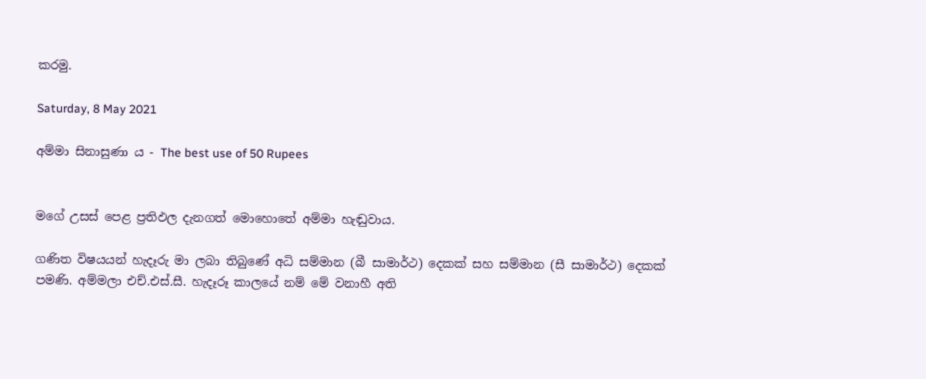කරමු.

Saturday, 8 May 2021

අම්මා සිනාසුණා ය - The best use of 50 Rupees


මගේ උසස් පෙළ ප්‍රතිඵල දැනගත් මොහොතේ අම්මා හැඬුවාය.

ගණිත විෂයයන් හැදෑරු මා ලබා තිබුණේ අධි සම්මාන (බී සාමාර්ථ) දෙකක් සහ සම්මාන (සී සාමාර්ථ) දෙකක් පමණි. අම්මලා එච්.එස්.සී. හැදෑරූ කාලයේ නම් මේ වනාහී අති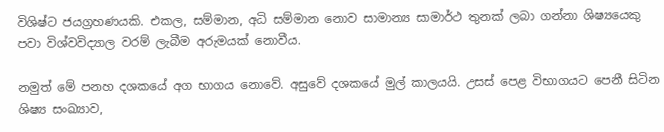විශිෂ්ට ජයග්‍රහණයකි. එකල, සම්මාන, අධි සම්මාන නොව සාමාන්‍ය සාමාර්ථ තුනක් ලබා ගන්නා ශිෂ්‍යයෙකු පවා විශ්වවිද්‍යාල වරම් ලැබීම අරුමයක් නොවීය.

නමුත් මේ පනහ දශකයේ අග භාගය නොවේ. අසුවේ දශකයේ මුල් කාලයයි. උසස් පෙළ විභාගයට පෙනී සිටින ශිෂ්‍ය සංඛ්‍යාව,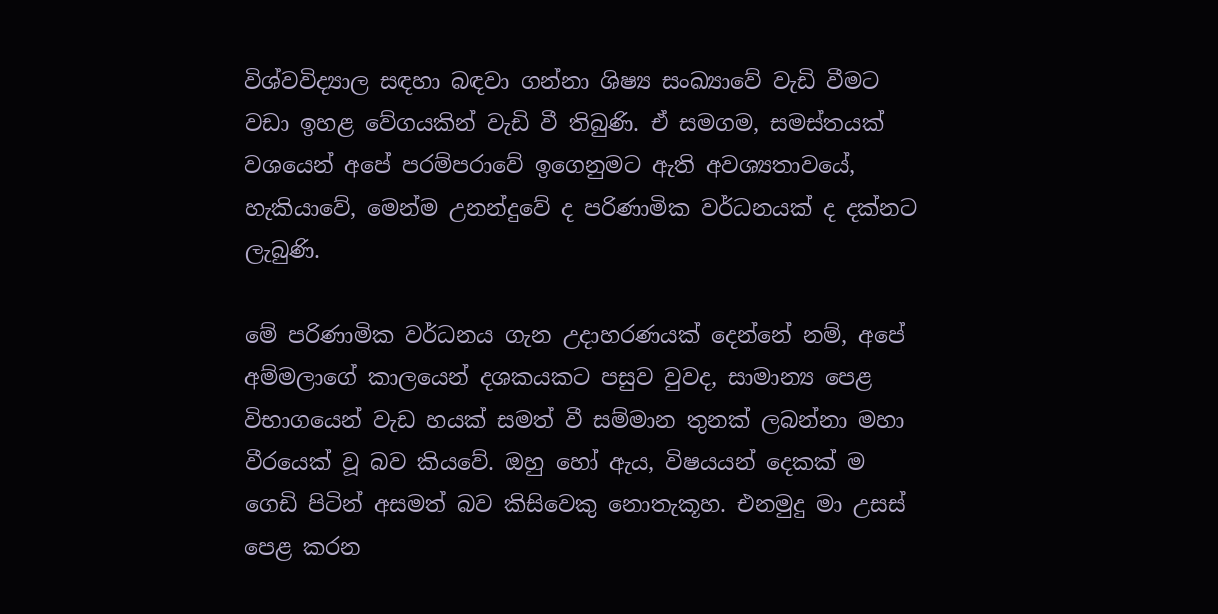විශ්වවිද්‍යාල සඳහා බඳවා ගන්නා ශිෂ්‍ය සංඛ්‍යාවේ වැඩි වීමට වඩා ඉහළ වේගයකින් වැඩි වී තිබුණි. ඒ සමගම, සමස්තයක් වශයෙන් අපේ පරම්පරාවේ ඉගෙනුමට ඇති අවශ්‍යතාවයේ, හැකියාවේ, මෙන්ම උනන්දුවේ ද පරිණාමික වර්ධනයක් ද දක්නට ලැබුණි.

මේ පරිණාමික වර්ධනය ගැන උදාහරණයක් දෙන්නේ නම්, අපේ අම්මලාගේ කාලයෙන් දශකයකට පසුව වුවද, සාමාන්‍ය පෙළ විභාගයෙන් වැඩ හයක් සමත් වී සම්මාන තුනක් ලබන්නා මහා වීරයෙක් වූ බව කියවේ. ඔහු හෝ ඇය, විෂයයන් දෙකක් ම ගෙඩි පිටින් අසමත් බව කිසිවෙකු නොතැකූහ. එනමුදු මා උසස් පෙළ කරන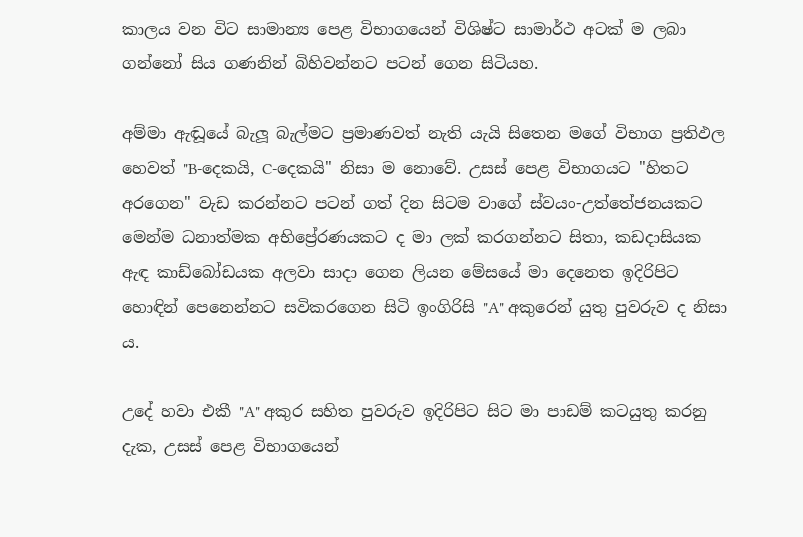කාලය වන විට සාමාන්‍ය පෙළ විභාගයෙන් විශිෂ්ට සාමාර්ථ අටක් ම ලබා ගන්නෝ සිය ගණනින් බිහිවන්නට පටන් ගෙන සිටියහ.

අම්මා ඇඬූයේ බැලූ බැල්මට ප්‍රමාණවත් නැති යැයි සිතෙන මගේ විභාග ප්‍රතිඵල හෙවත් "B-දෙකයි, C-දෙකයි" නිසා ම නොවේ. උසස් පෙළ විභාගයට "හිතට අරගෙන" වැඩ කරන්නට පටන් ගත් දින සිටම වාගේ ස්වයං-උත්තේජනයකට මෙන්ම ධනාත්මක අභිප්‍රේරණයකට ද මා ලක් කරගන්නට සිතා, කඩදාසියක ඇඳ කාඩ්බෝඩයක අලවා සාදා ගෙන ලියන මේසයේ මා දෙනෙත ඉදිරිපිට හොඳින් පෙනෙන්නට සවිකරගෙන සිටි ඉංගිරිසි "A" අකුරෙන් යුතු පුවරුව ද නිසා ය.

උදේ හවා එකී "A" අකුර සහිත පුවරුව ඉදිරිපිට සිට මා පාඩම් කටයුතු කරනු දැක, උසස් පෙළ විභාගයෙන්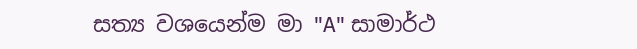සත්‍ය වශයෙන්ම මා "A" සාමාර්ථ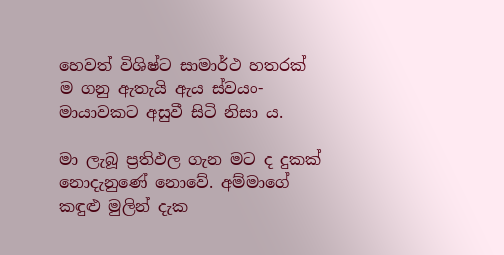හෙවත් විශිෂ්ට සාමාර්ථ හතරක් ම ගනු ඇතැයි ඇය ස්වයං-මායාවකට අසුවී සිටි නිසා ය.

මා ලැබූ ප්‍රතිඵල ගැන මට ද දුකක් නොදැනුණේ නොවේ. අම්මාගේ කඳුළු මුලින් දැක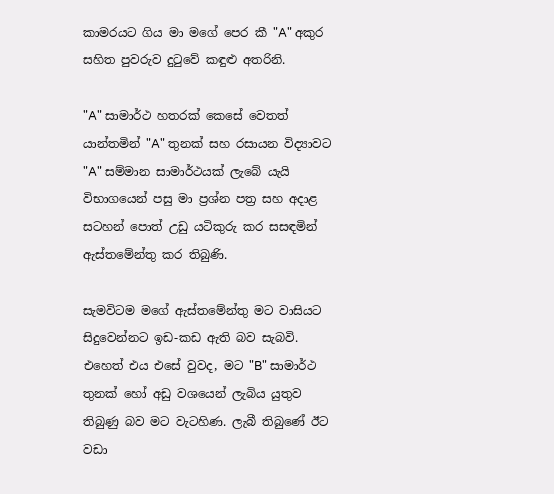කාමරයට ගිය මා මගේ පෙර කී "A" අකුර සහිත පුවරුව දුටුවේ කඳුළු අතරිනි.

"A" සාමාර්ථ හතරක් කෙසේ වෙතත් යාන්තමින් "A" තුනක් සහ රසායන විද්‍යාවට "A" සම්මාන සාමාර්ථයක් ලැබේ යැයි විභාගයෙන් පසු මා ප්‍රශ්න පත්‍ර සහ අදාළ සටහන් පොත් උඩු යටිකුරු කර සසඳමින් ඇස්තමේන්තු කර තිබුණි.

සැමවිටම මගේ ඇස්තමේන්තු මට වාසියට සිදුවෙන්නට ඉඩ-කඩ ඇති බව සැබවි. එහෙත් එය එසේ වුවද, මට "B" සාමාර්ථ තුනක් හෝ අඩු වශයෙන් ලැබිය යුතුව තිබුණු බව මට වැටහිණ. ලැබී තිබුණේ ඊට වඩා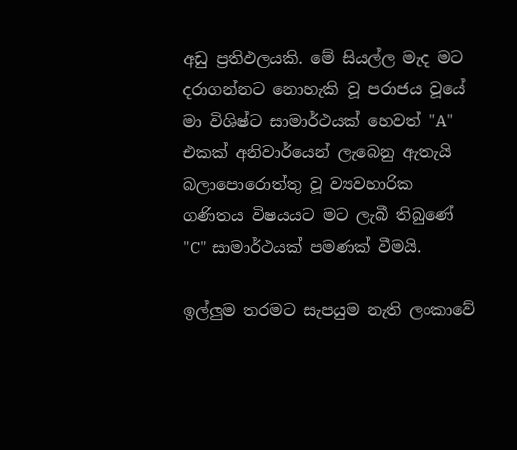අඩු ප්‍රතිඵලයකි. මේ සියල්ල මැද මට දරාගන්නට නොහැකි වූ පරාජය වූයේ මා විශිෂ්ට සාමාර්ථයක් හෙවත් "A" එකක් අනිවාර්යෙන් ලැබෙනු ඇතැයි බලාපොරොත්තු වූ ව්‍යවහාරික ගණිතය විෂයයට මට ලැබී තිබුණේ "C" සාමාර්ථයක් පමණක් වීමයි.

ඉල්ලුම තරමට සැපයුම නැති ලංකාවේ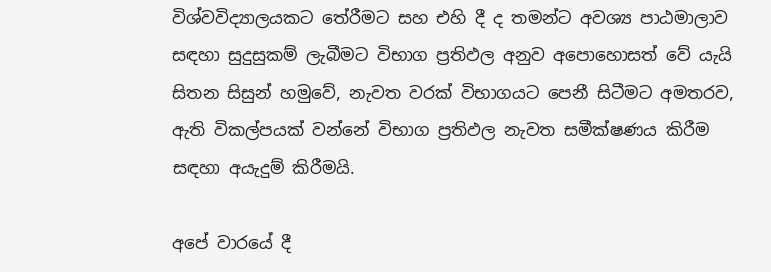විශ්වවිද්‍යාලයකට තේරීමට සහ එහි දී ද තමන්ට අවශ්‍ය පාඨමාලාව සඳහා සුදුසුකම් ලැබීමට විභාග ප්‍රතිඵල අනුව අපොහොසත් වේ යැයි සිතන සිසුන් හමුවේ, නැවත වරක් විභාගයට පෙනී සිටීමට අමතරව, ඇති විකල්පයක් වන්නේ විභාග ප්‍රතිඵල නැවත සමීක්ෂණය කිරීම සඳහා අයැදුම් කිරීමයි.

අපේ වාරයේ දී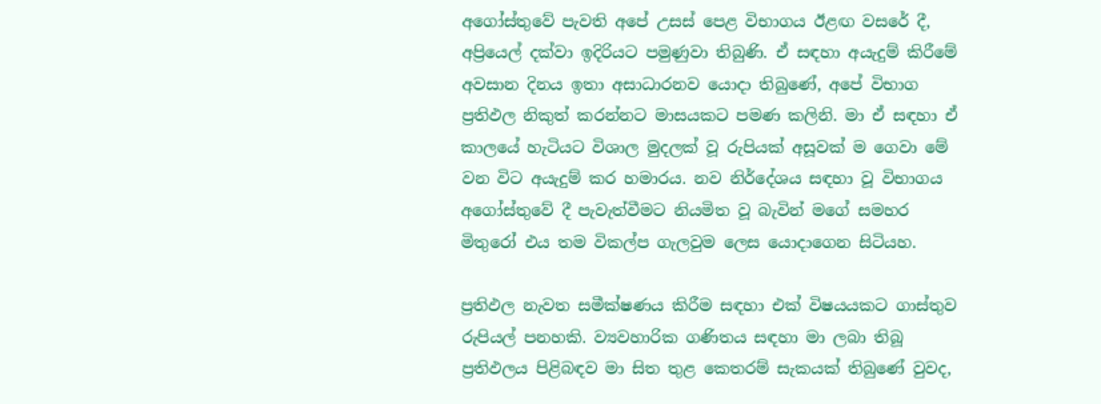අගෝස්තුවේ පැවති අපේ උසස් පෙළ විභාගය ඊළඟ වසරේ දී, අප්‍රියෙල් දක්වා ඉදිරියට පමුණුවා තිබුණි. ඒ සඳහා අයැදුම් කිරීමේ අවසාන දිනය ඉතා අසාධාරනව යොදා තිබුණේ, අපේ විභාග ප්‍රතිඵල නිකුත් කරන්නට මාසයකට පමණ කලිනි. මා ඒ සඳහා ඒ කාලයේ හැටියට විශාල මුදලක් වූ රුපියක් අසූවක් ම ගෙවා මේ වන විට අයැදුම් කර හමාරය. නව නිර්දේශය සඳහා වූ විභාගය අගෝස්තුවේ දී පැවැත්වීමට නියමිත වූ බැවින් මගේ සමහර මිතුරෝ එය තම විකල්ප ගැලවුම ලෙස යොදාගෙන සිටියහ.

ප්‍රතිඵල නැවත සමීක්ෂණය කිරීම සඳහා එක් විෂයයකට ගාස්තුව රුපියල් පනහකි. ව්‍යවහාරික ගණිතය සඳහා මා ලබා තිබූ ප්‍රතිඵලය පිළිබඳව මා සිත තුළ කෙතරම් සැකයක් තිබුණේ වුවද,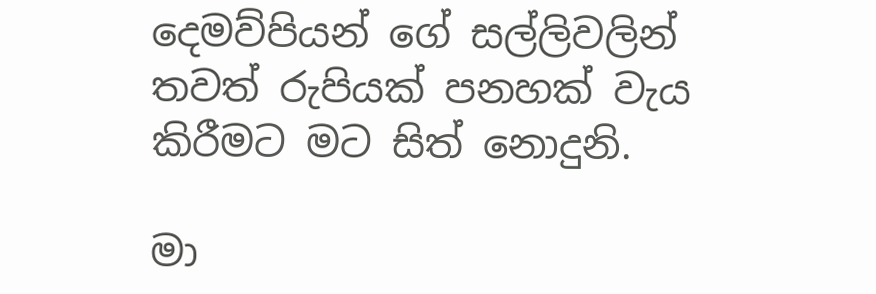දෙමව්පියන් ගේ සල්ලිවලින් තවත් රුපියක් පනහක් වැය කිරීමට මට සිත් නොදුනි.

මා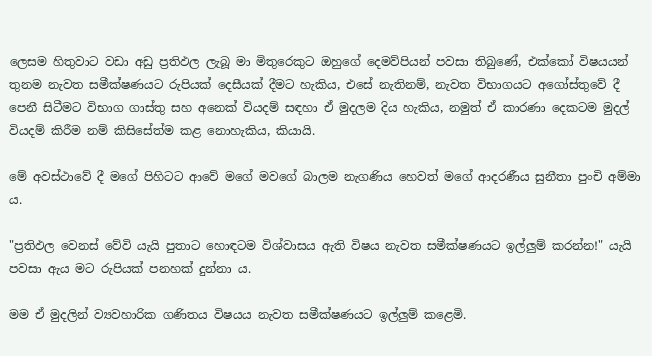ලෙසම හිතුවාට වඩා අඩු ප්‍රතිඵල ලැබූ මා මිතුරෙකුට ඔහුගේ දෙමව්පියන් පවසා තිබුණේ, එක්කෝ විෂයයන් තුනම නැවත සමීක්ෂණයට රුපියක් දෙසීයක් දීමට හැකිය, එසේ නැතිනම්, නැවත විභාගයට අගෝස්තුවේ දී පෙනී සිටීමට විභාග ගාස්තු සහ අනෙක් වියදම් සඳහා ඒ මුදලම දිය හැකිය, නමුත් ඒ කාරණා දෙකටම මුදල් වියදම් කිරීම නම් කිසිසේත්ම කළ නොහැකිය, කියායි.

මේ අවස්ථාවේ දී මගේ පිහිටට ආවේ මගේ මවගේ බාලම නැගණිය හෙවත් මගේ ආදරණීය සුනීතා පුංචි අම්මා ය.

"ප්‍රතිඵල වෙනස් වේවි යැයි පුතාට හොඳටම විශ්වාසය ඇති විෂය නැවත සමීක්ෂණයට ඉල්ලුම් කරන්න!" යැයි පවසා ඇය මට රුපියක් පනහක් දුන්නා ය.

මම ඒ මුදලින් ව්‍යවහාරික ගණිතය විෂයය නැවත සමීක්ෂණයට ඉල්ලුම් කළෙමි.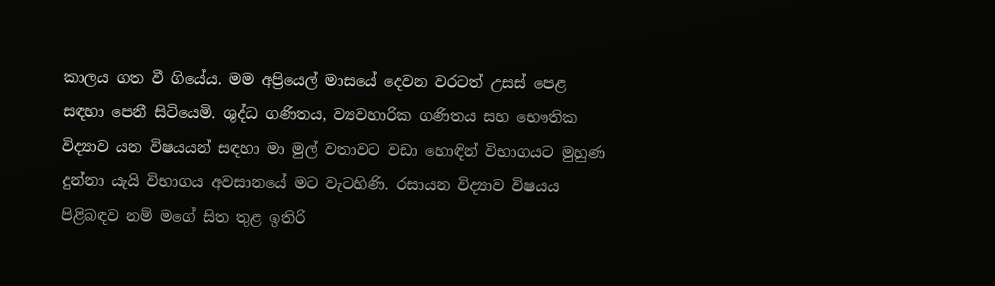කාලය ගත වී ගියේය. මම අප්‍රියෙල් මාසයේ දෙවන වරටත් උසස් පෙළ සඳහා පෙනී සිටියෙමි. ශුද්ධ ගණිතය, ව්‍යවහාරික ගණිතය සහ භෞතික විද්‍යාව යන විෂයයන් සඳහා මා මුල් වතාවට වඩා හොඳින් විභාගයට මුහුණ දුන්නා යැයි විභාගය අවසානයේ මට වැටහිණි. රසායන විද්‍යාව විෂයය පිළිබඳව නම් මගේ සිත තුළ ඉතිරි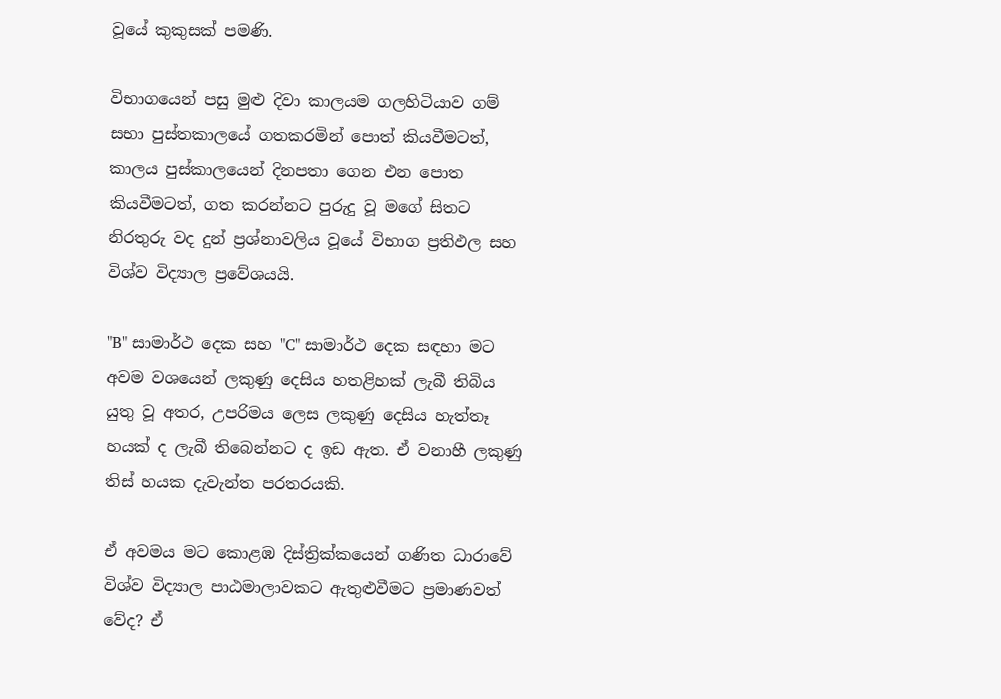වූයේ කුකුසක් පමණි.

විභාගයෙන් පසු මුළු දිවා කාලයම ගලහිටියාව ගම් සභා පුස්තකාලයේ ගතකරමින් පොත් කියවීමටත්, කාලය පුස්කාලයෙන් දිනපතා ගෙන එන පොත කියවීමටත්, ගත කරන්නට පුරුදු වූ මගේ සිතට නිරතුරු වද දුන් ප්‍රශ්නාවලිය වූයේ විභාග ප්‍රතිඵල සහ විශ්ව විද්‍යාල ප්‍රවේශයයි.

"B" සාමාර්ථ දෙක සහ "C" සාමාර්ථ දෙක සඳහා මට අවම වශයෙන් ලකුණු දෙසිය හතළිහක් ලැබී තිබිය යුතු වූ අතර, උපරිමය ලෙස ලකුණු දෙසිය හැත්තෑ හයක් ද ලැබී තිබෙන්නට ද ඉඩ ඇත. ඒ වනාහී ලකුණු තිස් හයක දැවැන්ත පරතරයකි.

ඒ අවමය මට කොළඹ දිස්ත්‍රික්කයෙන් ගණිත ධාරාවේ විශ්ව විද්‍යාල පාඨමාලාවකට ඇතුළුවීමට ප්‍රමාණවත් වේද? ඒ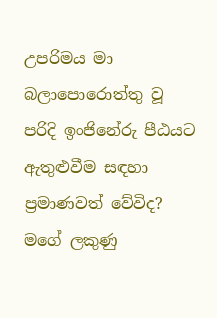උපරිමය මා බලාපොරොත්තු වූ පරිදි ඉංජිනේරු පීඨයට ඇතුළුවීම සඳහා ප්‍රමාණවත් වේවිද? මගේ ලකුණු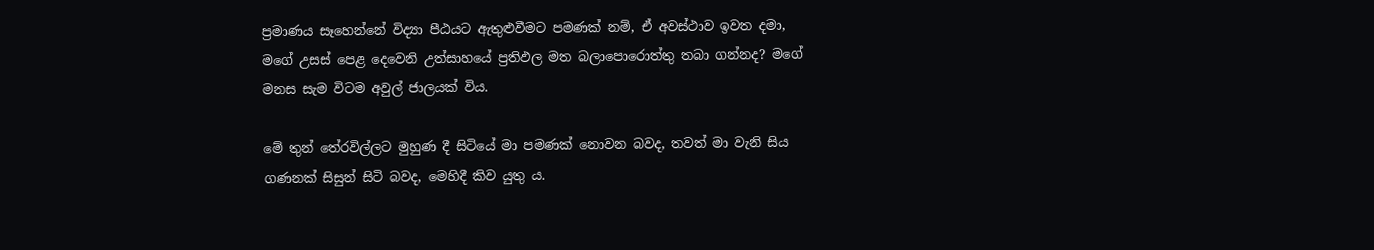ප්‍රමාණය සෑහෙන්නේ විද්‍යා පීඨයට ඇතුළුවීමට පමණක් නම්, ඒ අවස්ථාව ඉවත දමා, මගේ උසස් පෙළ දෙවෙනි උත්සාහයේ ප්‍රතිඵල මත බලාපොරොත්තු තබා ගන්නද? මගේ මනස සැම විටම අවුල් ජාලයක් විය.

මේ තුන් තේරවිල්ලට මුහුණ දී සිටියේ මා පමණක් නොවන බවද, තවත් මා වැනි සිය ගණනක් සිසුන් සිටි බවද, මෙහිදී කිව යුතු ය.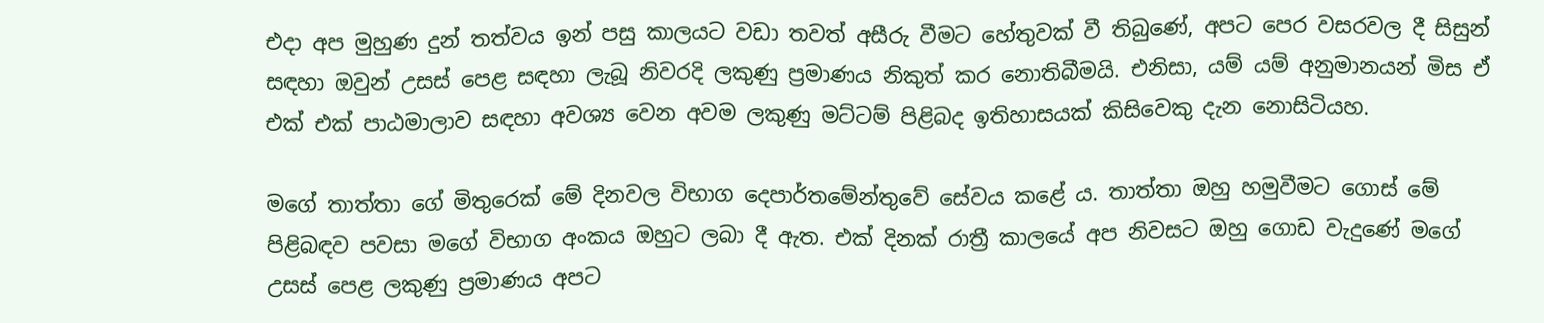එදා අප මුහුණ දුන් තත්වය ඉන් පසු කාලයට වඩා තවත් අසීරු වීමට හේතුවක් වී තිබුණේ, අපට පෙර වසරවල දී සිසුන් සඳහා ඔවුන් උසස් පෙළ සඳහා ලැබූ නිවරදි ලකුණු ප්‍රමාණය නිකුත් කර නොතිබීමයි. එනිසා, යම් යම් අනුමානයන් මිස ඒ එක් එක් පාඨමාලාව සඳහා අවශ්‍ය වෙන අවම ලකුණු මට්ටම් පිළිබද ඉතිහාසයක් කිසිවෙකු දැන නොසිටියහ.

මගේ තාත්තා ගේ මිතුරෙක් මේ දිනවල විභාග දෙපාර්තමේන්තුවේ සේවය කළේ ය. තාත්තා ඔහු හමුවීමට ගොස් මේ පිළිබඳව පවසා මගේ විභාග අංකය ඔහුට ලබා දී ඇත. එක් දිනක් රාත්‍රී කාලයේ අප නිවසට ඔහු ගොඩ වැදුණේ මගේ උසස් පෙළ ලකුණු ප්‍රමාණය අපට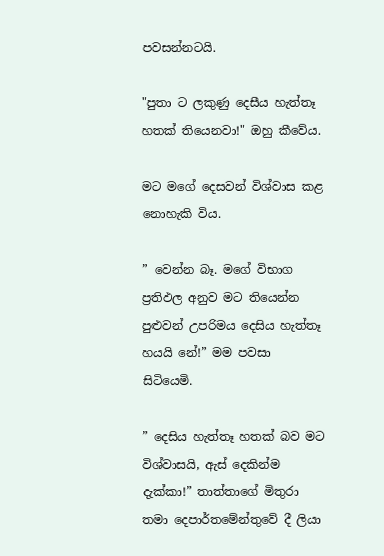පවසන්නටයි.

"පුතා ට ලකුණු දෙසීය හැත්තෑ හතක් තියෙනවා!" ඔහු කීවේය.

මට මගේ දෙසවන් විශ්වාස කළ නොහැකි විය.

” වෙන්න බෑ. මගේ විභාග ප්‍රතිඵල අනුව මට තියෙන්න පුළුවන් උපරිමය දෙසිය හැත්තෑ හයයි නේ!” මම පවසා සිටියෙමි.

” දෙසිය හැත්තෑ හතක් බව මට විශ්වාසයි, ඇස් දෙකින්ම දැක්කා!” තාත්තාගේ මිතුරා තමා දෙපාර්තමේන්තුවේ දී ලියා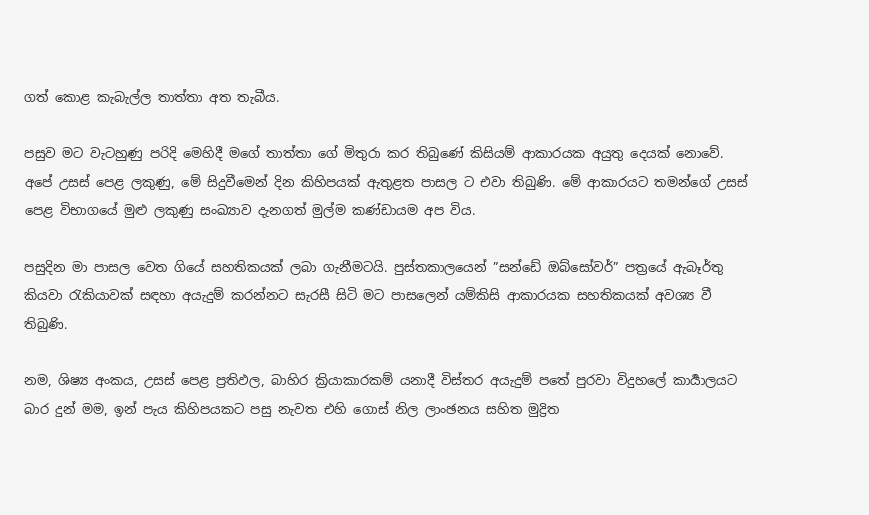ගත් කොළ කැබැල්ල තාත්තා අත තැබීය.

පසුව මට වැටහුණු පරිදි මෙහිදී මගේ තාත්තා ගේ මිතුරා කර තිබුණේ කිසියම් ආකාරයක අයුතු දෙයක් නොවේ. අපේ උසස් පෙළ ලකුණු, මේ සිදුවීමෙන් දින කිහිපයක් ඇතුළත පාසල ට එවා තිබුණි. මේ ආකාරයට තමන්ගේ උසස් පෙළ විභාගයේ මුළු ලකුණු සංඛ්‍යාව දැනගත් මුල්ම කණ්ඩායම අප විය.

පසුදින මා පාසල වෙත ගියේ සහතිකයක් ලබා ගැනීමටයි. පුස්තකාලයෙන් ”සන්ඩේ ඔබ්සෝවර්” පත්‍රයේ ඇබෑර්තු කියවා රැකියාවක් සඳහා අයැදුම් කරන්නට සැරසී සිටි මට පාසලෙන් යම්කිසි ආකාරයක සහතිකයක් අවශ්‍ය වී තිබුණි.

නම, ශිෂ්‍ය අංකය, උසස් පෙළ ප්‍රතිඵල, බාහිර ක්‍රියාකාරකම් යනාදී විස්තර අයැදුම් පතේ පුරවා විදුහලේ කාර්‍යාලයට බාර දුන් මම, ඉන් පැය කිහිපයකට පසු නැවත එහි ගොස් නිල ලාංඡනය සහිත මුද්‍රිත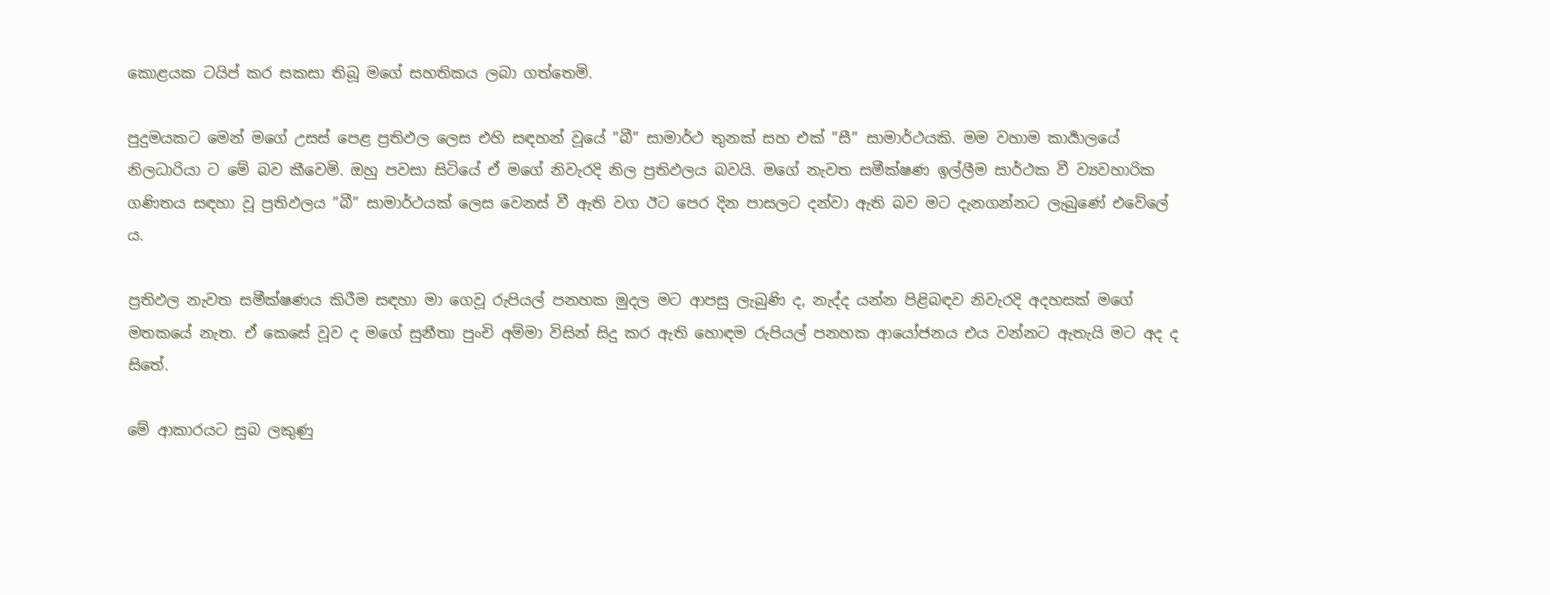කොළයක ටයිප් කර සකසා තිබූ මගේ සහතිකය ලබා ගත්තෙමි.

පුදුමයකට මෙන් මගේ උසස් පෙළ ප්‍රතිඵල ලෙස එහි සඳහන් වූයේ ”බී” සාමාර්ථ තුනක් සහ එක් ”සී” සාමාර්ථයකි. මම වහාම කාර්‍යාලයේ නිලධාරියා ට මේ බව කීවෙමි. ඔහු පවසා සිටියේ ඒ මගේ නිවැරදි නිල ප්‍රතිඵලය බවයි. මගේ නැවත සමීක්ෂණ ඉල්ලීම සාර්ථක වී ව්‍යවහාරික ගණිතය සඳහා වූ ප්‍රතිඵලය ”බී” සාමාර්ථයක් ලෙස වෙනස් වී ඇති වග ඊට පෙර දින පාසලට දන්වා ඇති බව මට දැනගන්නට ලැබුණේ එවේලේ ය.

ප්‍රතිඵල නැවත සමීක්ෂණය කිරීම සඳහා මා ගෙවූ රුපියල් පනහක මුදල මට ආපසු ලැබුණි ද, නැද්ද යන්න පිළිබඳව නිවැරදි අදහසක් මගේ මතකයේ නැත. ඒ කෙසේ වූව ද මගේ සුනීතා පුංචි අම්මා විසින් සිදු කර ඇති හොඳම රුපියල් පනහක ආයෝජනය එය වන්නට ඇතැයි මට අද ද සිතේ.

මේ ආකාරයට සුබ ලකුණු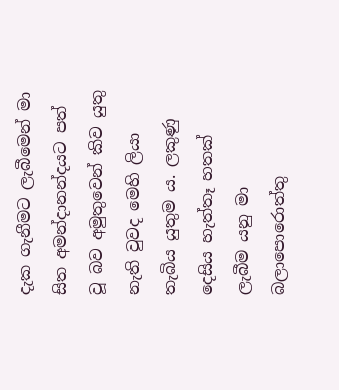දැක ගැනීමට ලැබීමෙන් මා සිත අමන්දානන්දයට පත් වූ බව අමුතුවෙන් කිව යුතු නැති වුවද මෙහි ලියා තැබිය යුතුම ය. ලකුණු දෙසිය හැත්තෑ හතක් ලැබීම යනු මා බලාපොරොත්තු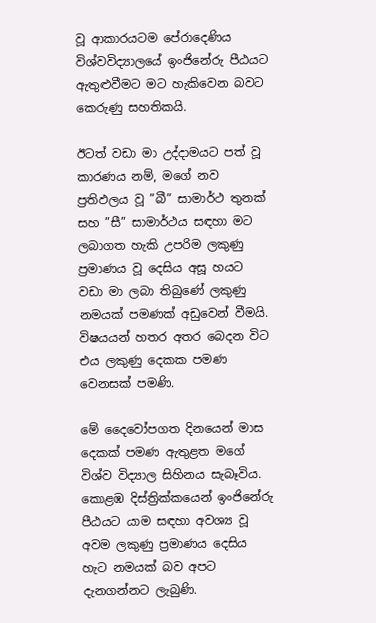වූ ආකාරයටම පේරාදෙණිය විශ්වවිද්‍යාලයේ ඉංජිනේරු පීඨයට ඇතුළුවීමට මට හැකිවෙන බවට කෙරුණු සහතිකයි.

ඊටත් වඩා මා උද්දාමයට පත් වූ කාරණය නම්, මගේ නව ප්‍රතිඵලය වූ ”බී” සාමාර්ථ තුනක් සහ ”සී” සාමාර්ථය සඳහා මට ලබාගත හැකි උපරිම ලකුණු ප්‍රමාණය වූ දෙසිය අසූ හයට වඩා මා ලබා තිබුණේ ලකුණු නමයක් පමණක් අඩුවෙන් වීමයි. විෂයයන් හතර අතර බෙදන විට එය ලකුණු දෙකක පමණ වෙනසක් පමණි.

මේ දෛවෝපගත දිනයෙන් මාස දෙකක් පමණ ඇතුළත මගේ විශ්ව විද්‍යාල සිහිනය සැබෑවිය. කොළඹ දිස්ත්‍රික්කයෙන් ඉංජිනේරු පීඨයට යාම සඳහා අවශ්‍ය වූ අවම ලකුණු ප්‍රමාණය දෙසිය හැට නමයක් බව අපට දැනගන්නට ලැබුණි.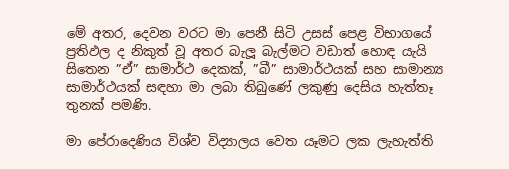මේ අතර, දෙවන වරට මා පෙනී සිටි උසස් පෙළ විභාගයේ ප්‍රතිඵල ද නිකුත් වූ අතර බැලූ බැල්මට වඩාත් හොඳ යැයි සිතෙන ”ඒ” සාමාර්ථ දෙකක්, ”බී” සාමාර්ථයක් සහ සාමාන්‍ය සාමාර්ථයක් සඳහා මා ලබා තිබුණේ ලකුණු දෙසිය හැත්තෑ තුනක් පමණි.

මා පේරාදෙණිය විශ්ව විද්‍යාලය වෙත යෑමට ලක ලැහැත්ති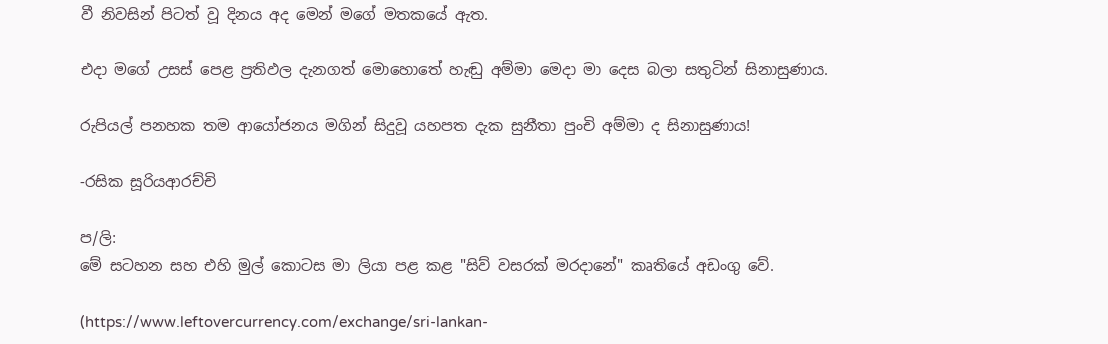වී නිවසින් පිටත් වූ දිනය අද මෙන් මගේ මතකයේ ඇත.

එදා මගේ උසස් පෙළ ප්‍රතිඵල දැනගත් මොහොතේ හැඬු අම්මා මෙදා මා දෙස බලා සතුටින් සිනාසුණාය.

රුපියල් පනහක තම ආයෝජනය මගින් සිදුවූ යහපත දැක සුනීතා පුංචි අම්මා ද සිනාසුණාය!

-රසික සූරියආරච්චි

ප/ලි:
මේ සටහන සහ එහි මුල් කොටස මා ලියා පළ කළ "සිව් වසරක් මරදානේ" කෘතියේ අඩංගු වේ.

(https://www.leftovercurrency.com/exchange/sri-lankan-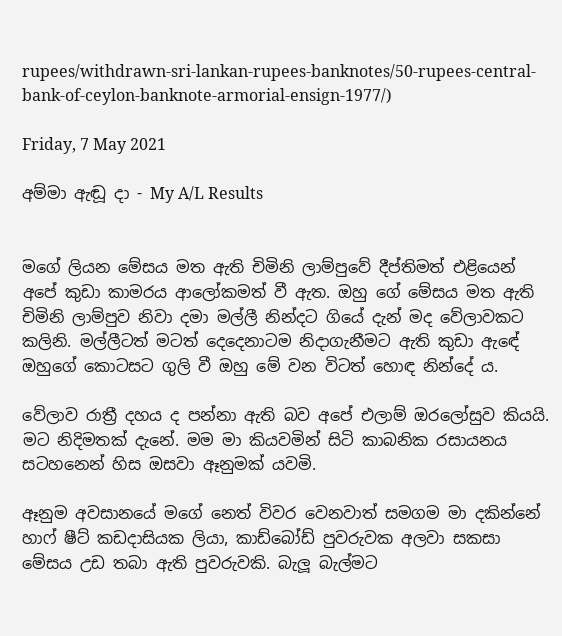rupees/withdrawn-sri-lankan-rupees-banknotes/50-rupees-central-bank-of-ceylon-banknote-armorial-ensign-1977/)

Friday, 7 May 2021

අම්මා ඇඬූ දා - My A/L Results


මගේ ලියන මේසය මත ඇති චිමිනි ලාම්පුවේ දීප්තිමත් එළියෙන් අපේ කුඩා කාමරය ආලෝකමත් වී ඇත. ඔහු ගේ මේසය මත ඇති චිමිනි ලාම්පුව නිවා දමා මල්ලී නින්දට ගියේ දැන් මද වේලාවකට කලිනි. මල්ලීටත් මටත් දෙදෙනාටම නිදාගැනීමට ඇති කුඩා ඇඳේ ඔහුගේ කොටසට ගුලි වී ඔහු මේ වන විටත් හොඳ නින්දේ ය.

වේලාව රාත්‍රී දහය ද පන්නා ඇති බව අපේ එලාම් ඔරලෝසුව කියයි. මට නිදිමතක් දැනේ. මම මා කියවමින් සිටි කාබනික රසායනය සටහනෙන් හිස ඔසවා ඈනුමක් යවමි.

ඈනුම අවසානයේ මගේ නෙත් විවර වෙනවාත් සමගම මා දකින්නේ හාෆ් ෂීට් කඩදාසියක ලියා, කාඩ්බෝඩ් පුවරුවක අලවා සකසා මේසය උඩ තබා ඇති පුවරුවකි. බැලූ බැල්මට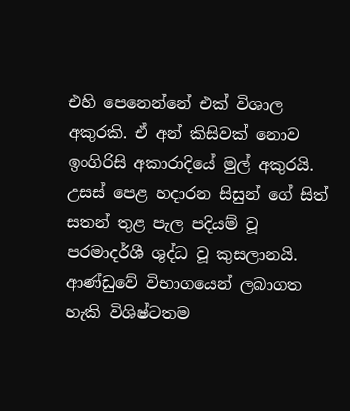එහි පෙනෙන්නේ එක් විශාල අකුරකි. ඒ අන් කිසිවක් නොව ඉංගිරිසි අකාරාදියේ මුල් අකුරයි. උසස් පෙළ හදාරන සිසුන් ගේ සිත් සතන් තුළ පැල පදියම් වූ පරමාදර්ශී ශුද්ධ වූ කුසලානයි. ආණ්ඩුවේ විභාගයෙන් ලබාගත හැකි විශිෂ්ටතම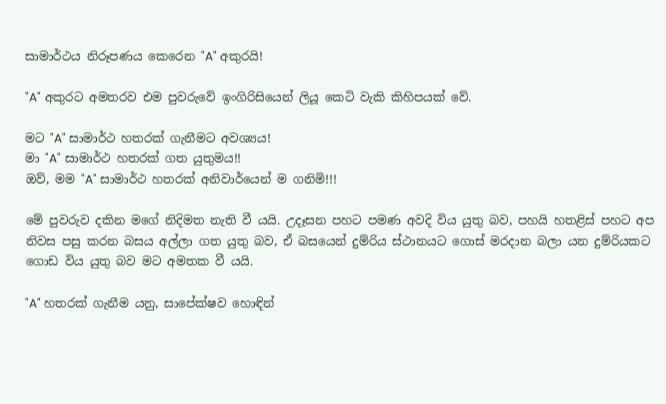සාමාර්ථය නිරූපණය කෙරෙන "A" අකුරයි!

"A" අකුරට අමතරව එම පුවරුවේ ඉංගිරිසියෙන් ලියූ කෙටි වැකි කිහිපයක් වේ.

මට "A" සාමාර්ථ හතරක් ගැනීමට අවශ්‍යය!
මා "A" සාමාර්ථ හතරක් ගත යුතුමය!!
ඔව්, මම "A" සාමාර්ථ හතරක් අනිවාර්යෙන් ම ගනිමි!!!

මේ පුවරුව දකින මගේ නිදිමත නැති වී යයි. උදෑසන පහට පමණ අවදි විය යුතු බව, පහයි හතළිස් පහට අප නිවස පසු කරන බසය අල්ලා ගත යුතු බව, ඒ බසයෙන් දුම්රිය ස්ථානයට ගොස් මරදාන බලා යන දුම්රියකට ගොඩ විය යුතු බව මට අමතක වී යයි.

"A" හතරක් ගැනීම යනු, සාපේක්ෂව හොඳින්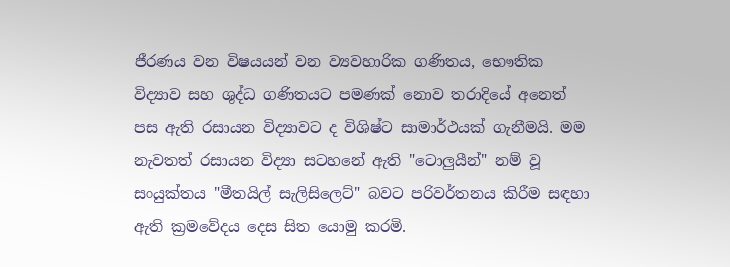ජීරණය වන විෂයයන් වන ව්‍යවහාරික ගණිතය, භෞතික විද්‍යාව සහ ශුද්ධ ගණිතයට පමණක් නොව තරාදියේ අනෙත් පස ඇති රසායන විද්‍යාවට ද විශිෂ්ට සාමාර්ථයක් ගැනීමයි. මම නැවතත් රසායන විද්‍යා සටහනේ ඇති "ටොලුයීන්" නම් වූ සංයුක්තය "මීතයිල් සැලිසිලෙට්" බවට පරිවර්තනය කිරීම සඳහා ඇති ක්‍රමවේදය දෙස සිත යොමු කරමි.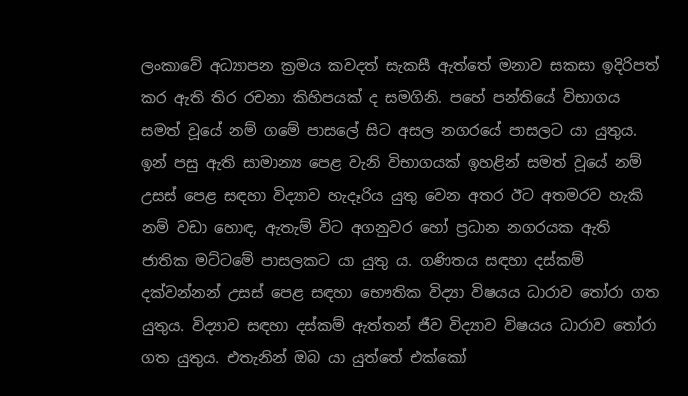ලංකාවේ අධ්‍යාපන ක්‍රමය කවදත් සැකසී ඇත්තේ මනාව සකසා ඉදිරිපත් කර ඇති තිර රචනා කිහිපයක් ද සමගිනි. පහේ පන්තියේ විභාගය සමත් වූයේ නම් ගමේ පාසලේ සිට අසල නගරයේ පාසලට යා යුතුය. ඉන් පසු ඇති සාමාන්‍ය පෙළ වැනි විභාගයක් ඉහළින් සමත් වූයේ නම් උසස් පෙළ සඳහා විද්‍යාව හැදෑරිය යුතු වෙන අතර ඊට අතමරව හැකි නම් වඩා හොඳ, ඇතැම් විට අගනුවර හෝ ප්‍රධාන නගරයක ඇති ජාතික මට්ටමේ පාසලකට යා යුතු ය. ගණිතය සඳහා දස්කම් දක්වන්නන් උසස් පෙළ සඳහා භෞතික විද්‍යා විෂයය ධාරාව තෝරා ගත යුතුය. විද්‍යාව සඳහා දස්කම් ඇත්තන් ජීව විද්‍යාව විෂයය ධාරාව තෝරා ගත යුතුය. එතැනින් ඔබ යා යුත්තේ එක්කෝ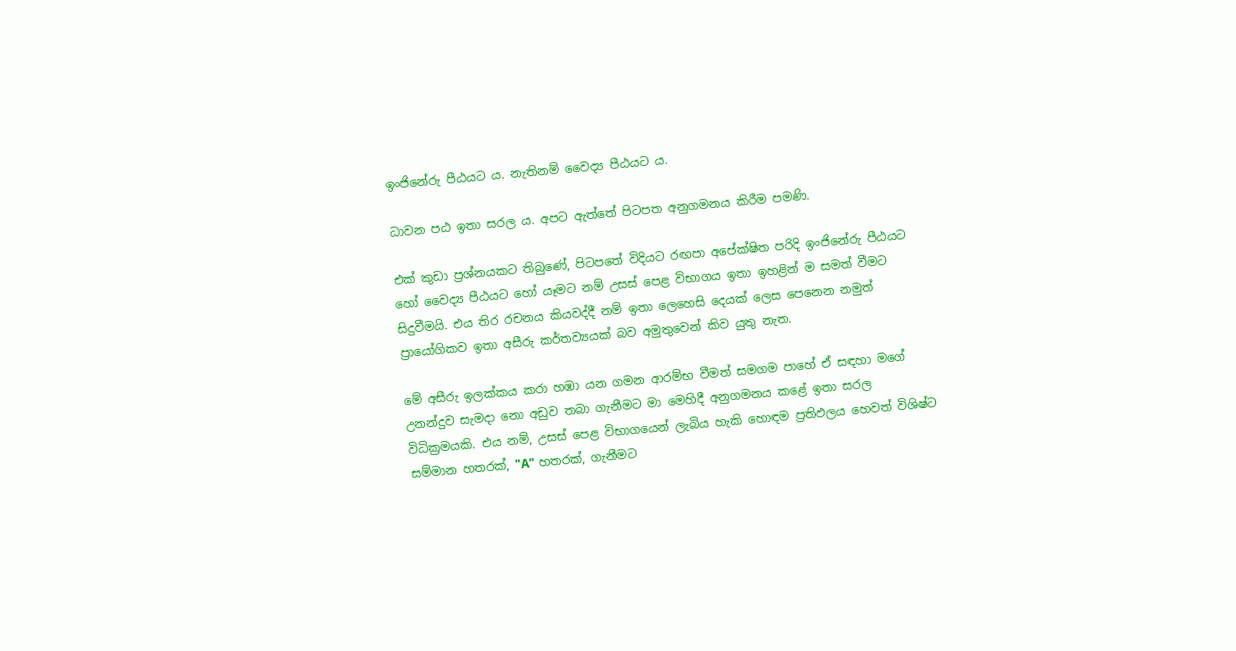ඉංජිනේරු පීඨයට ය. නැතිනම් වෛද්‍ය පීඨයට ය.

ධාවන පඨ ඉතා සරල ය. අපට ඇත්තේ පිටපත අනුගමනය කිරීම පමණි.

එක් කුඩා ප්‍රශ්නයකට තිබුණේ, පිටපතේ විදියට රඟපා අපේක්ෂිත පරිදි ඉංජිනේරු පීඨයට හෝ වෛද්‍ය පීඨයට හෝ යෑමට නම් උසස් පෙළ විභාගය ඉතා ඉහළින් ම සමත් වීමට සිදුවීමයි. එය තිර රචනය කියවද්දී නම් ඉතා ලෙහෙසි දෙයක් ලෙස පෙනෙන නමුත් ප්‍රායෝගිකව ඉතා අසීරු කර්තව්‍යයක් බව අමුතුවෙන් කිව යුතු නැත.

මේ අසීරු ඉලක්කය කරා හඹා යන ගමන ආරම්භ වීමත් සමගම පාහේ ඒ සඳහා මගේ උනන්දුව සැමදා නො අඩුව තබා ගැනීමට මා මෙහිදී අනුගමනය කළේ ඉතා සරල විධික්‍රමයකි. එය නම්, උසස් පෙළ විභාගයෙන් ලැබිය හැකි හොඳම ප්‍රතිඵලය හෙවත් විශිෂ්ට සම්මාන හතරක්, "A" හතරක්, ගැනීමට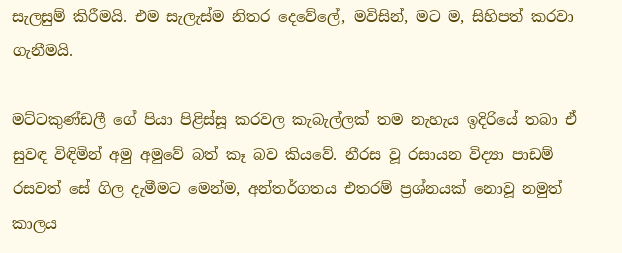සැලසුම් කිරීමයි. එම සැලැස්ම නිතර දෙවේලේ, මවිසින්, මට ම, සිහිපත් කරවා ගැනීමයි.

මට්ටකුණ්ඩලී ගේ පියා පිළිස්සූ කරවල කැබැල්ලක් තම නැහැය ඉදිරියේ තබා ඒ සුවඳ විඳිමින් අමු අමුවේ බත් කෑ බව කියවේ. නීරස වූ රසායන විද්‍යා පාඩම් රසවත් සේ ගිල දැමීමට මෙන්ම, අන්තර්ගතය එතරම් ප්‍රශ්නයක් නොවූ නමුත් කාලය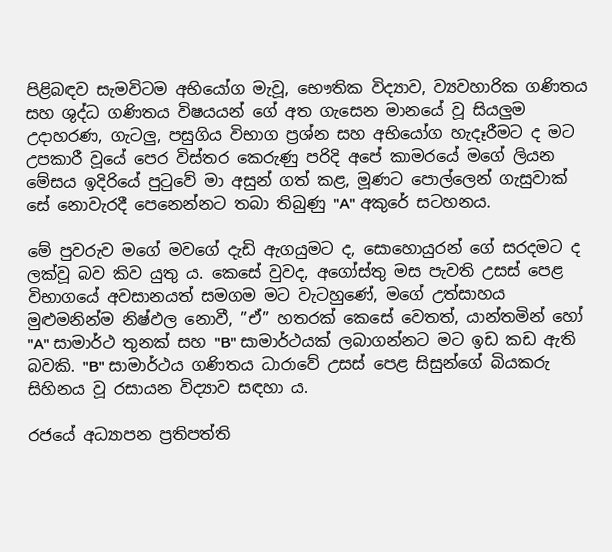පිළිබඳව සැමවිටම අභියෝග මැවූ, භෞතික විද්‍යාව, ව්‍යවහාරික ගණිතය සහ ශුද්ධ ගණිතය විෂයයන් ගේ අත ගැසෙන මානයේ වූ සියලුම උදාහරණ, ගැටලු, පසුගිය විභාග ප්‍රශ්න සහ අභියෝග හැදෑරීමට ද මට උපකාරී වූයේ පෙර විස්තර කෙරුණු පරිදි අපේ කාමරයේ මගේ ලියන මේසය ඉදිරියේ පුටුවේ මා අසුන් ගත් කළ, මූණට පොල්ලෙන් ගැසුවාක් සේ නොවැරදී පෙනෙන්නට තබා තිබුණු "A" අකුරේ සටහනය.

මේ පුවරුව මගේ මවගේ දැඩි ඇගයුමට ද, සොහොයුරන් ගේ සරදමට ද ලක්වූ බව කිව යුතු ය. කෙසේ වුවද, අගෝස්තු මස පැවති උසස් පෙළ විභාගයේ අවසානයත් සමගම මට වැටහුණේ, මගේ උත්සාහය මුළුමනින්ම නිෂ්ඵල නොවී, ”ඒ” හතරක් කෙසේ වෙතත්, යාන්තමින් හෝ "A" සාමාර්ථ තුනක් සහ "B" සාමාර්ථයක් ලබාගන්නට මට ඉඩ කඩ ඇති බවකි. "B" සාමාර්ථය ගණිතය ධාරාවේ උසස් පෙළ සිසුන්ගේ බියකරු සිහිනය වූ රසායන විද්‍යාව සඳහා ය.

රජයේ අධ්‍යාපන ප්‍රතිපත්ති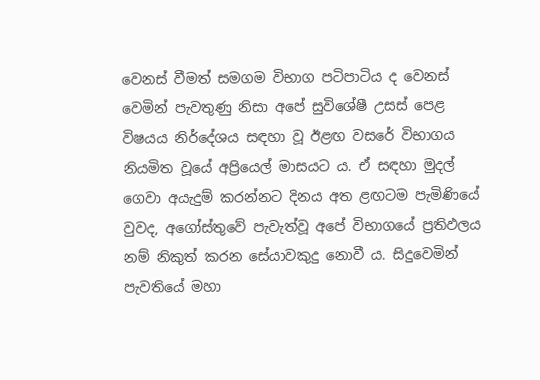වෙනස් වීමත් සමගම විභාග පටිපාටිය ද වෙනස් වෙමින් පැවතුණු නිසා අපේ සුවිශේෂී උසස් පෙළ විෂයය නිර්දේශය සඳහා වූ ඊළඟ වසරේ විභාගය නියමිත වූයේ අප්‍රියෙල් මාසයට ය. ඒ සඳහා මුදල් ගෙවා අයැදුම් කරන්නට දිනය අත ළඟටම පැමිණියේ වුවද, අගෝස්තුවේ පැවැත්වූ අපේ විභාගයේ ප්‍රතිඵලය නම් නිකුත් කරන සේයාවකුදු නොවී ය. සිදුවෙමින් පැවතියේ මහා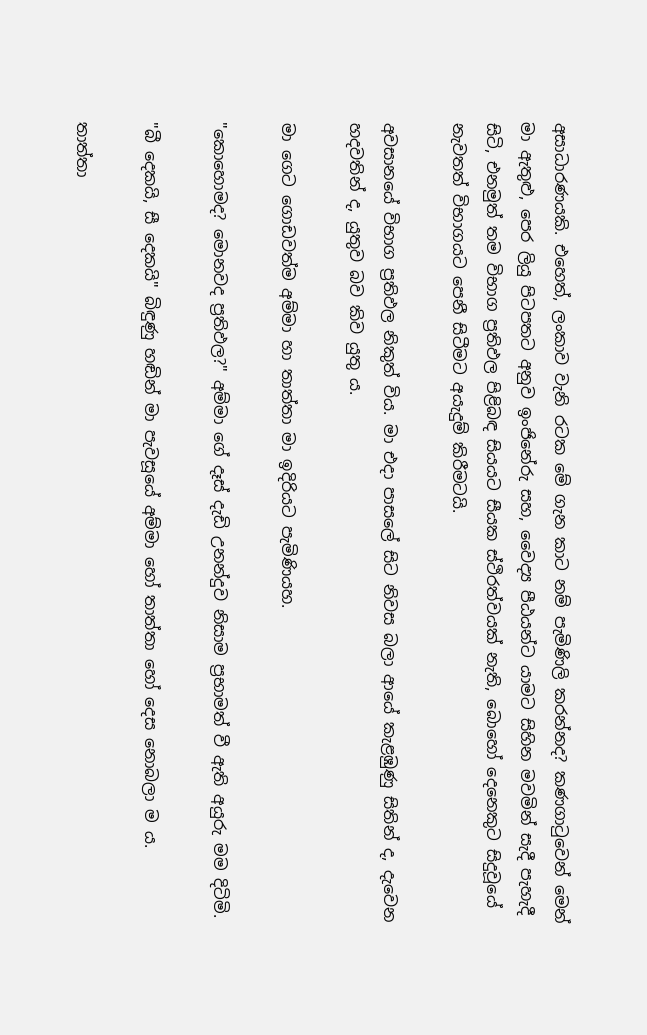අසාධාරණයකි. එහෙත්, ලංකාව වැනි රටක මේ ගැන කාට නම් පැමිණිලි කරන්නද? කණගාටුවෙන් මෙන් මා ඇතුළු, පෙර ලියු පිටපතට අනුව ඉංජිනේරු සහ, වෛද්‍ය පීඨයන්ට යාමට සිහින මවමින් සැදී පැහැදී සිටි, එනමුත් තම විභාග ප්‍රතිඵල පිළිබඳ සියයට සීයක ස්ථිරත්වයක් නැති, බොහෝ දෙනෙකුට සිදුවූයේ නැවතත් විභාගයට පෙනී සිටීමට අයැදුම් කිරීමටයි.

අවසානයේ විභාග ප්‍රතිඵල නිකුත් විය. මා එදා පාසලේ සිට නිවස බලා ආයේ කැළඹුණු සිතින් ද, දැවෙන හදවතින් ද, යුතුව බව කිව යුතු ය.

මා ගෙට ගොඩවත්ම අම්මා හා තාත්තා මා ඉදිරියට පැමිණියහ.

"කොහොමද? මොනවද ප්‍රතිඵල?" අම්මා ගේ දෑස් දැඩි උනන්දුව නිසාම ප්‍රභාමත් වී ඇති අයුරු මම දිටිමි.

"බී දෙකයි, සී දෙකයි" බිඳුණු හඬින් මා පැවසූයේ අම්මා හෝ තාත්තා හෝ දෙස නොබලා ම ය.

තාත්තා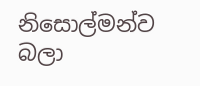නිසොල්මන්ව බලා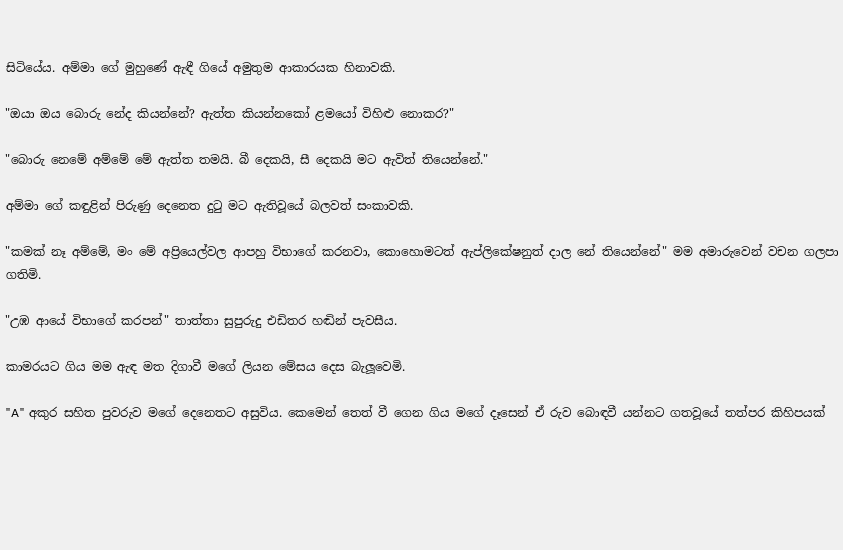සිටියේය. අම්මා ගේ මුහුණේ ඇඳී ගියේ අමුතුම ආකාරයක හිනාවකි.

"ඔයා ඔය බොරු නේද කියන්නේ? ඇත්ත කියන්නකෝ ළමයෝ විහිළු නොකර?"

"බොරු නෙමේ අම්මේ මේ ඇත්ත තමයි. බී දෙකයි, සී දෙකයි මට ඇවිත් තියෙන්නේ."

අම්මා ගේ කඳුළින් පිරුණු දෙනෙත දුටු මට ඇතිවූයේ බලවත් සංකාවකි.

"කමක් නෑ අම්මේ, මං මේ අප්‍රියෙල්වල ආපහු විභාගේ කරනවා, කොහොමටත් ඇප්ලිකේෂනුත් දාල නේ තියෙන්නේ" මම අමාරුවෙන් වචන ගලපා ගතිමි.

"උඹ ආයේ විභාගේ කරපන්" තාත්තා සුපුරුදු එඩිතර හඬින් පැවසීය.

කාමරයට ගිය මම ඇඳ මත දිගාවී මගේ ලියන මේසය දෙස බැලූවෙමි.

"A" අකුර සහිත පුවරුව මගේ දෙනෙතට අසුවිය. කෙමෙන් තෙත් වී ගෙන ගිය මගේ දෑසෙන් ඒ රුව බොඳවී යන්නට ගතවූයේ තත්පර කිහිපයක්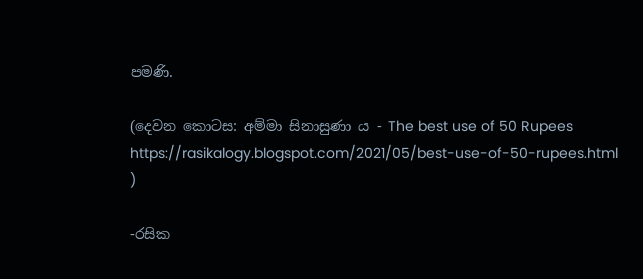පමණි.

(දෙවන කොටස: අම්මා සිනාසුණා ය - The best use of 50 Rupees
https://rasikalogy.blogspot.com/2021/05/best-use-of-50-rupees.html
)

-රසික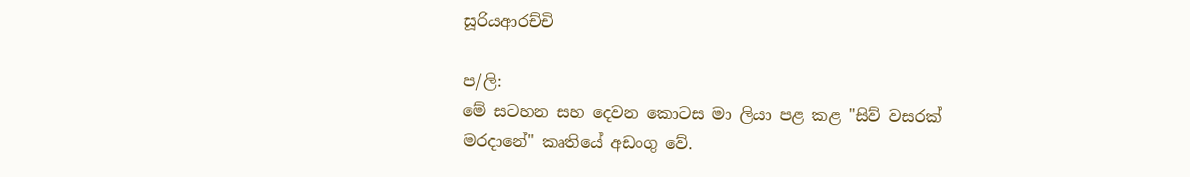සූරියආරච්චි

ප/ලි:
මේ සටහන සහ දෙවන කොටස මා ලියා පළ කළ "සිව් වසරක් මරදානේ" කෘතියේ අඩංගු වේ.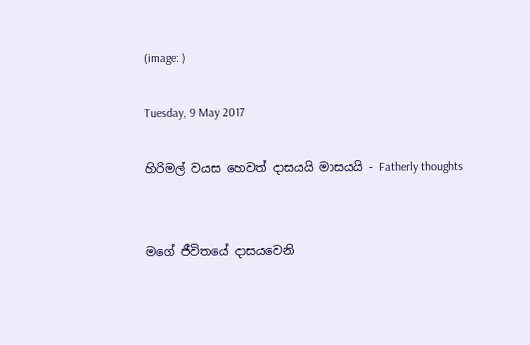(image: )

Tuesday, 9 May 2017

හිරිමල් වයස හෙවත් දාසයයි මාසයයි - Fatherly thoughts


මගේ ජීවිතයේ දාසයවෙනි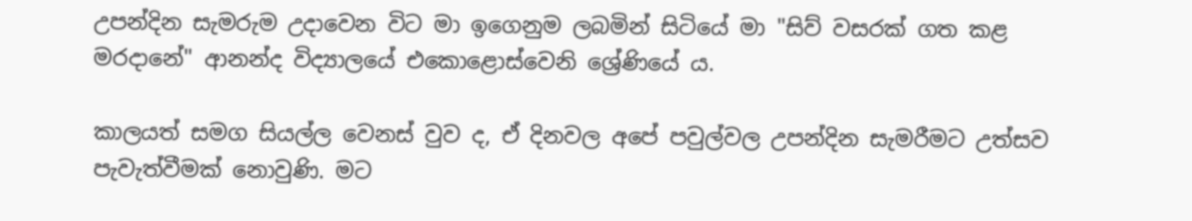උපන්දින සැමරුම උදාවෙන විට මා ඉගෙනුම ලබමින් සිටියේ මා "සිව් වසරක් ගත කළ මරදානේ" ආනන්ද විද්‍යාලයේ එකොළොස්වෙනි ශ්‍රේණියේ ය.

කාලයත් සමග සියල්ල වෙනස් වුව ද, ඒ දිනවල අපේ පවුල්වල උපන්දින සැමරීමට උත්සව පැවැත්වීමක් නොවුණි. මට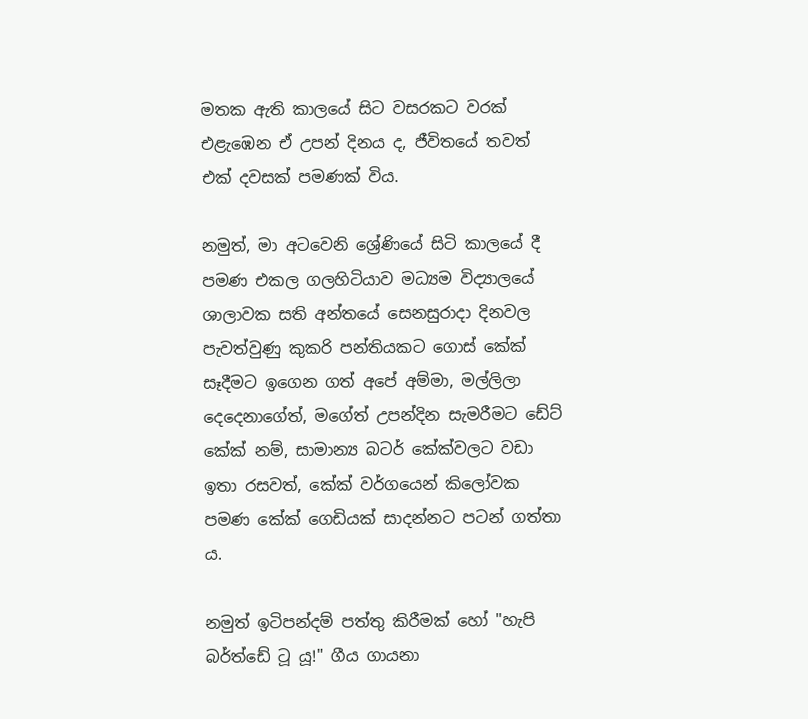මතක ඇති කාලයේ සිට වසරකට වරක් එළැඹෙන ඒ උපන් දිනය ද, ජීවිතයේ තවත් එක් දවසක් පමණක් විය.

නමුත්, මා අටවෙනි ශ්‍රේණියේ සිටි කාලයේ දී පමණ එකල ගලහිටියාව මධ්‍යම විද්‍යාලයේ ශාලාවක සති අන්තයේ සෙනසුරාදා දිනවල පැවත්වුණු කුකරි පන්තියකට ගොස් කේක් සෑදීමට ඉගෙන ගත් අපේ අම්මා, මල්ලිලා දෙදෙනාගේත්, මගේත් උපන්දින සැමරීමට ඩේට් කේක් නම්, සාමාන්‍ය බටර් කේක්වලට වඩා ඉතා රසවත්, කේක් වර්ගයෙන් කිලෝවක පමණ කේක් ගෙඩියක් සාදන්නට පටන් ගත්තා ය.

නමුත් ඉටිපන්දම් පත්තු කිරීමක් හෝ "හැපි බර්ත්ඩේ ටූ යූ!" ගීය ගායනා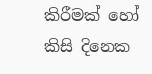කිරීමක් හෝ කිසි දිනෙක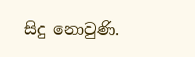සිදු නොවුණි.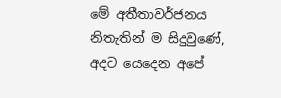මේ අතීතාවර්ජනය නිතැතින් ම සිදුවුණේ, අදට යෙදෙන අපේ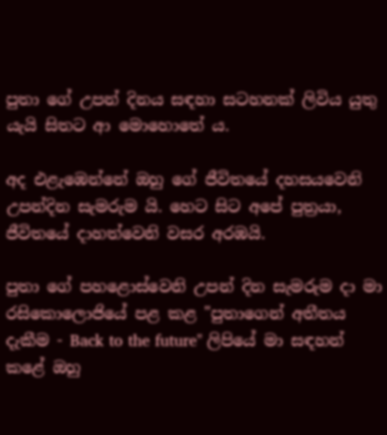පුතා ගේ උපන් දිනය සඳහා සටහනක් ලිවිය යුතු යැයි සිතට ආ මොහොතේ ය.

අද එළැඹෙන්නේ ඔහු ගේ ජීවිතයේ දහසයවෙනි උපන්දින සැමරුම යි. හෙට සිට අපේ පුත්‍රයා, ජීවිතයේ දාහත්වෙනි වසර අරඹයි.

පුතා ගේ පහළොස්වෙනි උපන් දින සැමරුම දා මා රසිකොලොජියේ පළ කළ "පුතාගෙන් අතීතය දැකීම - Back to the future" ලිපියේ මා සඳහන් කළේ ඔහු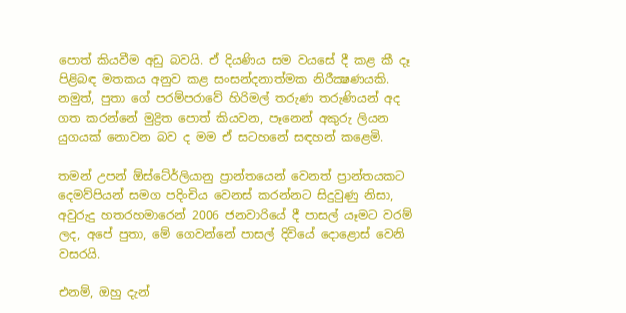පොත් කියවීම අඩු බවයි. ඒ දියණිය සම වයසේ දී කළ කී දෑ පිළිබඳ මතකය අනුව කළ සංසන්දනාත්මක නිරීක්‍ෂණයකි. නමුත්, පුතා ගේ පරම්පරාවේ හිරිමල් තරුණ තරුණියන් අද ගත කරන්නේ මුද්‍රිත පොත් කියවන, පෑනෙන් අකුරු ලියන යුගයක් නොවන බව ද මම ඒ සටහනේ සඳහන් කළෙමි.

තමන් උපන් ඕස්ටේ‍ර්ලියානු ප්‍රාන්තයෙන් වෙනත් ප්‍රාන්තයකට දෙමව්පියන් සමග පදිංචිය වෙනස් කරන්නට සිදුවුණු නිසා, අවුරුදු හතරහමාරෙන් 2006 ජනවාරියේ දී පාසල් යෑමට වරම් ලද, අපේ පුතා, මේ ගෙවන්නේ පාසල් දිවියේ දොළොස් වෙනි වසරයි.

එනම්, ඔහු දැන්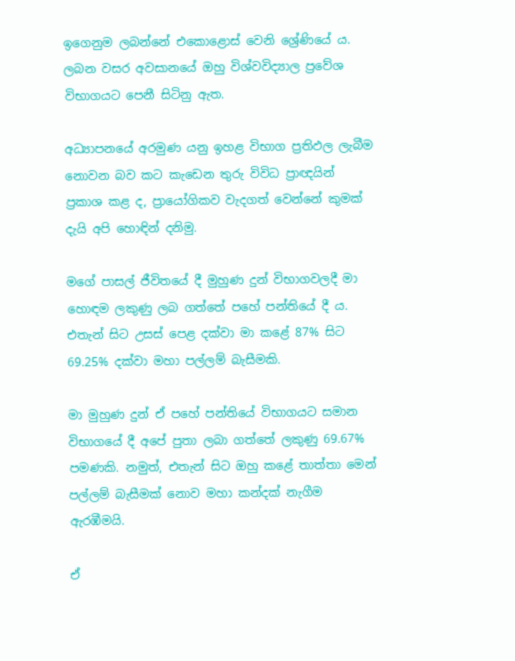ඉගෙනුම ලබන්නේ එකොළොස් වෙනි ශ්‍රේණියේ ය. ලබන වසර අවසානයේ ඔහු විශ්වවිද්‍යාල ප්‍රවේශ විභාගයට පෙනී සිටිනු ඇත.

අධ්‍යාපනයේ අරමුණ යනු ඉහළ විභාග ප්‍රතිඵල ලැබීම නොවන බව කට කැඩෙන තුරු විවිධ ප්‍රාඥයින් ප්‍රකාශ කළ ද, ප්‍රායෝගිකව වැදගත් වෙන්නේ කුමක් දැයි අපි හොඳින් දනිමු.

මගේ පාසල් ජීවිතයේ දී මුහුණ දුන් විභාගවලදී මා හොඳම ලකුණු ලබ ගත්තේ පහේ පන්තියේ දී ය. එතැන් සිට උසස් පෙළ දක්වා මා කළේ 87% සිට 69.25% දක්වා මහා පල්ලම් බැසීමකි.

මා මුහුණ දුන් ඒ පහේ පන්තියේ විභාගයට සමාන විභාගයේ දී අපේ පුතා ලබා ගත්තේ ලකුණු 69.67% පමණකි. නමුත්, එතැන් සිට ඔහු කළේ තාත්තා මෙන් පල්ලම් බැසීමක් නොව මහා කන්දක් නැගීම ඇරඹීමයි.

ඒ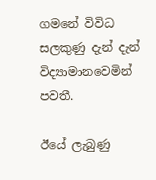ගමනේ විවිධ සලකුණු දැන් දැන් විද්‍යාමානවෙමින් පවතී.

ඊයේ ලැබුණු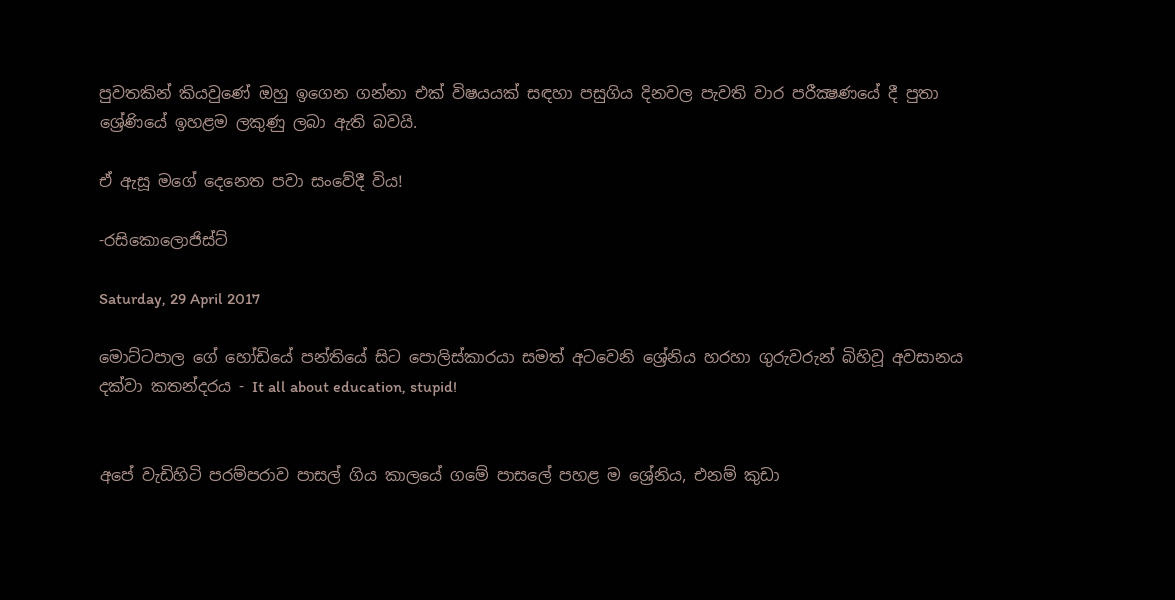පුවතකින් කියවුණේ ඔහු ඉගෙන ගන්නා එක් විෂයයක් සඳහා පසුගිය දිනවල පැවති වාර පරීක්‍ෂණයේ දී පුතා ශ්‍රේණියේ ඉහළම ලකුණු ලබා ඇති බවයි.

ඒ ඇසූ මගේ දෙනෙත පවා සංවේදී විය!

-රසිකොලොජිස්ට්

Saturday, 29 April 2017

මොට්ටපාල ගේ හෝඩියේ පන්තියේ සිට පොලිස්කාරයා සමත් අටවෙනි ශ්‍රේනිය හරහා ගුරුවරුන් බිහිවූ අවසානය දක්වා කතන්දරය - It all about education, stupid!


අපේ වැඩිහිටි පරම්පරාව පාසල් ගිය කාලයේ ගමේ පාසලේ පහළ ම ශ්‍රේනිය, එනම් කුඩා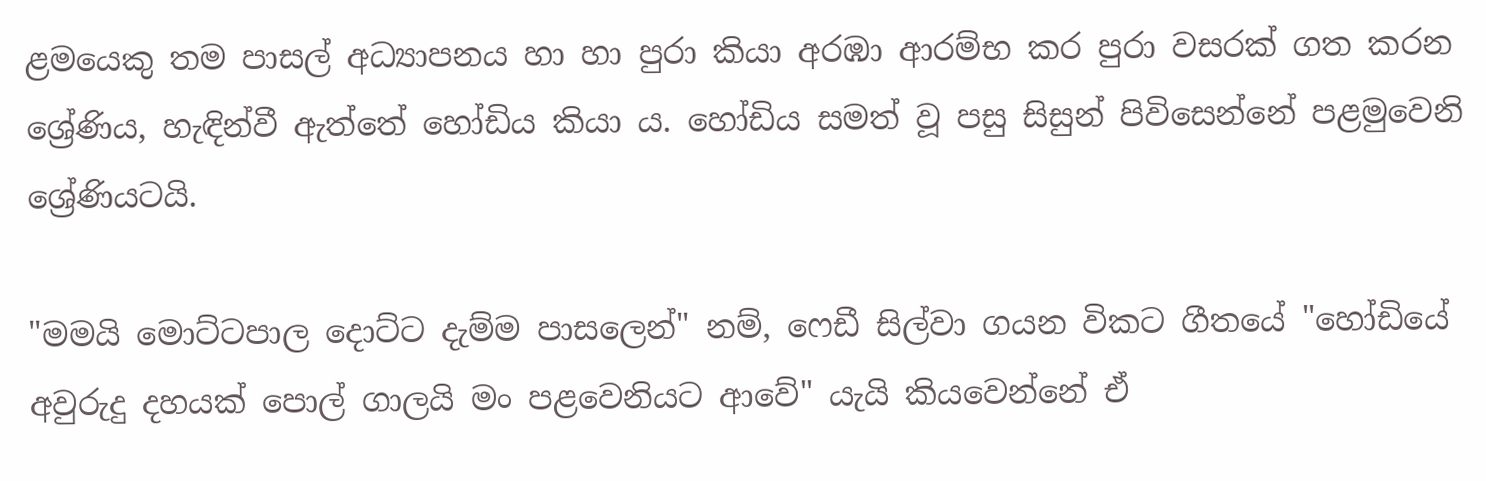ළමයෙකු තම පාසල් අධ්‍යාපනය හා හා පුරා කියා අරඹා ආරම්භ කර පුරා වසරක් ගත කරන ශ්‍රේණිය, හැඳින්වී ඇත්තේ හෝඩිය කියා ය. හෝඩිය සමත් වූ පසු සිසුන් පිවිසෙන්නේ පළමුවෙනි ශ්‍රේණියටයි.

"මමයි මොට්ටපාල දොට්ට දැම්ම පාසලෙන්" නම්, ෆෙඩී සිල්වා ගයන විකට ගීතයේ "හෝඩියේ අවුරුදු දහයක් පොල් ගාලයි මං පළවෙනියට ආවේ" යැයි කියවෙන්නේ ඒ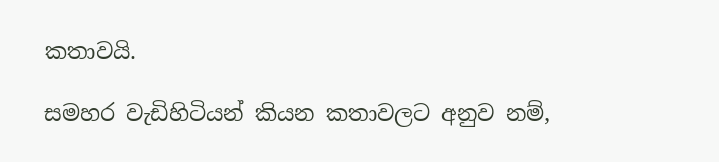කතාවයි.

සමහර වැඩිහිටියන් කියන කතාවලට අනුව නම්,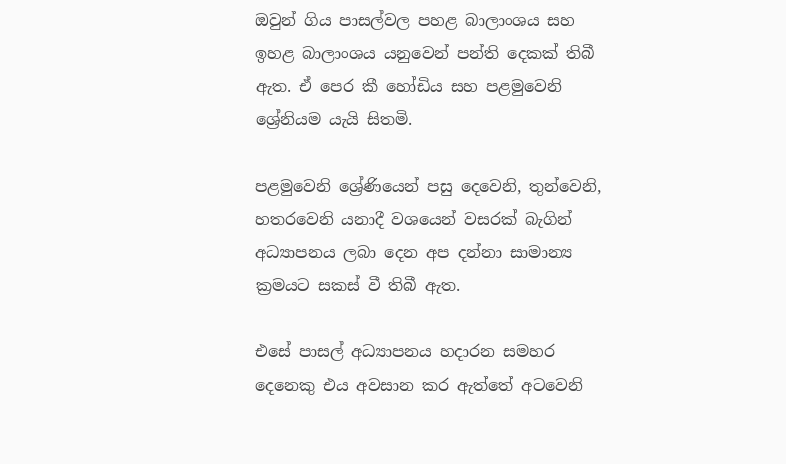ඔවුන් ගිය පාසල්වල පහළ බාලාංශය සහ ඉහළ බාලාංශය යනුවෙන් පන්ති දෙකක් තිබී ඇත. ඒ පෙර කී හෝඩිය සහ පළමුවෙනි ශ්‍රේනියම යැයි සිතමි.

පළමුවෙනි ශ්‍රේණියෙන් පසු දෙවෙනි, තුන්වෙනි, හතරවෙනි යනාදී වශයෙන් වසරක් බැගින් අධ්‍යාපනය ලබා දෙන අප දන්නා සාමාන්‍ය ක්‍රමයට සකස් වී තිබී ඇත.

එසේ පාසල් අධ්‍යාපනය හදාරන සමහර දෙනෙකු එය අවසාන කර ඇත්තේ අටවෙනි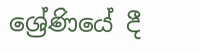ශ්‍රේණියේ දී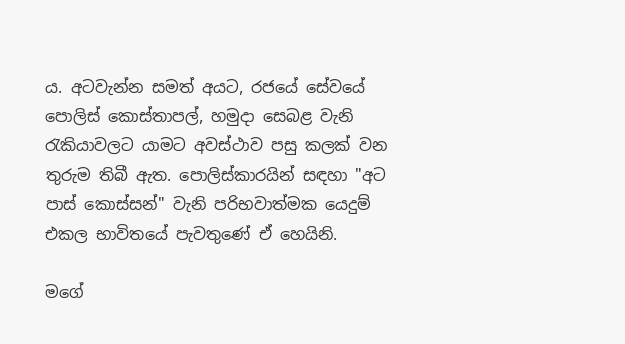ය. අටවැන්න සමත් අයට, රජයේ සේවයේ පොලිස් කොස්තාපල්, හමුදා සෙබළ වැනි රැකියාවලට යාමට අවස්ථාව පසු කලක් වන තුරුම තිබී ඇත. පොලිස්කාරයින් සඳහා "අට පාස් කොස්සන්" වැනි පරිභවාත්මක යෙදුම් එකල භාවිතයේ පැවතුණේ ඒ හෙයිනි.

මගේ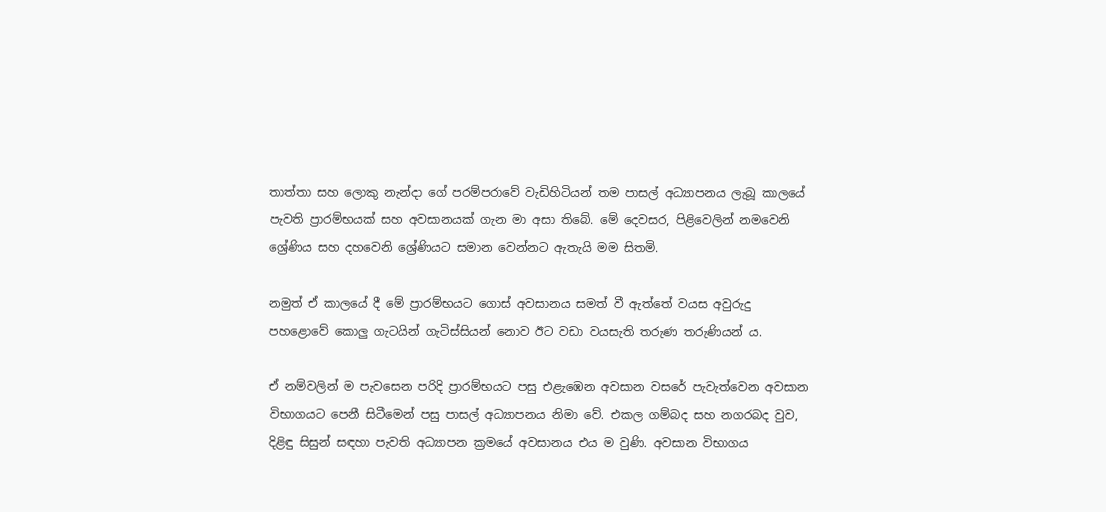තාත්තා සහ ලොකු නැන්දා ගේ පරම්පරාවේ වැඩිහිටියන් තම පාසල් අධ්‍යාපනය ලැබූ කාලයේ පැවති ප්‍රාරම්භයක් සහ අවසානයක් ගැන මා අසා තිබේ. මේ දෙවසර, පිළිවෙලින් නමවෙනි ශ්‍රේණිය සහ දහවෙනි ශ්‍රේණියට සමාන වෙන්නට ඇතැයි මම සිතමි.

නමුත් ඒ කාලයේ දී මේ ප්‍රාරම්භයට ගොස් අවසානය සමත් වී ඇත්තේ වයස අවුරුදු පහළොවේ කොලු ගැටයින් ගැටිස්සියන් නොව ඊට වඩා වයසැති තරුණ තරුණියන් ය.

ඒ නම්වලින් ම පැවසෙන පරිදි ප්‍රාරම්භයට පසු එළැඹෙන අවසාන වසරේ පැවැත්වෙන අවසාන විභාගයට පෙනී සිටීමෙන් පසු පාසල් අධ්‍යාපනය නිමා වේ. එකල ගම්බද සහ නගරබද වුව, දිළිඳු සිසුන් සඳහා පැවති අධ්‍යාපන ක්‍රමයේ අවසානය එය ම වුණි. අවසාන විභාගය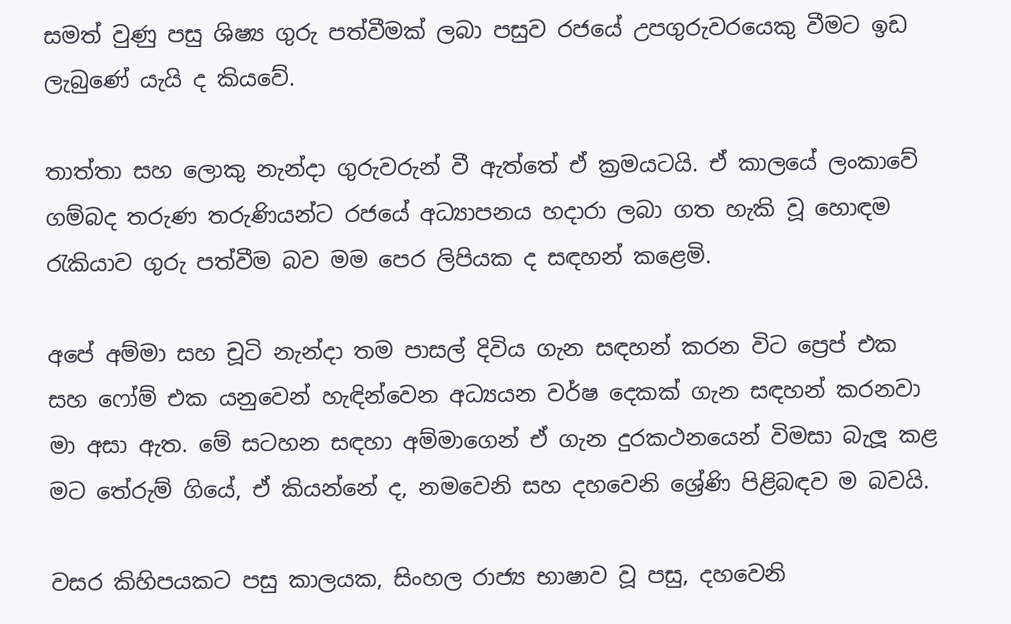සමත් වුණු පසු ශිෂ්‍ය ගුරු පත්වීමක් ලබා පසුව රජයේ උපගුරුවරයෙකු වීමට ඉඩ ලැබුණේ යැයි ද කියවේ.

තාත්තා සහ ලොකු නැන්දා ගුරුවරුන් වී ඇත්තේ ඒ ක්‍රමයටයි. ඒ කාලයේ ලංකාවේ ගම්බද තරුණ තරුණියන්ට රජයේ අධ්‍යාපනය හදාරා ලබා ගත හැකි වූ හොඳම රැකියාව ගුරු පත්වීම බව මම පෙර ලිපියක ද සඳහන් කළෙමි.

අපේ අම්මා සහ චූටි නැන්දා තම පාසල් දිවිය ගැන සඳහන් කරන විට ප්‍රෙප් එක සහ ෆෝම් එක යනුවෙන් හැඳින්වෙන අධ්‍යයන වර්ෂ දෙකක් ගැන සඳහන් කරනවා මා අසා ඇත. මේ සටහන සඳහා අම්මාගෙන් ඒ ගැන දුරකථනයෙන් විමසා බැලූ කළ මට තේරුම් ගියේ, ඒ කියන්නේ ද, නමවෙනි සහ දහවෙනි ශ්‍රේණි පිළිබඳව ම බවයි.

වසර කිහිපයකට පසු කාලයක, සිංහල රාජ්‍ය භාෂාව වූ පසු, දහවෙනි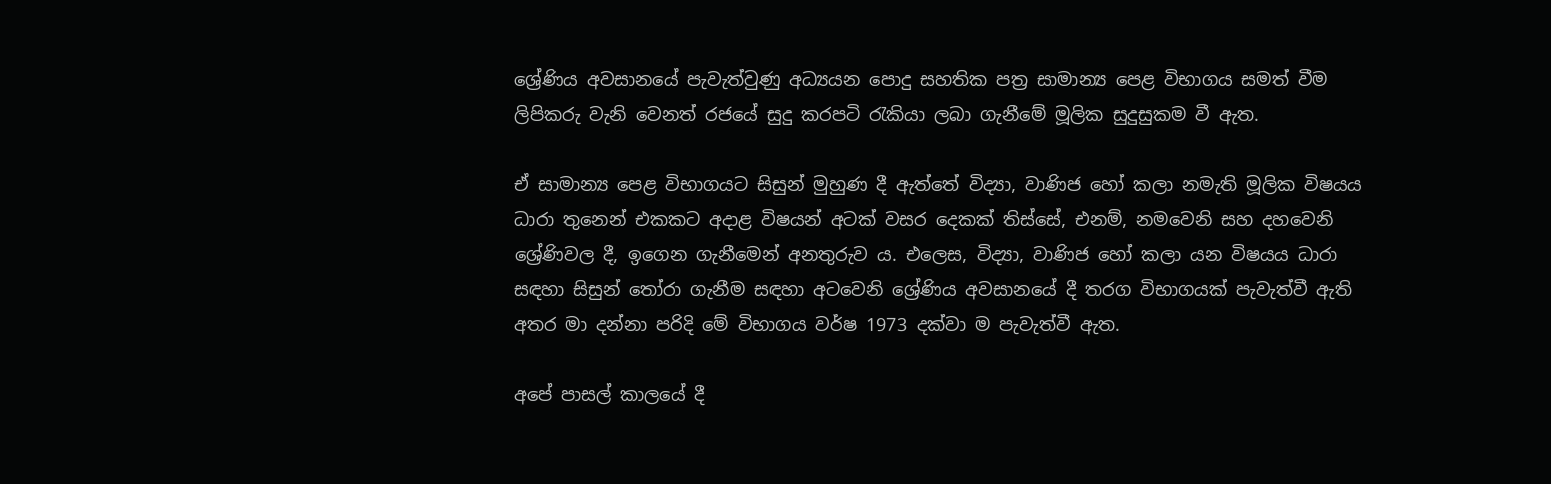ශ්‍රේණිය අවසානයේ පැවැත්වුණු අධ්‍යයන පොදු සහතික පත්‍ර සාමාන්‍ය පෙළ විභාගය සමත් වීම ලිපිකරු වැනි වෙනත් රජයේ සුදු කරපටි රැකියා ලබා ගැනීමේ මූලික සුදුසුකම වී ඇත.

ඒ සාමාන්‍ය පෙළ විභාගයට සිසුන් මුහුණ දී ඇත්තේ විද්‍යා, වාණිජ හෝ කලා නමැති මූලික විෂයය ධාරා තුනෙන් එකකට අදාළ විෂයන් අටක් වසර දෙකක් තිස්සේ, එනම්, නමවෙනි සහ දහවෙනි ශ්‍රේණිවල දී, ඉගෙන ගැනීමෙන් අනතුරුව ය. එලෙස, විද්‍යා, වාණිජ හෝ කලා යන විෂයය ධාරා සඳහා සිසුන් තෝරා ගැනීම සඳහා අටවෙනි ශ්‍රේණිය අවසානයේ දී තරග විභාගයක් පැවැත්වී ඇති අතර මා දන්නා පරිදි මේ විභාගය වර්ෂ 1973 දක්වා ම පැවැත්වී ඇත.

අපේ පාසල් කාලයේ දී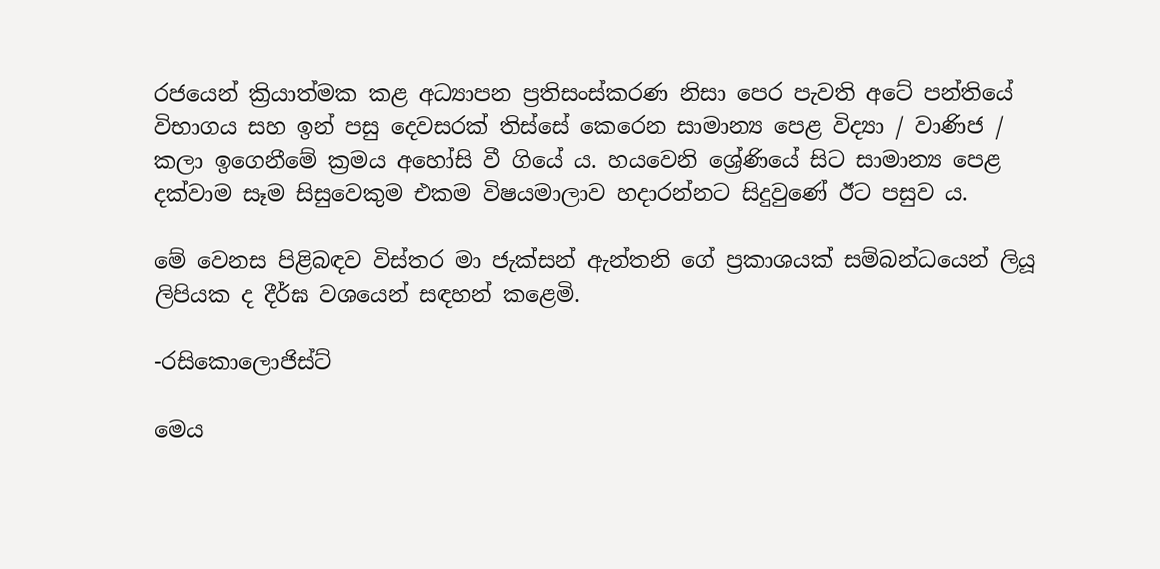රජයෙන් ක්‍රියාත්මක කළ අධ්‍යාපන ප්‍රතිසංස්කරණ නිසා පෙර පැවති අටේ පන්තියේ විභාගය සහ ඉන් පසු දෙවසරක් තිස්සේ කෙරෙන සාමාන්‍ය පෙළ විද්‍යා / වාණිජ / කලා ඉගෙනීමේ ක්‍රමය අහෝසි වී ගියේ ය. හයවෙනි ශ්‍රේණියේ සිට සාමාන්‍ය පෙළ දක්වාම සෑම සිසුවෙකුම එකම විෂයමාලාව හදාරන්නට සිදුවුණේ ඊට පසුව ය.

මේ වෙනස පිළිබඳව විස්තර මා ජැක්සන් ඇන්තනි ගේ ප්‍රකාශයක් සම්බන්ධයෙන් ලියූ ලිපියක ද දීර්ඝ වශයෙන් සඳහන් කළෙමි.

-රසිකොලොජිස්ට්

මෙය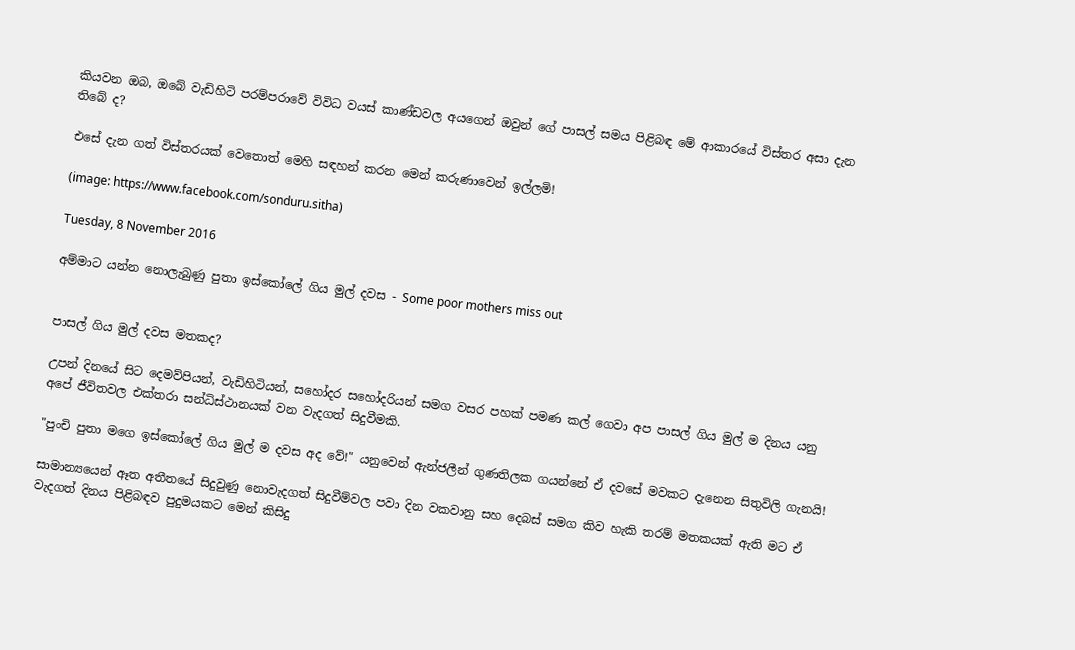කියවන ඔබ, ඔබේ වැඩිහිටි පරම්පරාවේ විවිධ වයස් කාණ්ඩවල අයගෙන් ඔවුන් ගේ පාසල් සමය පිළිබඳ මේ ආකාරයේ විස්තර අසා දැන තිබේ ද?

එසේ දැන ගත් විස්තරයක් වෙතොත් මෙහි සඳහන් කරන මෙන් කරුණාවෙන් ඉල්ලමි!

(image: https://www.facebook.com/sonduru.sitha)

Tuesday, 8 November 2016

අම්මාට යන්න නොලැබුණු පුතා ඉස්කෝලේ ගිය මුල් දවස - Some poor mothers miss out


පාසල් ගිය මුල් දවස මතකද?

උපන් දිනයේ සිට දෙමව්පියන්, වැඩිහිටියන්, සහෝදර සහෝදරියන් සමග වසර පහක් පමණ කල් ගෙවා අප පාසල් ගිය මුල් ම දිනය යනු අපේ ජීවිතවල එක්තරා සන්ධිස්ථානයක් වන වැදගත් සිදුවීමකි.

"පුංචි පුතා මගෙ ඉස්කෝලේ ගිය මුල් ම දවස අද වේ!" යනුවෙන් ඇන්ජලීන් ගුණතිලක ගයන්නේ ඒ දවසේ මවකට දැනෙන සිතුවිලි ගැනයි!

සාමාන්‍යයෙන් ඈත අතීතයේ සිදුවුණු නොවැදගත් සිදුවීම්වල පවා දින වකවානු සහ දෙබස් සමග කිව හැකි තරම් මතකයක් ඇති මට ඒ වැදගත් දිනය පිළිබඳව පුදුමයකට මෙන් කිසිදු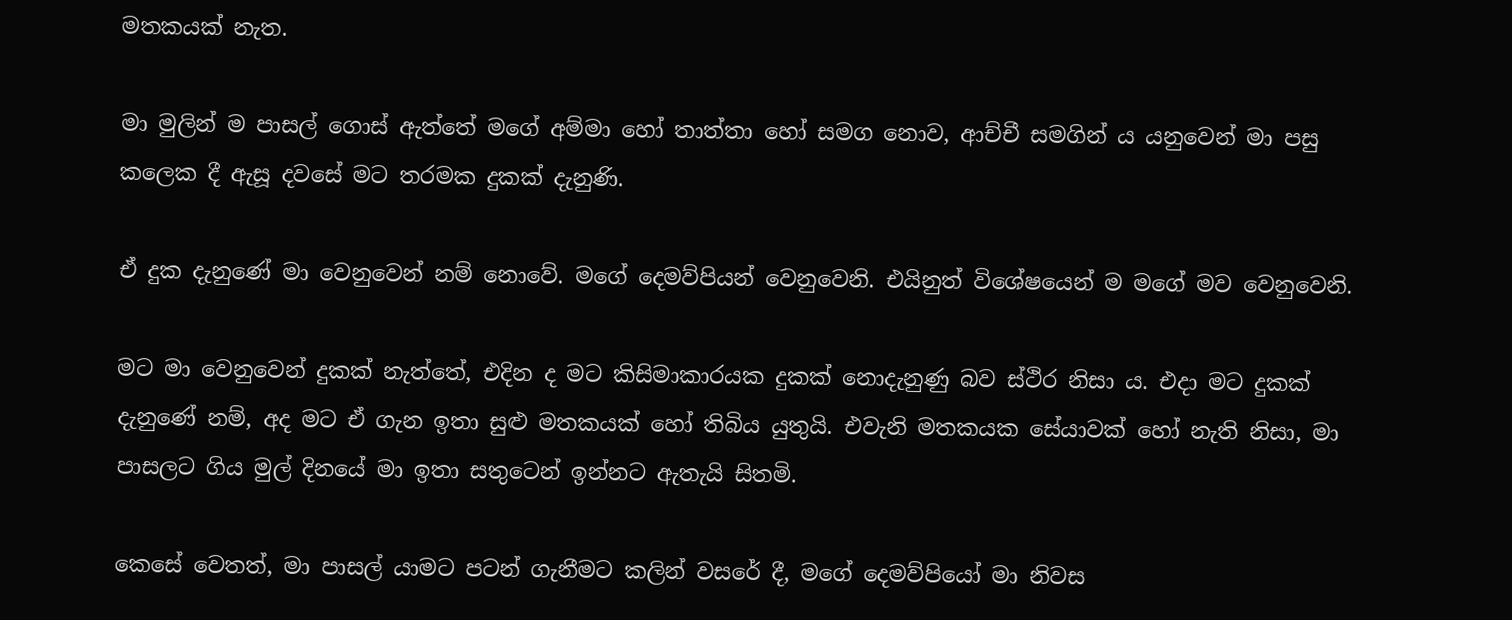මතකයක් නැත.

මා මුලින් ම පාසල් ගොස් ඇත්තේ මගේ අම්මා හෝ තාත්තා හෝ සමග නොව, ආච්චී සමගින් ය යනුවෙන් මා පසු කලෙක දී ඇසූ දවසේ මට තරමක දුකක් දැනුණි.

ඒ දුක දැනුණේ මා වෙනුවෙන් නම් නොවේ. මගේ දෙමව්පියන් වෙනුවෙනි. එයිනුත් විශේෂයෙන් ම මගේ මව වෙනුවෙනි.

මට මා වෙනුවෙන් දුකක් නැත්තේ, එදින ද මට කිසිමාකාරයක දුකක් නොදැනුණු බව ස්ථිර නිසා ය. එදා මට දුකක් දැනුණේ නම්, අද මට ඒ ගැන ඉතා සුළු මතකයක් හෝ තිබිය යුතුයි. එවැනි මතකයක සේයාවක් හෝ නැති නිසා, මා පාසලට ගිය මුල් දිනයේ මා ඉතා සතුටෙන් ඉන්නට ඇතැයි සිතමි.

කෙසේ වෙතත්, මා පාසල් යාමට පටන් ගැනීමට කලින් වසරේ දී, මගේ දෙමව්පියෝ මා නිවස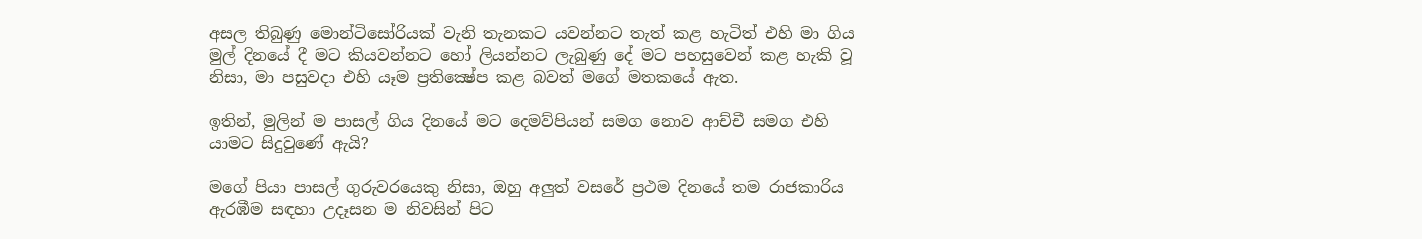අසල තිබුණු මොන්ටිසෝරියක් වැනි තැනකට යවන්නට තැත් කළ හැටිත් එහි මා ගිය මුල් දිනයේ දී මට කියවන්නට හෝ ලියන්නට ලැබුණු දේ මට පහසුවෙන් කළ හැකි වූ නිසා, මා පසුවදා එහි යෑම ප්‍රතික්‍ෂේප කළ බවත් මගේ මතකයේ ඇත.

ඉතින්, මුලින් ම පාසල් ගිය දිනයේ මට දෙමව්පියන් සමග නොව ආච්චී සමග එහි යාමට සිදුවුණේ ඇයි?

මගේ පියා පාසල් ගුරුවරයෙකු නිසා, ඔහු අලුත් වසරේ ප්‍රථම දිනයේ තම රාජකාරිය ඇරඹීම සඳහා උදෑසන ම නිවසින් පිට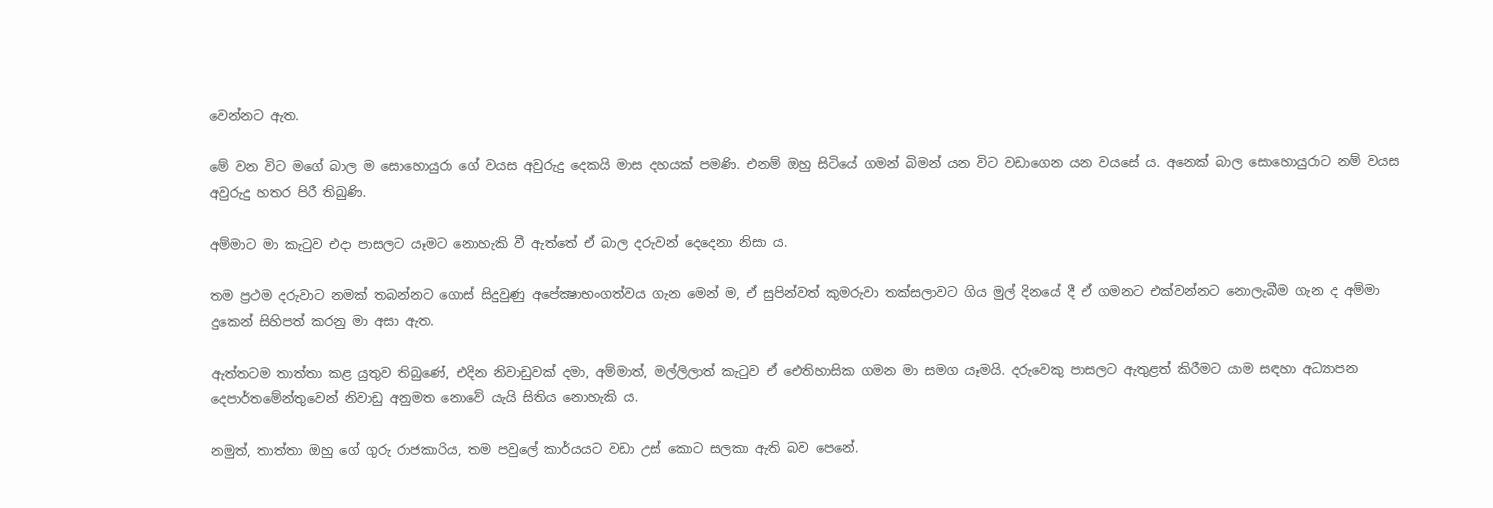වෙන්නට ඇත.

මේ වන විට මගේ බාල ම සොහොයුරා ගේ වයස අවුරුදු දෙකයි මාස දහයක් පමණි. එනම් ඔහු සිටියේ ගමන් බිමන් යන විට වඩාගෙන යන වයසේ ය. අනෙක් බාල සොහොයුරාට නම් වයස අවුරුදු හතර පිරී තිබුණි.

අම්මාට මා කැටුව එදා පාසලට යෑමට නොහැකි වී ඇත්තේ ඒ බාල දරුවන් දෙදෙනා නිසා ය.

තම ප්‍රථම දරුවාට නමක් තබන්නට ගොස් සිදුවුණු අපේක්‍ෂාභංගත්වය ගැන මෙන් ම, ඒ සුපින්වත් කුමරුවා තක්සලාවට ගිය මුල් දිනයේ දී ඒ ගමනට එක්වන්නට නොලැබීම ගැන ද අම්මා දුකෙන් සිහිපත් කරනු මා අසා ඇත.

ඇත්තටම තාත්තා කළ යුතුව තිබුණේ, එදින නිවාඩුවක් දමා, අම්මාත්, මල්ලිලාත් කැටුව ඒ ඓතිහාසික ගමන මා සමග යෑමයි. දරුවෙකු පාසලට ඇතුළත් කිරීමට යාම සඳහා අධ්‍යාපන දෙපාර්තමේන්තුවෙන් නිවාඩු අනුමත නොවේ යැයි සිතිය නොහැකි ය.

නමුත්, තාත්තා ඔහු ගේ ගුරු රාජකාරිය, තම පවුලේ කාර්යයට වඩා උස් කොට සලකා ඇති බව පෙනේ.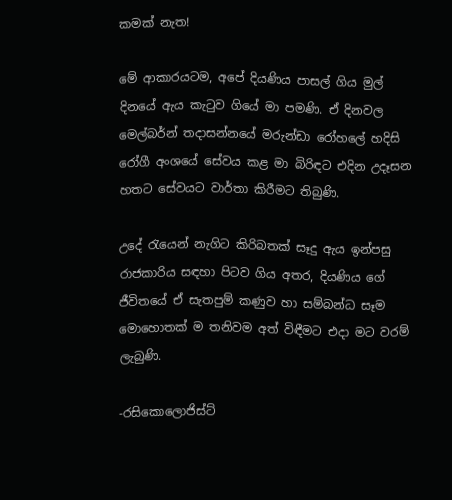කමක් නැත!

මේ ආකාරයටම, අපේ දියණිය පාසල් ගිය මුල් දිනයේ ඇය කැටුව ගියේ මා පමණි. ඒ දිනවල මෙල්බර්න් තදාසන්නයේ මරුන්ඩා රෝහලේ හදිසි රෝගී අංශයේ සේවය කළ මා බිරිඳට එදින උදෑසන හතට සේවයට වාර්තා කිරීමට තිබුණි.

උදේ රැයෙන් නැගිට කිරිබතක් සෑදු ඇය ඉන්පසු රාජකාරිය සඳහා පිටව ගිය අතර, දියණිය ගේ ජීවිතයේ ඒ සැතපුම් කණුව හා සම්බන්ධ සෑම මොහොතක් ම තනිවම අත් විඳීමට එදා මට වරම් ලැබුණි.

-රසිකොලොජිස්ට්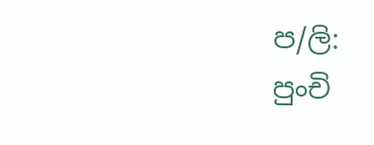ප/ලි:
පුංචි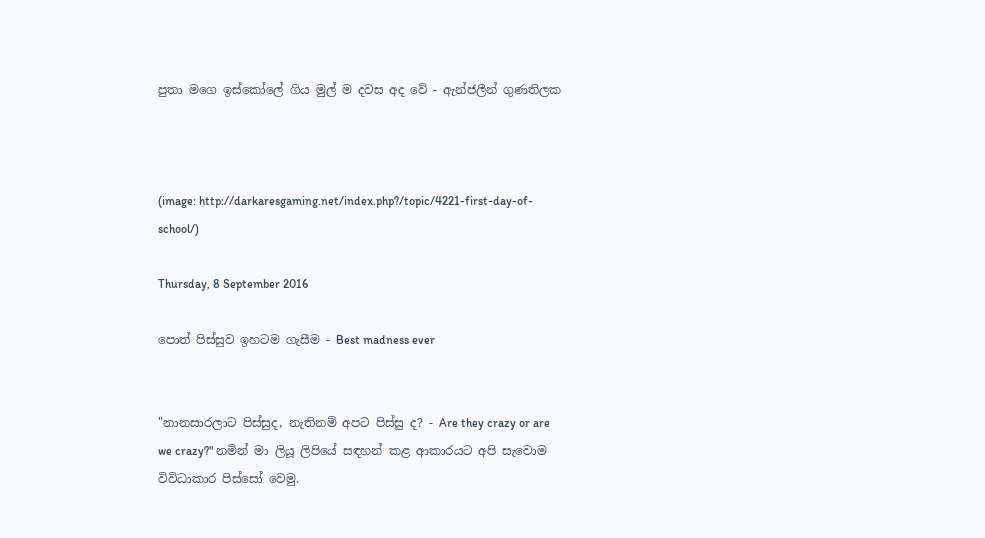පුතා මගෙ ඉස්කෝලේ ගිය මුල් ම දවස අද වේ - ඇන්ජලීන් ගුණතිලක



(image: http://darkaresgaming.net/index.php?/topic/4221-first-day-of-school/)

Thursday, 8 September 2016

පොත් පිස්සුව ඉහටම ගැසීම - Best madness ever


"නානසාරලාට පිස්සුද, නැතිනම් අපට පිස්සු ද? - Are they crazy or are we crazy?" නමින් මා ලියූ ලිපියේ සඳහන් කළ ආකාරයට අපි සැවොම විවිධාකාර පිස්සෝ වෙමු.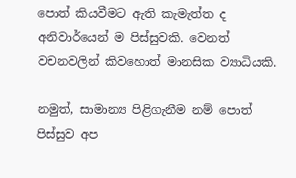පොත් කියවීමට ඇති කැමැත්ත ද අනිවාර්යෙන් ම පිස්සුවකි. වෙනත් වචනවලින් කිවහොත් මානසික ව්‍යාධියකි.

නමුත්, සාමාන්‍ය පිළිගැනීම නම් පොත් පිස්සුව අප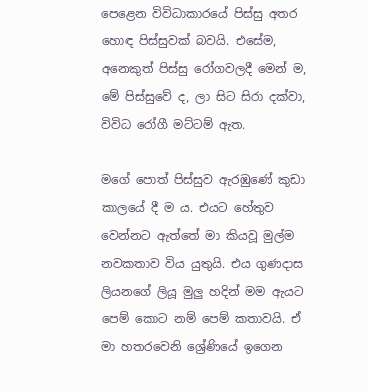පෙළෙන විවිධාකාරයේ පිස්සු අතර හොඳ පිස්සුවක් බවයි. එසේම, අනෙකුත් පිස්සු රෝගවලදී මෙන් ම, මේ පිස්සුවේ ද, ලා සිට සිරා දක්වා, විවිධ රෝගී මට්ටම් ඇත.

මගේ පොත් පිස්සුව ඇරඹුණේ කුඩා කාලයේ දී ම ය. එයට හේතුව වෙන්නට ඇත්තේ මා කියවූ මුල්ම නවකතාව විය යුතුයි. එය ගුණදාස ලියනගේ ලියූ මුලු හදින් මම ඇයට පෙම් කොට නම් පෙම් කතාවයි. ඒ මා හතරවෙනි ශ්‍රේණියේ ඉගෙන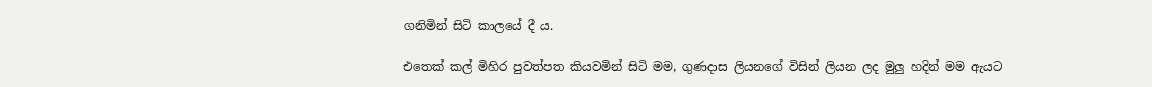ගනිමින් සිටි කාලයේ දී ය.

එතෙක් කල් මිහිර පුවත්පත කියවමින් සිටි මම, ගුණදාස ලියනගේ විසින් ලියන ලද මුලු හදින් මම ඇයට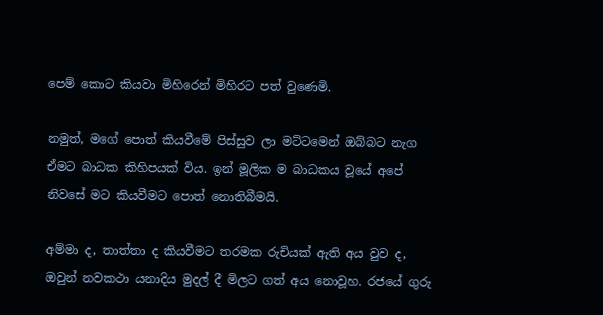පෙම් කොට කියවා මිහිරෙන් මිහිරට පත් වුණෙමි.

නමුත්, මගේ පොත් කියවීමේ පිස්සුව ලා මට්ටමෙන් ඔබ්බට නැග ඒමට බාධක කිහිපයක් විය. ඉන් මූලික ම බාධකය වූයේ අපේ නිවසේ මට කියවීමට පොත් නොතිබීමයි.

අම්මා ද, තාත්තා ද කියවීමට තරමක රුචියක් ඇති අය වුව ද, ඔවුන් නවකථා යනාදිය මුදල් දී මිලට ගත් අය නොවූහ. රජයේ ගුරු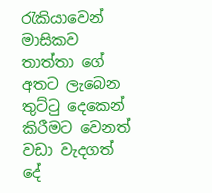රැකියාවෙන් මාසිකව තාත්තා ගේ අතට ලැබෙන තුට්ටු දෙකෙන් කිරීමට වෙනත් වඩා වැදගත් දේ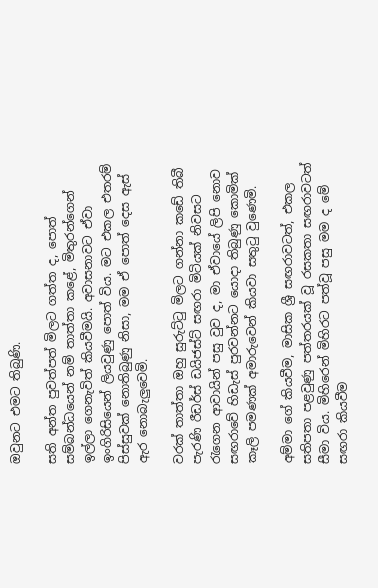ඔවුනට එමට තිබුණි.

සති අන්ත පුවත්පත් මිලට ගත්ත ද, පොත් සම්බන්ධයෙන් නම් තාත්තා කළේ, මිතුරන්ගෙන් ඉල්ලා ගෙනැවිත් කියවීමයි. අවාසනාවට ඒවා ඉංගිරිසියෙන් ලියවුණු පොත් විය. මට එකල එතරම් පිස්සුවක් නොතිබුණු නිසා, මම ඒ පොත් දෙස ඇස් ඇර නොබැලුවෙමි.

වරක් තාත්තා ඔහු සුරුට්ටු මිලට ගන්නා කඩේ තිබී පැරණි රීඩර්ස් ඩයිජස්ට් සඟරා මිටියක් නිවසට රැගෙන ආවායින් පසු වුව ද, මා ඒවායේ ලිපි නොව සඟරාවේ හිඩැස් පුරවන්නට යොදා තිබුණු කොමික් කෑලි පමණක් අමාරුවෙන් කියවා සතුටු වුණෙමි.

අම්මා ගේ කියවීම, මාසික ශ්‍රී සඟරාවටත්, එකල සතිපතා පළවුණු පත්තරයක් වූ රසකතා සඟරාවටත් සීමා විය. මිහිරෙන් මිහිරට පත්වූ පසු මම ද මේ සඟරා කියවීම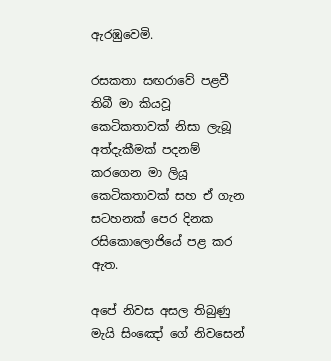ඇරඹුවෙමි.

රසකතා සඟරාවේ පළවී තිබී මා කියවූ කෙටිකතාවක් නිසා ලැබූ අත්දැකීමක් පදනම් කරගෙන මා ලියූ කෙටිකතාවක් සහ ඒ ගැන සටහනක් පෙර දිනක රසිකොලොජියේ පළ කර ඇත.

අපේ නිවස අසල තිබුණු මැයි සිංඤෝ ගේ නිවසෙන්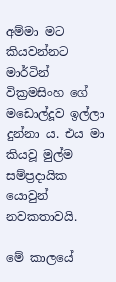අම්මා මට කියවන්නට මාර්ටින් වික්‍රමසිංහ ගේ මඩොල්දූව ඉල්ලා දුන්නා ය. එය මා කියවූ මුල්ම සම්ප්‍රදායික යොවුන් නවකතාවයි.

මේ කාලයේ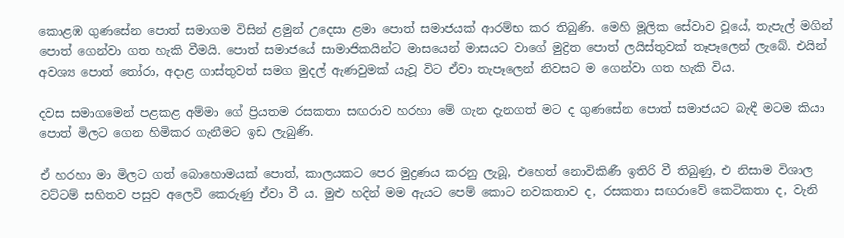කොළඹ ගුණසේන පොත් සමාගම විසින් ළමුන් උදෙසා ළමා පොත් සමාජයක් ආරම්භ කර තිබුණි. මෙහි මූලික සේවාව වූයේ, තැපැල් මගින් පොත් ගෙන්වා ගත හැකි වීමයි. පොත් සමාජයේ සාමාජිකයින්ට මාසයෙන් මාසයට වාගේ මුද්‍රිත පොත් ලයිස්තුවක් තෑපෑලෙන් ලැබේ. එයින් අවශ්‍ය පොත් තෝරා, අදාළ ගාස්තුවත් සමග මුදල් ඇණවුමක් යැවූ විට ඒවා තැපෑලෙන් නිවසට ම ගෙන්වා ගත හැකි විය.

දවස සමාගමෙන් පළකළ අම්මා ගේ ප්‍රියතම රසකතා සඟරාව හරහා මේ ගැන දැනගත් මට ද ගුණසේන පොත් සමාජයට බැඳී මටම කියා පොත් මිලට ගෙන හිමිකර ගැනීමට ඉඩ ලැබුණි.

ඒ හරහා මා මිලට ගත් බොහොමයක් පොත්, කාලයකට පෙර මුද්‍රණය කරනු ලැබූ, එහෙත් නොවිකිණී ඉතිරි වී තිබුණු, එ නිසාම විශාල වට්ටම් සහිතව පසුව අලෙවි කෙරුණු ඒවා වී ය. මුළු හදින් මම ඇයට පෙම් කොට නවකතාව ද, රසකතා සඟරාවේ කෙටිකතා ද, වැනි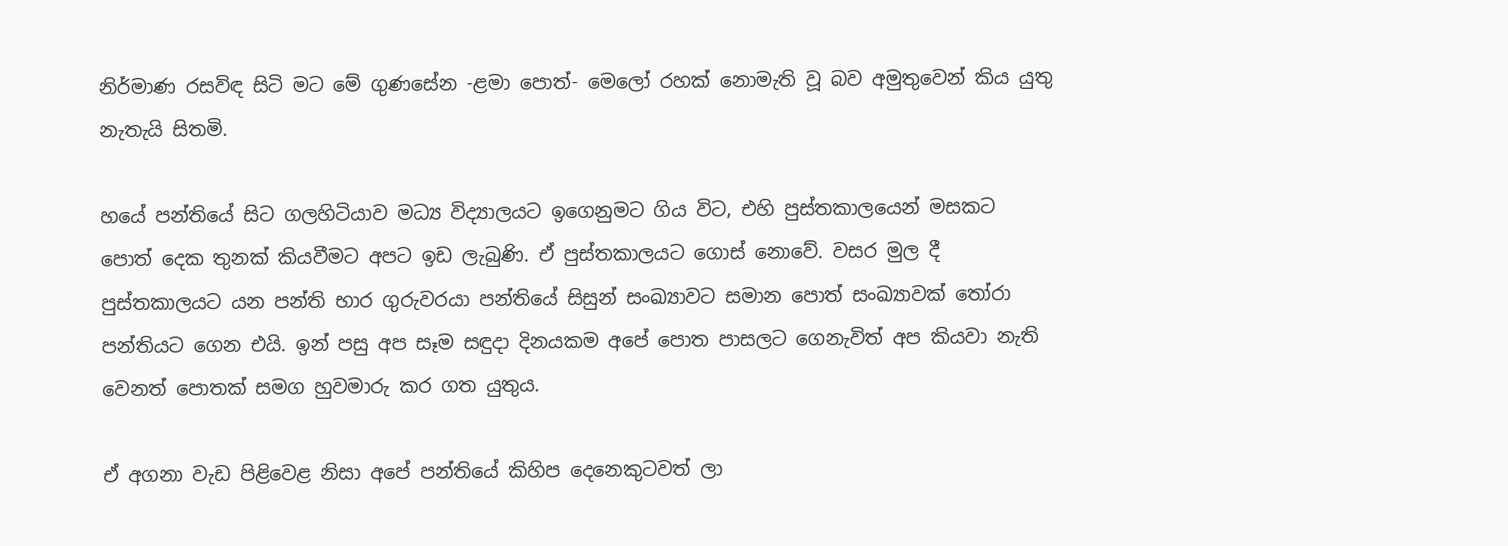නිර්මාණ රසවිඳ සිටි මට මේ ගුණසේන -ළමා පොත්- මෙලෝ රහක් නොමැති වූ බව අමුතුවෙන් කිය යුතු නැතැයි සිතමි.

හයේ පන්තියේ සිට ගලහිටියාව මධ්‍ය විද්‍යාලයට ඉගෙනුමට ගිය විට, එහි පුස්තකාලයෙන් මසකට පොත් දෙක තුනක් කියවීමට අපට ඉඩ ලැබුණි. ඒ පුස්තකාලයට ගොස් නොවේ. වසර මුල දී පුස්තකාලයට යන පන්ති භාර ගුරුවරයා පන්තියේ සිසුන් සංඛ්‍යාවට සමාන පොත් සංඛ්‍යාවක් තෝරා පන්තියට ගෙන එයි. ඉන් පසු අප සෑම සඳුදා දිනයකම අපේ පොත පාසලට ගෙනැවිත් අප කියවා නැති වෙනත් පොතක් සමග හුවමාරු කර ගත යුතුය.

ඒ අගනා වැඩ පිළිවෙළ නිසා අපේ පන්තියේ කිහිප දෙනෙකුටවත් ලා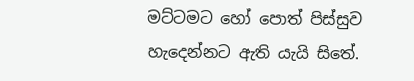මට්ටමට හෝ පොත් පිස්සුව හැදෙන්නට ඇති යැයි සිතේ.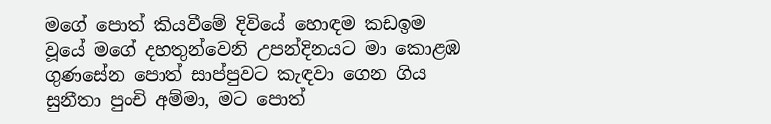මගේ පොත් කියවීමේ දිවියේ හොඳම කඩඉම වූයේ මගේ දහතුන්වෙනි උපන්දිනයට මා කොළඹ ගුණසේන පොත් සාප්පුවට කැඳවා ගෙන ගිය සුනීතා පුංචි අම්මා, මට පොත්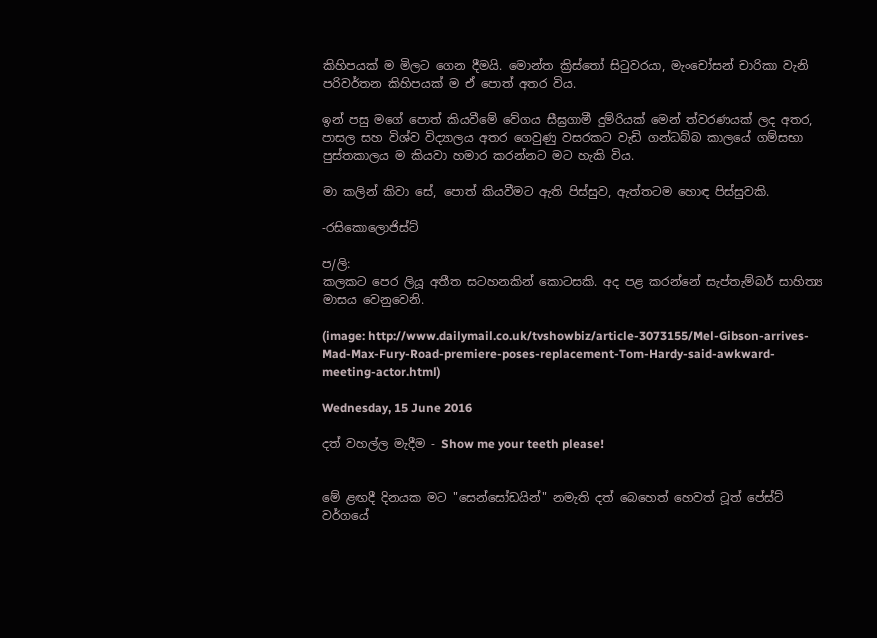කිහිපයක් ම මිලට ගෙන දීමයි. මොන්ත ක්‍රිස්තෝ සිටුවරයා, මැංචෝසන් චාරිකා වැනි පරිවර්තන කිහිපයක් ම ඒ පොත් අතර විය.

ඉන් පසු මගේ පොත් කියවීමේ වේගය සීඝ්‍රගාමී දුම්රියක් මෙන් ත්වරණයක් ලද අතර, පාසල සහ විශ්ව විද්‍යාලය අතර ගෙවුණු වසරකට වැඩි ගන්ධබ්බ කාලයේ ගම්සභා පුස්තකාලය ම කියවා හමාර කරන්නට මට හැකි විය.

මා කලින් කිවා සේ, පොත් කියවීමට ඇති පිස්සුව, ඇත්තටම හොඳ පිස්සුවකි.

-රසිකොලොජිස්ට්

ප/ලි:
කලකට පෙර ලියූ අතීත සටහනකින් කොටසකි. අද පළ කරන්නේ සැප්තැම්බර් සාහිත්‍ය මාසය වෙනුවෙනි.

(image: http://www.dailymail.co.uk/tvshowbiz/article-3073155/Mel-Gibson-arrives-Mad-Max-Fury-Road-premiere-poses-replacement-Tom-Hardy-said-awkward-meeting-actor.html)

Wednesday, 15 June 2016

දත් වහල්ල මැදීම - Show me your teeth please!


මේ ළඟදී දිනයක මට "සෙන්සෝඩයින්" නමැති දත් බෙහෙත් හෙවත් ටූත් පේස්ට් වර්ගයේ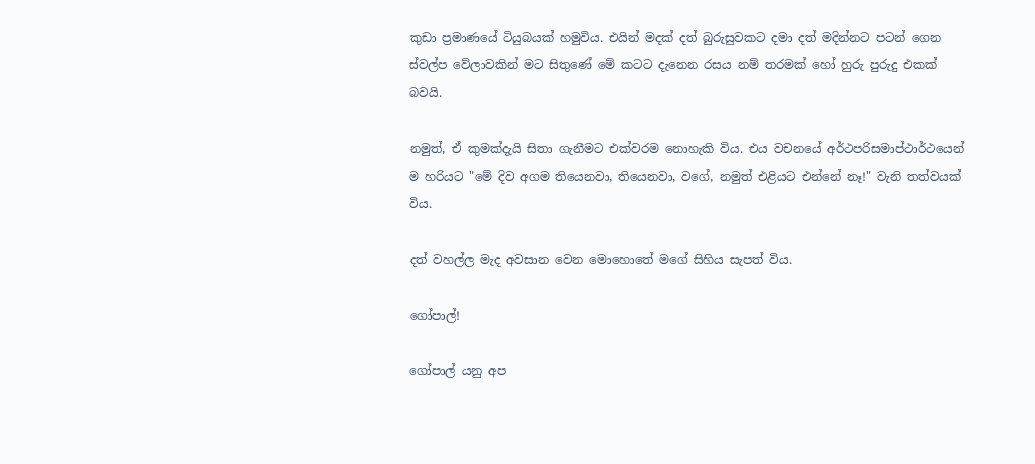කුඩා ප්‍රමාණයේ ටියුබයක් හමුවිය. එයින් මදක් දත් බුරුසුවකට දමා දත් මදින්නට පටන් ගෙන ස්වල්ප වේලාවකින් මට සිතුණේ මේ කටට දැනෙන රසය නම් තරමක් හෝ හුරු පුරුදු එකක් බවයි.

නමුත්, ඒ කුමක්දැයි සිතා ගැනීමට එක්වරම නොහැකි විය. එය වචනයේ අර්ථපරිසමාප්ථාර්ථයෙන් ම හරියට "මේ දිව අගම තියෙනවා, තියෙනවා, වගේ, නමුත් එළියට එන්නේ නෑ!" වැනි තත්වයක් විය.

දත් වහල්ල මැද අවසාන වෙන මොහොතේ මගේ සිහිය සැපත් විය.

ගෝපාල්!

ගෝපාල් යනු අප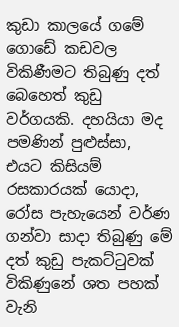කුඩා කාලයේ ගමේ ගොඩේ කඩවල විකිණීමට තිබුණු දත් බෙහෙත් කුඩු වර්ගයකි. දහයියා මද පමණින් පුළුස්සා, එයට කිසියම් රසකාරයක් යොදා, රෝස පැහැයෙන් වර්ණ ගන්වා සාදා තිබුණු මේ දත් කුඩු පැකට්ටුවක් විකිණුනේ ශත පහක් වැනි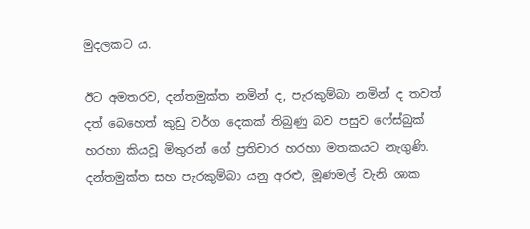මුදලකට ය.

ඊට අමතරව, දන්තමුක්ත නමින් ද, පැරකුම්බා නමින් ද තවත් දත් බෙහෙත් කුඩු වර්ග දෙකක් තිබුණු බව පසුව ෆේස්බුක් හරහා කියවූ මිතුරන් ගේ ප්‍රතිචාර හරහා මතකයට නැගුණි. දන්තමුක්ත සහ පැරකුම්බා යනු අරළු, මූණමල් වැනි ශාක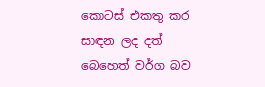කොටස් එකතු කර සාඳන ලද දත් බෙහෙත් වර්ග බව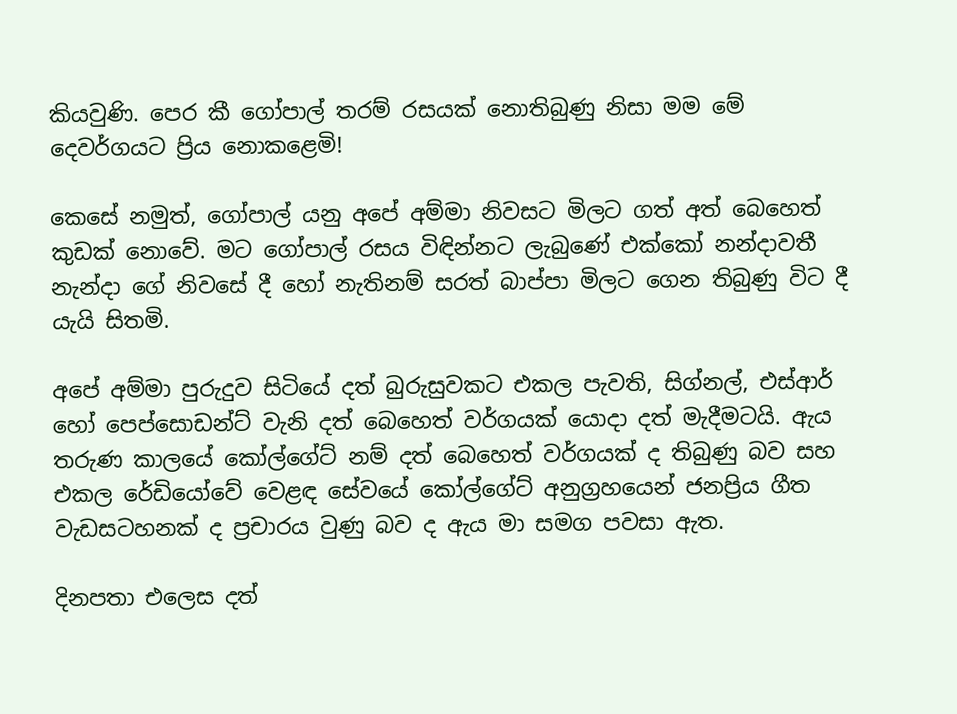කියවුණි. පෙර කී ගෝපාල් තරම් රසයක් නොතිබුණු නිසා මම මේ දෙවර්ගයට ප්‍රිය නොකළෙමි!

කෙසේ නමුත්, ගෝපාල් යනු අපේ අම්මා නිවසට මිලට ගත් අත් බෙහෙත් කුඩක් නොවේ. මට ගෝපාල් රසය විඳින්නට ලැබුණේ එක්කෝ නන්දාවතී නැන්දා ගේ නිවසේ දී හෝ නැතිනම් සරත් බාප්පා මිලට ගෙන තිබුණු විට දී යැයි සිතමි.

අපේ අම්මා පුරුදුව සිටියේ දත් බුරුසුවකට එකල පැවති, සිග්නල්, එස්ආර් හෝ පෙප්සොඩන්ට් වැනි දත් බෙහෙත් වර්ගයක් යොදා දත් මැදීමටයි. ඇය තරුණ කාලයේ කෝල්ගේට් නම් දත් බෙහෙත් වර්ගයක් ද තිබුණු බව සහ එකල රේඩියෝවේ වෙළඳ සේවයේ කෝල්ගේට් අනුග්‍රහයෙන් ජනප්‍රිය ගීත වැඩසටහනක් ද ප්‍රචාරය වුණු බව ද ඇය මා සමග පවසා ඇත.

දිනපතා එලෙස දත්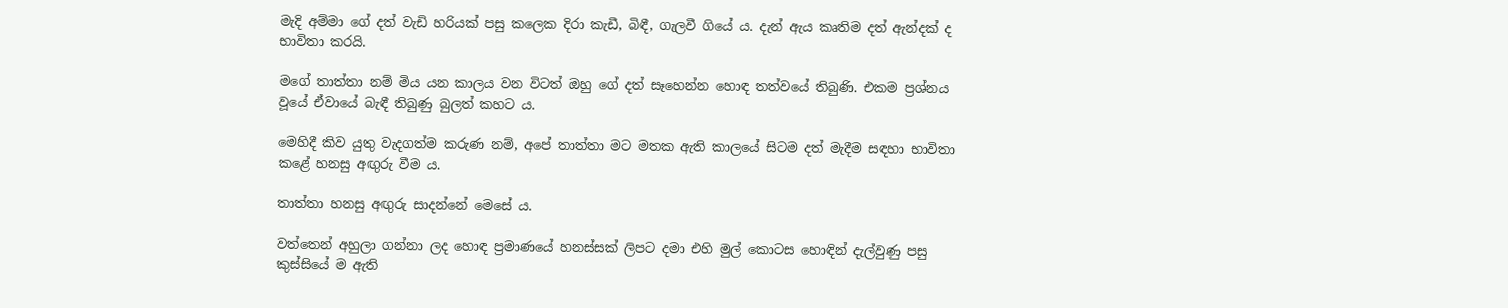මැදි අම්මා ගේ දත් වැඩි හරියක් පසු කලෙක දිරා කැඩී, බිඳී, ගැලවී ගියේ ය. දැන් ඇය කෘතිම දත් ඇන්දක් ද භාවිතා කරයි.

මගේ තාත්තා නම් මිය යන කාලය වන විටත් ඔහු ගේ දත් සෑහෙන්න හොඳ තත්වයේ තිබුණි. එකම ප්‍රශ්නය වූයේ ඒවායේ බැඳී තිබුණු බුලත් කහට ය.

මෙහිදී කිව යුතු වැදගත්ම කරුණ නම්, අපේ තාත්තා මට මතක ඇති කාලයේ සිටම දත් මැදීම සඳහා භාවිතා කළේ හනසු අඟුරු වීම ය.

තාත්තා හනසු අඟුරු සාදන්නේ මෙසේ ය.

වත්තෙන් අහුලා ගන්නා ලද හොඳ ප්‍රමාණයේ හනස්සක් ලිපට දමා එහි මුල් කොටස හොඳින් දැල්වුණු පසු කුස්සියේ ම ඇති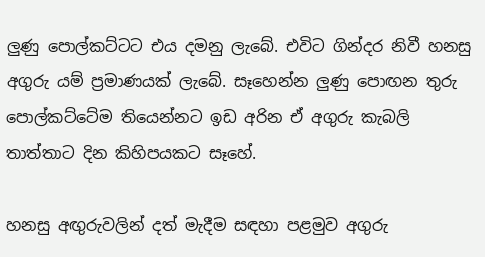ලුණු පොල්කට්ටට එය දමනු ලැබේ. එවිට ගින්දර නිවී හනසු අගුරු යම් ප්‍රමාණයක් ලැබේ. සෑහෙන්න ලුණු පොඟන තුරු පොල්කට්ටේම තියෙන්නට ඉඩ අරින ඒ අගුරු කැබලි තාත්තාට දින කිහිපයකට සෑහේ.

හනසු අඟුරුවලින් දත් මැදීම සඳහා පළමුව අගුරු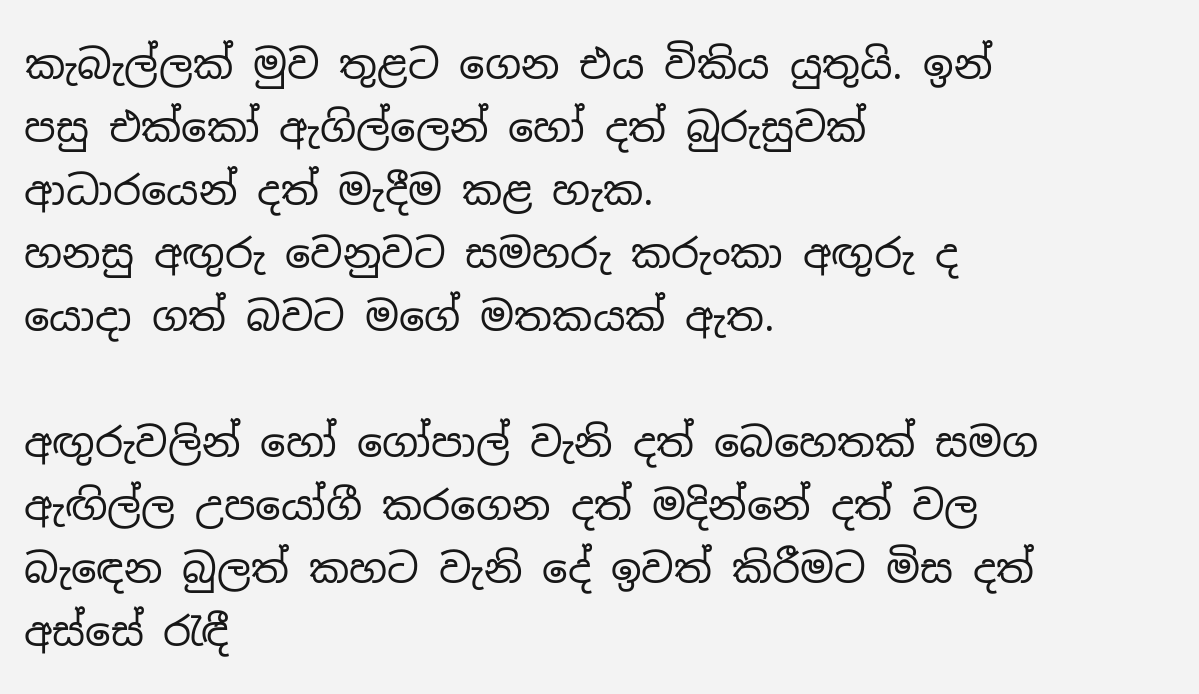කැබැල්ලක් මුව තුළට ගෙන එය විකිය යුතුයි. ඉන් පසු එක්කෝ ඇගිල්ලෙන් හෝ දත් බුරුසුවක් ආධාරයෙන් දත් මැදීම කළ හැක.
හනසු අඟුරු වෙනුවට සමහරු කරුංකා අඟුරු ද යොදා ගත් බවට මගේ මතකයක් ඇත.

අඟුරුවලින් හෝ ගෝපාල් වැනි දත් බෙහෙතක් සමග ඇඟිල්ල උපයෝගී කරගෙන දත් මදින්නේ දත් වල බැඳෙන බුලත් කහට වැනි දේ ඉවත් කිරීමට මිස දත් අස්සේ රැඳී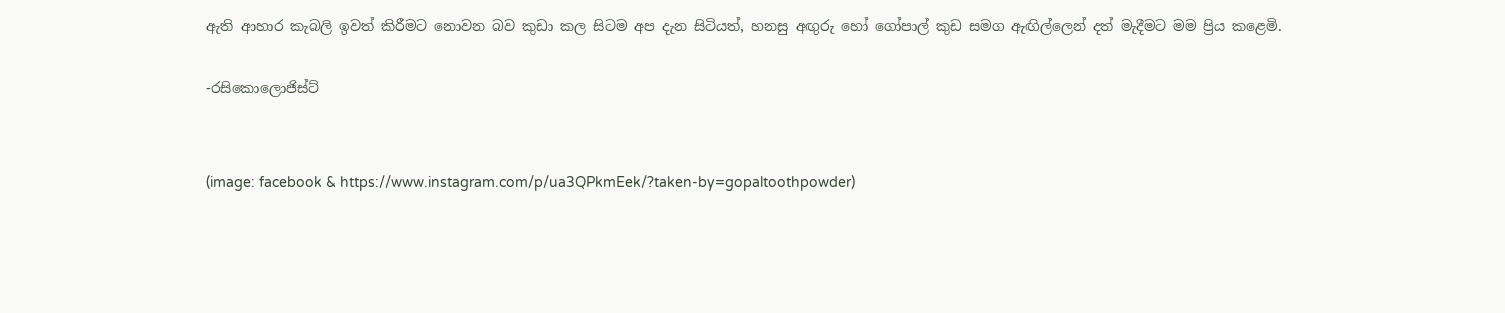ඇති ආහාර කැබලි ඉවත් කිරීමට නොවන බව කුඩා කල සිටම අප දැන සිටියත්, හනසු අඟුරු හෝ ගෝපාල් කුඩ සමග ඇඟිල්ලෙන් දත් මැදීමට මම ප්‍රිය කළෙමි.

-රසිකොලොජිස්ට්


(image: facebook & https://www.instagram.com/p/ua3QPkmEek/?taken-by=gopaltoothpowder)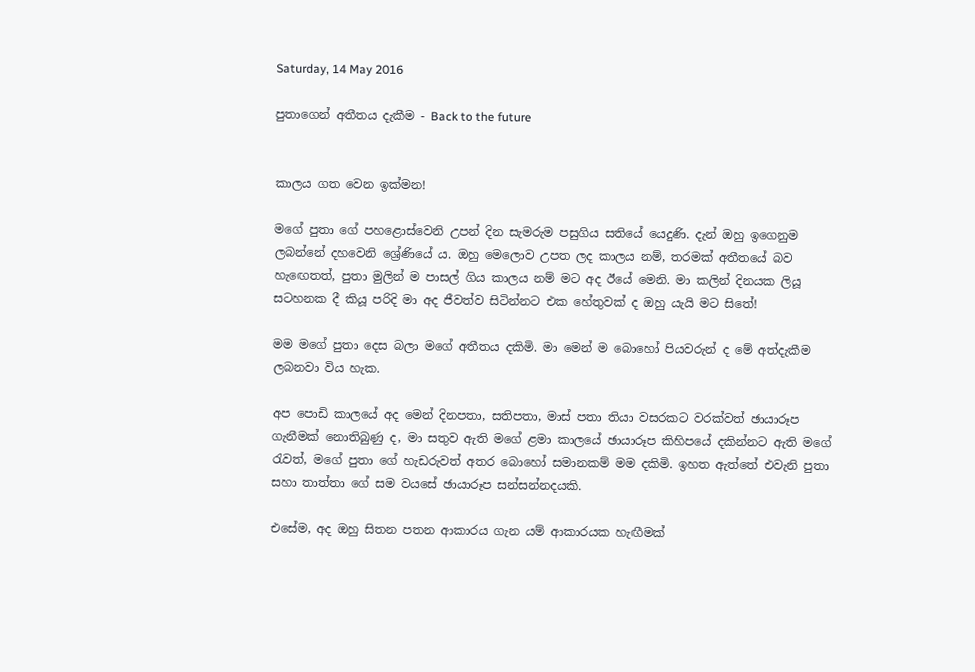Saturday, 14 May 2016

පුතාගෙන් අතීතය දැකීම - Back to the future


කාලය ගත වෙන ඉක්මන!

මගේ පුතා ගේ පහළොස්වෙනි උපන් දින සැමරුම පසුගිය සතියේ යෙදුණි. දැන් ඔහු ඉගෙනුම ලබන්නේ දහවෙනි ශ්‍රේණියේ ය. ඔහු මෙලොව උපත ලද කාලය නම්, තරමක් අතීතයේ බව හැඟෙතත්, පුතා මුලින් ම පාසල් ගිය කාලය නම් මට අද ඊයේ මෙනි. මා කලින් දිනයක ලියූ සටහනක දී කියූ පරිදි මා අද ජීවත්ව සිටින්නට එක හේතුවක් ද ඔහු යැයි මට සිතේ!

මම මගේ පුතා දෙස බලා මගේ අතීතය දකිමි. මා මෙන් ම බොහෝ පියවරුන් ද මේ අත්දැකීම ලබනවා විය හැක.

අප පොඩි කාලයේ අද මෙන් දිනපතා, සතිපතා, මාස් පතා තියා වසරකට වරක්වත් ඡායාරූප ගැනීමක් නොතිබුණු ද, මා සතුව ඇති මගේ ළමා කාලයේ ඡායාරූප කිහිපයේ දකින්නට ඇති මගේ රැවත්, මගේ පුතා ගේ හැඩරුවත් අතර බොහෝ සමානකම් මම දකිමි. ඉහත ඇත්තේ එවැනි පුතා සහා තාත්තා ගේ සම වයසේ ඡායාරූප සන්සන්නදයකි.

එසේම, අද ඔහු සිතන පතන ආකාරය ගැන යම් ආකාරයක හැඟීමක්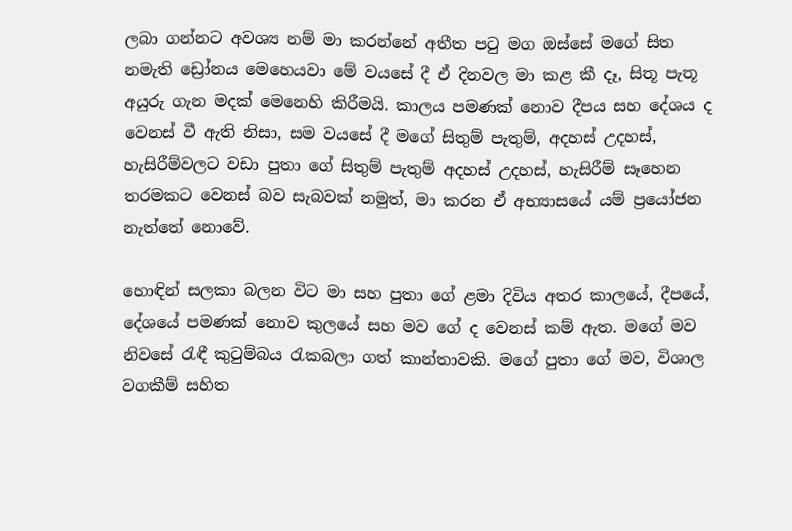ලබා ගන්නට අවශ්‍ය නම් මා කරන්නේ අතීත පටු මග ඔස්සේ මගේ සිත නමැති ඩ්‍රෝනය මෙහෙයවා මේ වයසේ දී ඒ දිනවල මා කළ කී දෑ, සිතූ පැතූ අයුරු ගැන මදක් මෙනෙහි කිරීමයි. කාලය පමණක් නොව දීපය සහ දේශය ද වෙනස් වී ඇති නිසා, සම වයසේ දී මගේ සිතුම් පැතුම්, අදහස් උදහස්, හැසිරීම්වලට වඩා පුතා ගේ සිතුම් පැතුම් අදහස් උදහස්, හැසිරීම් සෑහෙන තරමකට වෙනස් බව සැබවක් නමුත්, මා කරන ඒ අභ්‍යාසයේ යම් ප්‍රයෝජන නැත්තේ නොවේ.

හොඳින් සලකා බලන විට මා සහ පුතා ගේ ළමා දිවිය අතර කාලයේ, දීපයේ, දේශයේ පමණක් නොව කුලයේ සහ මව ගේ ද වෙනස් කම් ඇත. මගේ මව නිවසේ රැඳී කුටුම්බය රැකබලා ගත් කාන්තාවකි. මගේ පුතා ගේ මව, විශාල වගකීම් සහිත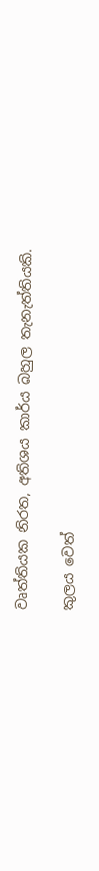වෘත්තියක නිරත, අතිශය කාර්ය බහුල තැනැත්තියකි.

කුලය වෙත්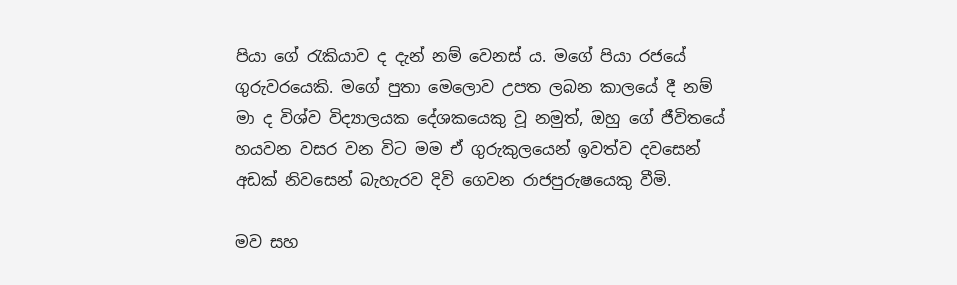පියා ගේ රැකියාව ද දැන් නම් වෙනස් ය. මගේ පියා රජයේ ගුරුවරයෙකි. මගේ පුතා මෙලොව උපත ලබන කාලයේ දී නම් මා ද විශ්ව විද්‍යාලයක දේශකයෙකු වූ නමුත්, ඔහු ගේ ජීවිතයේ හයවන වසර වන විට මම ඒ ගුරුකුලයෙන් ඉවත්ව දවසෙන් අඩක් නිවසෙන් බැහැරව දිවි ගෙවන රාජපුරුෂයෙකු වීමි.

මව සහ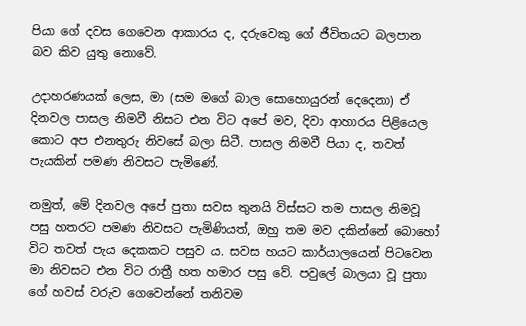පියා ගේ දවස ගෙවෙන ආකාරය ද, දරුවෙකු ගේ ජීවිතයට බලපාන බව කිව යුතු නොවේ.

උදාහරණයක් ලෙස, මා (සම මගේ බාල සොහොයුරන් දෙදෙනා) ඒ දිනවල පාසල නිමවී නිසට එන විට අපේ මව, දිවා ආහාරය පිළියෙල කොට අප එනතුරු නිවසේ බලා සිටී. පාසල නිමවී පියා ද, තවත් පැයකින් පමණ නිවසට පැමිණේ.

නමුත්, මේ දිනවල අපේ පුතා සවස තුනයි විස්සට තම පාසල නිමවූ පසු හතරට පමණ නිවසට පැමිණියත්, ඔහු තම මව දකින්නේ බොහෝ විට තවත් පැය දෙකකට පසුව ය. සවස හයට කාර්යාලයෙන් පිටවෙන මා නිවසට එන විට රාත්‍රී හත හමාර පසු වේ. පවුලේ බාලයා වූ පුතා ගේ හවස් වරුව ගෙවෙන්නේ තනිවම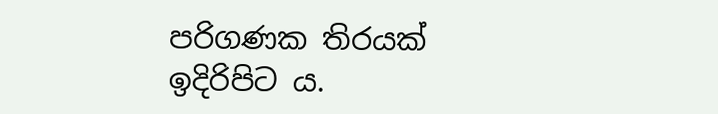පරිගණක තිරයක් ඉදිරිපිට ය.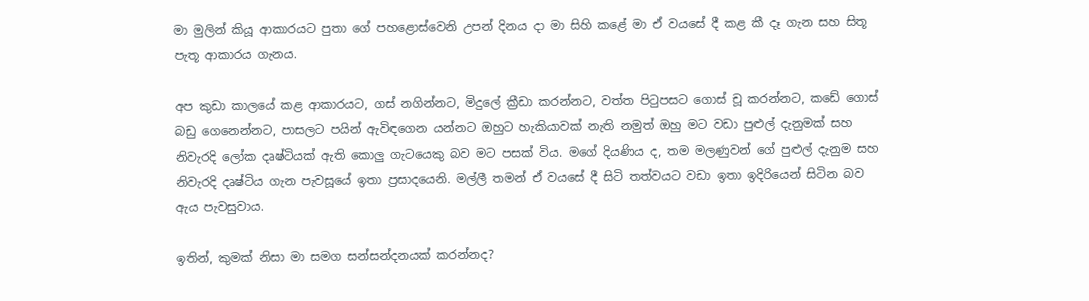මා මුලින් කියූ ආකාරයට පුතා ගේ පහළොස්වෙනි උපන් දිනය දා මා සිහි කළේ මා ඒ වයසේ දී කළ කී දෑ ගැන සහ සිතූ පැතූ ආකාරය ගැනය.

අප කුඩා කාලයේ කළ ආකාරයට, ගස් නගින්නට, මිදුලේ ක්‍රීඩා කරන්නට, වත්ත පිටුපසට ගොස් චූ කරන්නට, කඩේ ගොස් බඩු ගෙනෙන්නට, පාසලට පයින් ඇවිඳගෙන යන්නට ඔහුට හැකියාවක් නැති නමුත් ඔහු මට වඩා පුළුල් දැනුමක් සහ නිවැරදි ලෝක දෘෂ්ටියක් ඇති කොලු ගැටයෙකු බව මට පසක් විය. මගේ දියණිය ද, තම මලණුවන් ගේ පුළුල් දැනුම සහ නිවැරදි දෘෂ්ටිය ගැන පැවසූයේ ඉතා ප්‍රසාදයෙනි. මල්ලී තමන් ඒ වයසේ දී සිටි තත්වයට වඩා ඉතා ඉදිරියෙන් සිටින බව ඇය පැවසුවාය.

ඉතින්, කුමක් නිසා මා සමග සන්සන්දනයක් කරන්නද?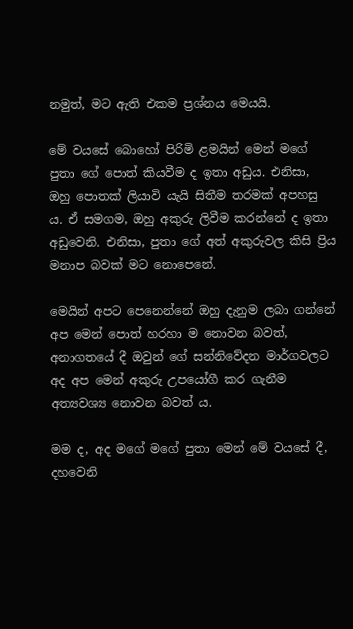නමුත්, මට ඇති එකම ප්‍රශ්නය මෙයයි.

මේ වයසේ බොහෝ පිරිමි ළමයින් මෙන් මගේ පුතා ගේ පොත් කියවීම ද ඉතා අඩුය. එනිසා, ඔහු පොතක් ලියාවි යැයි සිතීම තරමක් අපහසු ය. ඒ සමගම, ඔහු අකුරු ලිවීම කරන්නේ ද ඉතා අඩුවෙනි. එනිසා, පුතා ගේ අත් අකුරුවල කිසි ප්‍රිය මනාප බවක් මට නොපෙනේ.

මෙයින් අපට පෙනෙන්නේ ඔහු දැනුම ලබා ගන්නේ අප මෙන් පොත් හරහා ම නොවන බවත්, අනාගතයේ දී ඔවුන් ගේ සන්නිවේදන මාර්ගවලට අද අප මෙන් අකුරු උපයෝගී කර ගැනීම අත්‍යවශ්‍ය නොවන බවත් ය.

මම ද, අද මගේ මගේ පුතා මෙන් මේ වයසේ දී, දහවෙනි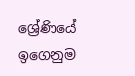ශ්‍රේණියේ ඉගෙනුම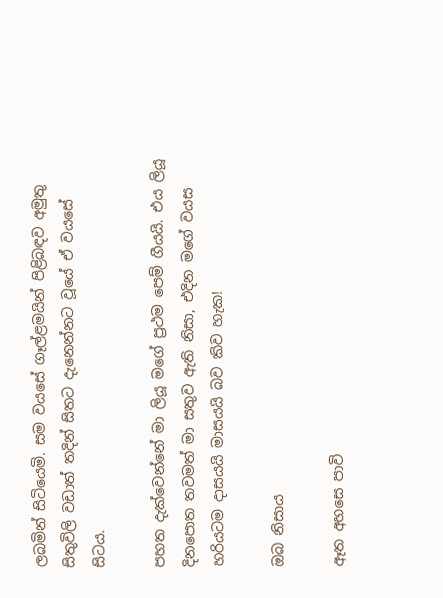ලබමින් සිටියෙමි. සම වයසේ ගෑල්ළමයින් පිළිබඳව අමුතු සිතුවිලි වඩාත් තදින් සිතට දැනෙන්නට වූයේ ඒ වයසේ සිටය.

පහත දැක්වෙන්නේ මා ලියූ මගේ ප්‍රථම පෙම් ගීයයි. එය ලියූ දිනපොත තවමත් මා සතුව ඇති නිසා, එදින මගේ වයස හරියටම දාසයයි මාසයයි බව කිව හැක!

ඔබ නිසාය

ඈත අහසෙ පාවි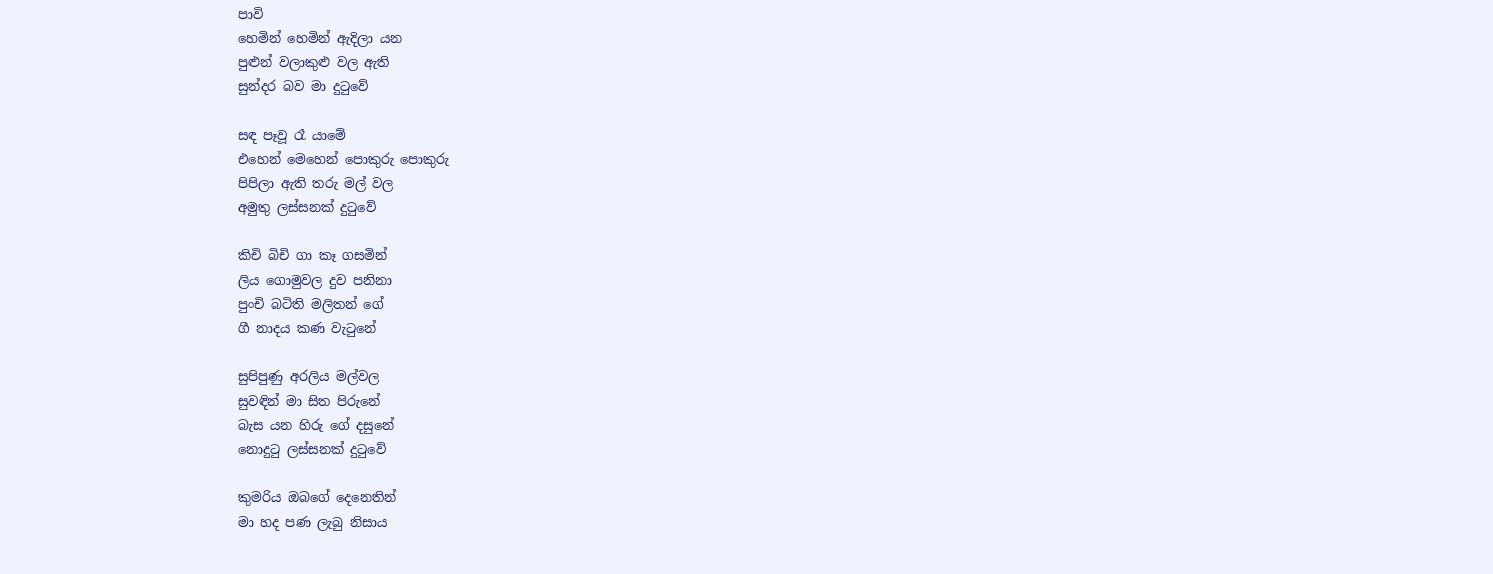පාවි
හෙමින් හෙමින් ඇදිලා යන
පුළුන් වලාකුළු වල ඇති
සුන්දර බව මා දුටුවේ

සඳ පෑවූ රෑ යාමේ
එහෙන් මෙහෙන් පොකුරු පොකුරු
පිපිලා ඇති තරු මල් වල
අමුතු ලස්සනක් දුටුවේ

කිචි බිචි ගා කෑ ගසමින්
ලිය ගොමුවල දුව පනිනා
පුංචි බටිති මලිතන් ගේ
ගී නාදය කණ වැටුනේ

සුපිපුණු අරලිය මල්වල
සුවඳින් මා සිත පිරුනේ
බැස යන හිරු ගේ දසුනේ
නොදුටු ලස්සනක් දුටුවේ

කුමරිය ඔබගේ දෙනෙතින්
මා හද පණ ලැබු නිසාය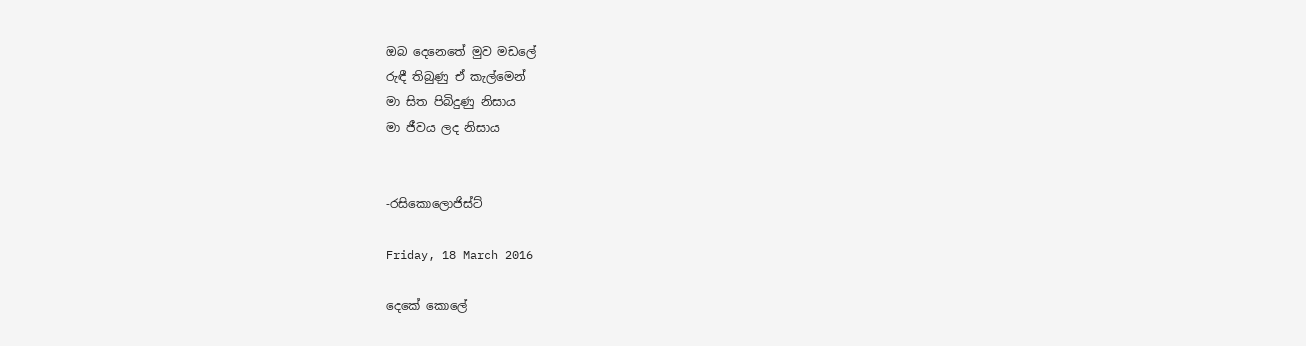ඔබ දෙනෙතේ මුව මඩලේ
රුඳී තිබුණු ඒ කැල්මෙන්
මා සිත පිබිදුණු නිසාය
මා ජීවය ලද නිසාය


-රසිකොලොජිස්ට්

Friday, 18 March 2016

දෙකේ කොලේ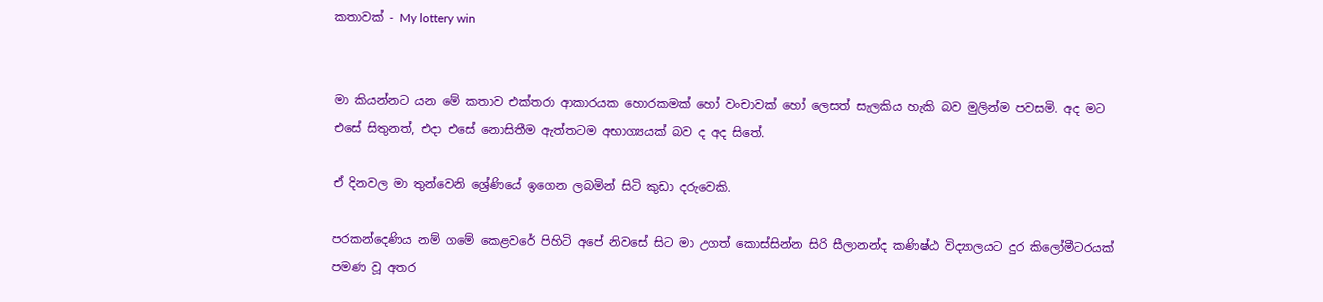කතාවක් - My lottery win


මා කියන්නට යන මේ කතාව එක්තරා ආකාරයක හොරකමක් හෝ වංචාවක් හෝ ලෙසත් සැලකිය හැකි බව මුලින්ම පවසමි. අද මට එසේ සිතුනත්, එදා එසේ නොසිතීම ඇත්තටම අභාග්‍යයක් බව ද අද සිතේ.

ඒ දිනවල මා තුන්වෙනි ශ්‍රේණියේ ඉගෙන ලබමින් සිටි කුඩා දරුවෙකි.

පරකන්දෙණිය නම් ගමේ කෙළවරේ පිහිටි අපේ නිවසේ සිට මා උගත් කොස්සින්න සිරි සීලානන්ද කණිෂ්ඨ විද්‍යාලයට දුර කිලෝමීටරයක් පමණ වූ අතර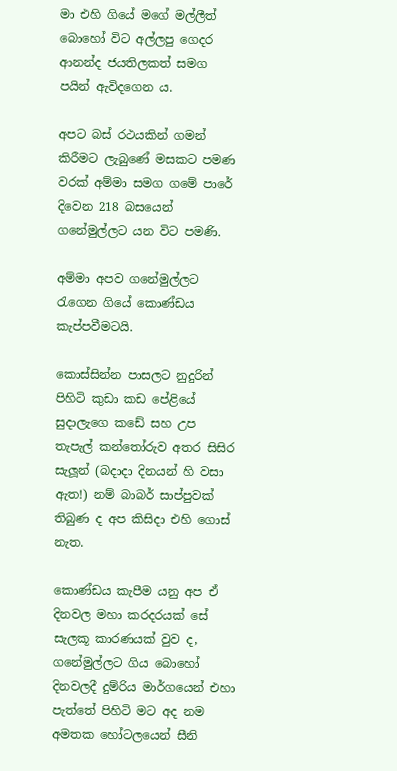මා එහි ගියේ මගේ මල්ලීත් බොහෝ විට අල්ලපු ගෙදර ආනන්ද ජයතිලකත් සමග පයින් ඇවිදගෙන ය.

අපට බස් රථයකින් ගමන් කිරීමට ලැබුණේ මසකට පමණ වරක් අම්මා සමග ගමේ පාරේ දිවෙන 218 බසයෙන් ගනේමුල්ලට යන විට පමණි.

අම්මා අපව ගනේමුල්ලට රැගෙන ගියේ කොණ්ඩය කැප්පවීමටයි.

කොස්සින්න පාසලට නුදුරින් පිහිටි කුඩා කඩ පේළියේ සුදාලැගෙ කඩේ සහ උප තැපැල් කන්තෝරුව අතර සිසිර සැලූන් (බදාදා දිනයන් හි වසා ඇත!) නම් බාබර් සාප්පුවක් තිබුණ ද අප කිසිදා එහි ගොස් නැත.

කොණ්ඩය කැපීම යනු අප ඒ දිනවල මහා කරදරයක් සේ සැලකූ කාරණයක් වුව ද, ගනේමුල්ලට ගිය බොහෝ දිනවලදී දුම්රිය මාර්ගයෙන් එහා පැත්තේ පිහිටි මට අද නම අමතක හෝටලයෙන් සීනි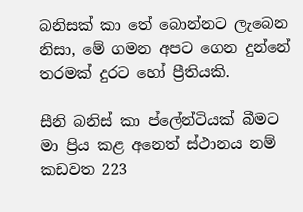බනිසක් කා තේ බොන්නට ලැබෙන නිසා, මේ ගමන අපට ගෙන දුන්නේ තරමක් දුරට හෝ ප්‍රීතියකි.

සීනි බනිස් කා ප්ලේන්ටියක් බීමට මා ප්‍රිය කළ අනෙත් ස්ථානය නම් කඩවත 223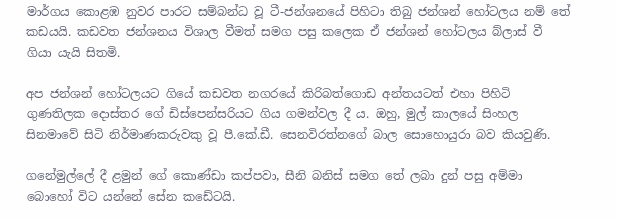මාර්ගය කොළඹ නුවර පාරට සම්බන්ධ වූ ටී-ජන්ශනයේ පිහිටා තිබු ජන්ශන් හෝටලය නම් තේ කඩයයි. කඩවත ජන්ශනය විශාල වීමත් සමග පසු කලෙක ඒ ජන්ශන් හෝටලය බ්ලාස් වී ගියා යැයි සිතමි.

අප ජන්ශන් හෝටලයට ගියේ කඩවත නගරයේ කිරිබත්ගොඩ අන්තයටත් එහා පිහිටි ගුණතිලක දොස්තර ගේ ඩිස්පෙන්සරියට ගිය ගමන්වල දී ය. ඔහු, මුල් කාලයේ සිංහල සිනමාවේ සිටි නිර්මාණකරුවකු වූ පී.කේ.ඩී. සෙනවිරත්නගේ බාල සොහොයුරා බව කියවුණි.

ගනේමුල්ලේ දී ළමුන් ගේ කොණ්ඩා කප්පවා, සීනි බනිස් සමග තේ ලබා දුන් පසු අම්මා බොහෝ විට යන්නේ සේන කඩේටයි.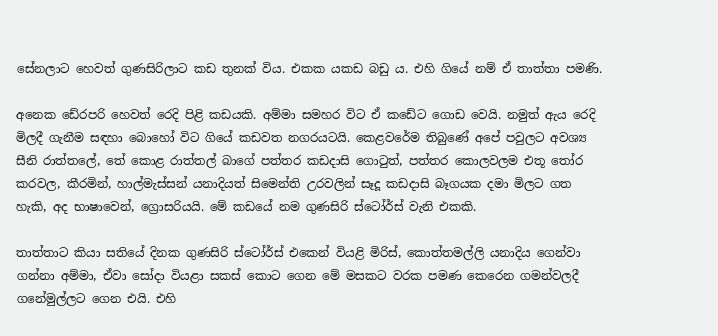සේනලාට හෙවත් ගුණසිරිලාට කඩ තුනක් විය. එකක යකඩ බඩු ය. එහි ගියේ නම් ඒ තාත්තා පමණි.

අනෙක ඩේ‍රපරි හෙවත් රෙදි පිළි කඩයකි. අම්මා සමහර විට ඒ කඩේට ගොඩ වෙයි. නමුත් ඇය රෙදි මිලදී ගැනීම සඳහා බොහෝ විට ගියේ කඩවත නගරයටයි. කෙළවරේම තිබුණේ අපේ පවුලට අවශ්‍ය සීනි රාත්තලේ, තේ කොළ රාත්තල් බාගේ පත්තර කඩදාසි ගොටුත්, පත්තර කොලවලම එතූ තෝර කරවල, කීරමින්, හාල්මැස්සන් යනාදියත් සිමෙන්ති උරවලින් සෑදූ කඩදාසි බෑගයක දමා මිලට ගත හැකි, අද භාෂාවෙන්, ග්‍රොසරියයි. මේ කඩයේ නම ගුණසිරි ස්ටෝර්ස් වැනි එකකි.

තාත්තාට කියා සතියේ දිනක ගුණසිරි ස්ටෝර්ස් එකෙන් වියළි මිරිස්, කොත්තමල්ලි යනාදිය ගෙන්වා ගන්නා අම්මා, ඒවා සෝදා වියළා සකස් කොට ගෙන මේ මසකට වරක පමණ කෙරෙන ගමන්වලදී ගනේමුල්ලට ගෙන එයි. එහි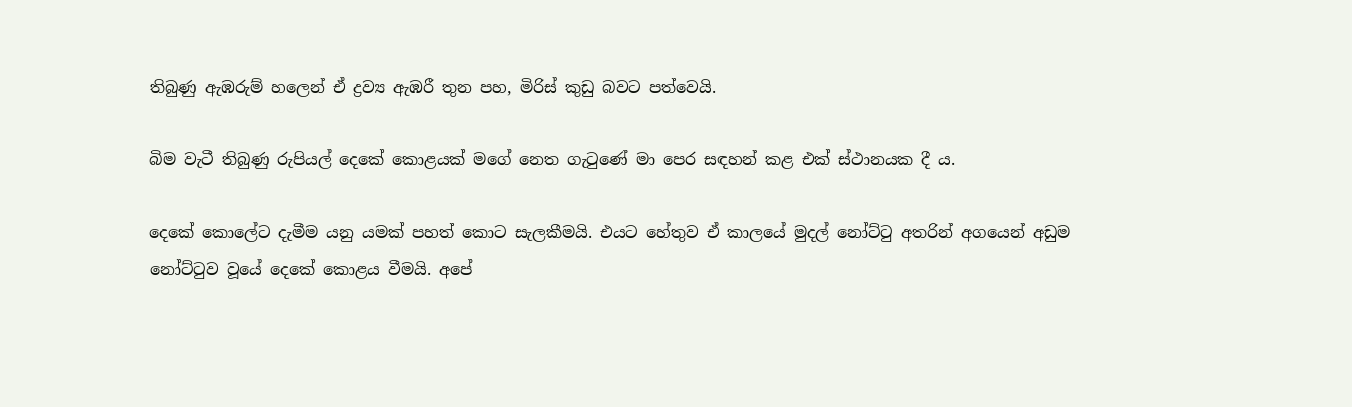තිබුණු ඇඹරුම් හලෙන් ඒ ද්‍රව්‍ය ඇඹරී තුන පහ, මිරිස් කුඩු බවට පත්වෙයි.

බිම වැටී තිබුණු රුපියල් දෙකේ කොළයක් මගේ නෙත ගැටුණේ මා පෙර සඳහන් කළ එක් ස්ථානයක දී ය.

දෙකේ කොලේට දැමීම යනු යමක් පහත් කොට සැලකීමයි. එයට හේතුව ඒ කාලයේ මුදල් නෝට්ටු අතරින් අගයෙන් අඩුම නෝට්ටුව වූයේ දෙකේ කොළය වීමයි. අපේ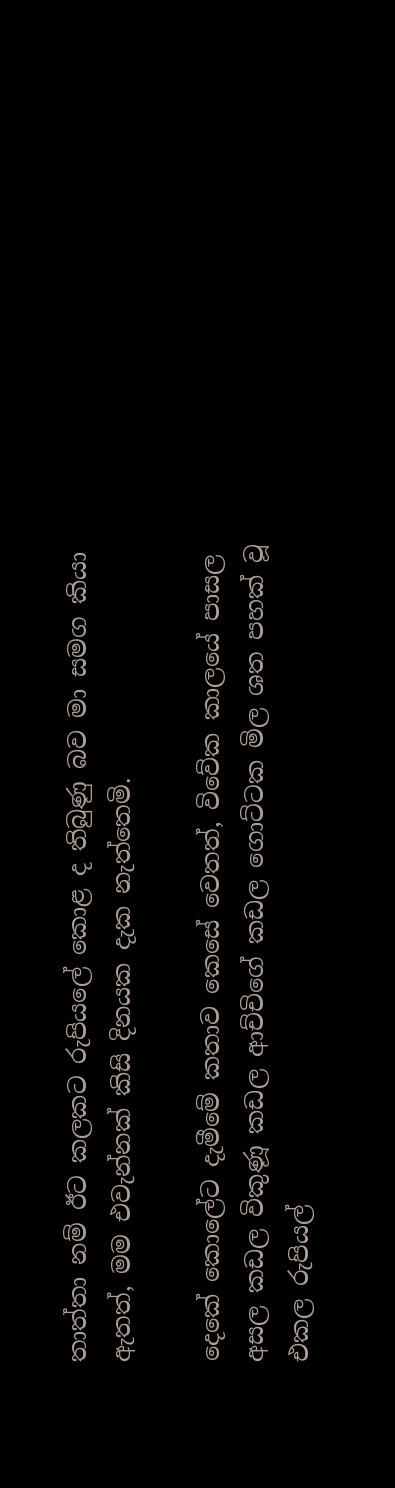තාත්තා නම් ඊට කලකට රුපියලේ කොළ ද තිබුණු බව මා සමග කියා ඇතත්, මම එවැන්නක් කිසි දිනයක දැක නැත්තෙමි.

දෙකේ කොලේට දැමීමේ කතාව කෙසේ වෙතත්, විවේක කාලයේ පාසල අසල කඩල විකුණූ කඩල ආච්චිගේ කඩල ගොට්ටක මිල ශත පහක් වූ එකල රුපියල්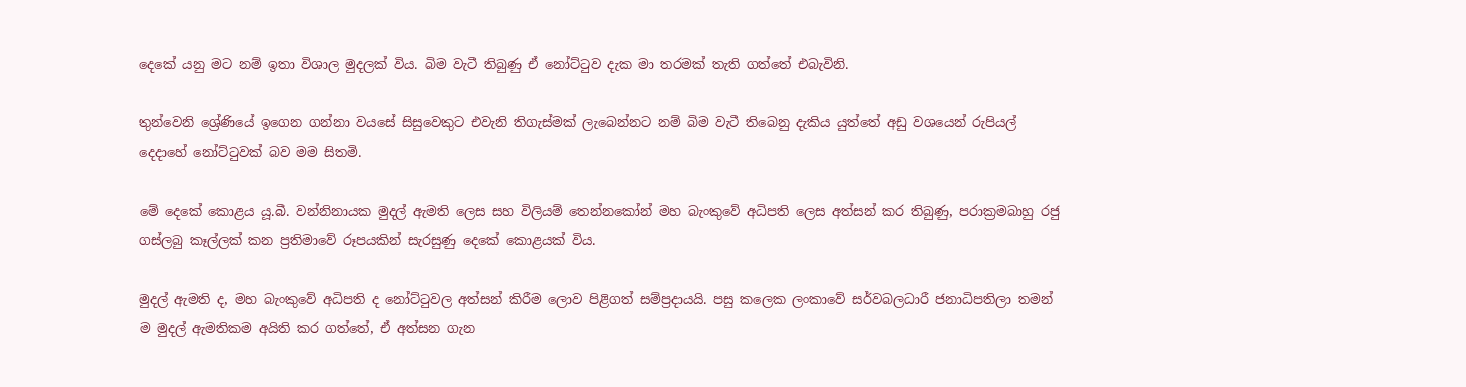දෙකේ යනු මට නම් ඉතා විශාල මුදලක් විය. බිම වැටී තිබුණු ඒ නෝට්ටුව දැක මා තරමක් තැති ගත්තේ එබැවිනි.

තුන්වෙනි ශ්‍රේණියේ ඉගෙන ගන්නා වයසේ සිසුවෙකුට එවැනි තිගැස්මක් ලැබෙන්නට නම් බිම වැටී තිබෙනු දැකිය යුත්තේ අඩු වශයෙන් රුපියල් දෙදාහේ නෝට්ටුවක් බව මම සිතමි.

මේ දෙකේ කොළය යූ.බී. වන්නිනායක මුදල් ඇමති ලෙස සහ විලියම් තෙන්නකෝන් මහ බැංකුවේ අධිපති ලෙස අත්සන් කර තිබුණු, පරාක්‍රමබාහු රජු ගස්ලබු කෑල්ලක් කන ප්‍රතිමාවේ රූපයකින් සැරසුණු දෙකේ කොළයක් විය.

මුදල් ඇමති ද, මහ බැංකුවේ අධිපති ද නෝට්ටුවල අත්සන් කිරීම ලොව පිළිගත් සම්ප්‍රදායයි. පසු කලෙක ලංකාවේ සර්වබලධාරී ජනාධිපතිලා තමන් ම මුදල් ඇමතිකම අයිති කර ගත්තේ, ඒ අත්සන ගැන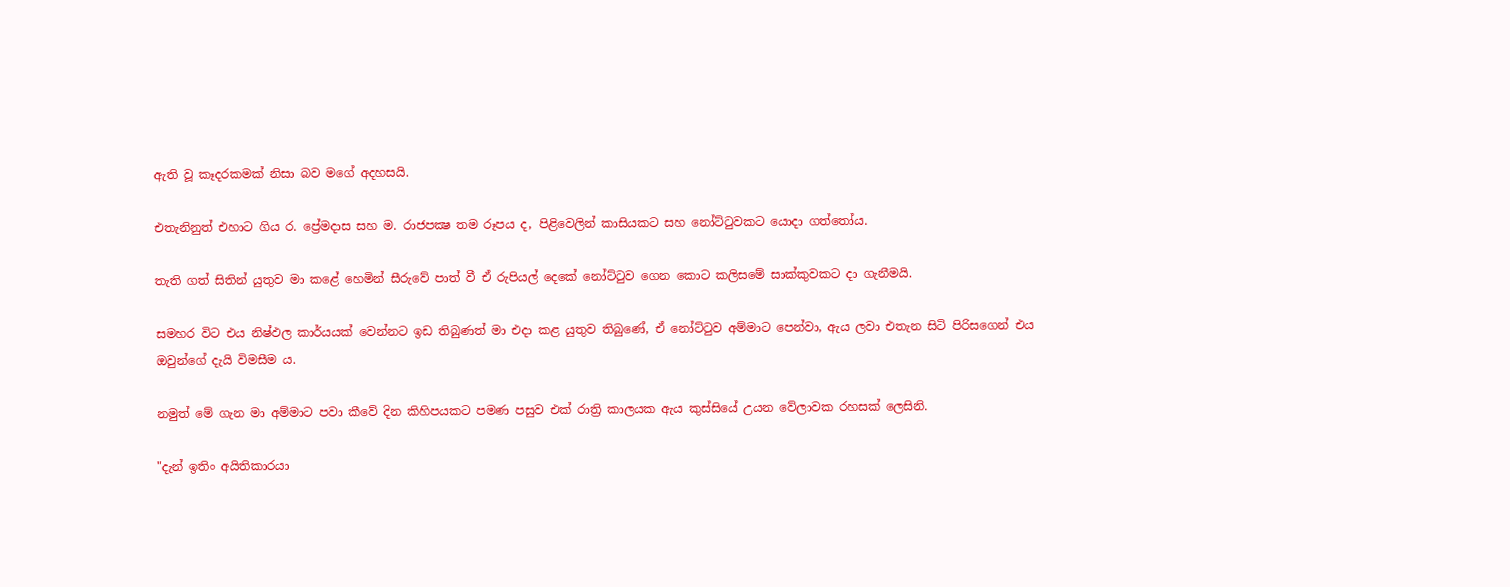ඇති වූ කෑදරකමක් නිසා බව මගේ අදහසයි.

එතැනිනුත් එහාට ගිය ර. ප්‍රේමදාස සහ ම. රාජපක්‍ෂ තම රූපය ද, පිළිවෙලින් කාසියකට සහ නෝට්ටුවකට යොදා ගත්තෝය.

තැති ගත් සිතින් යුතුව මා කළේ හෙමින් සීරුවේ පාත් වී ඒ රුපියල් දෙකේ නෝට්ටුව ගෙන කොට කලිසමේ සාක්කුවකට දා ගැනීමයි.

සමහර විට එය නිෂ්ඵල කාර්යයක් වෙන්නට ඉඩ තිබුණත් මා එදා කළ යුතුව තිබුණේ, ඒ නෝට්ටුව අම්මාට පෙන්වා, ඇය ලවා එතැන සිටි පිරිසගෙන් එය ඔවුන්ගේ දැයි විමසීම ය.

නමුත් මේ ගැන මා අම්මාට පවා කීවේ දින කිහිපයකට පමණ පසුව එක් රාත්‍රි කාලයක ඇය කුස්සියේ උයන වේලාවක රහසක් ලෙසිනි.

"දැන් ඉතිං අයිතිකාරයා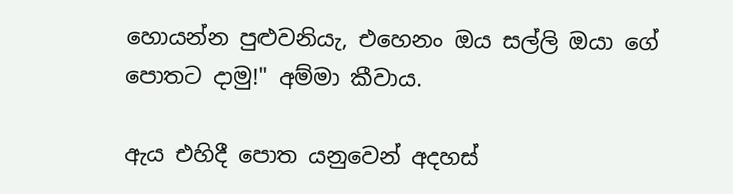හොයන්න පුළුවනියැ, එහෙනං ඔය සල්ලි ඔයා ගේ පොතට දාමු!" අම්මා කීවාය.

ඇය එහිදී පොත යනුවෙන් අදහස්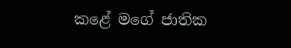කළේ මගේ ජාතික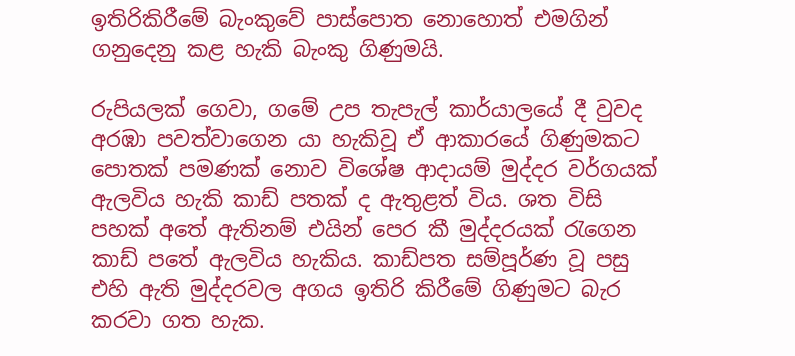ඉතිරිකිරීමේ බැංකුවේ පාස්පොත නොහොත් එමගින් ගනුදෙනු කළ හැකි බැංකු ගිණුමයි.

රුපියලක් ගෙවා, ගමේ උප තැපැල් කාර්යාලයේ දී වුවද අරඹා පවත්වාගෙන යා හැකිවූ ඒ ආකාරයේ ගිණුමකට පොතක් පමණක් නොව විශේෂ ආදායම් මුද්දර වර්ගයක් ඇලවිය හැකි කාඩ් පතක් ද ඇතුළත් විය. ශත විසි පහක් අතේ ඇතිනම් එයින් පෙර කී මුද්දරයක් රැගෙන කාඩ් පතේ ඇලවිය හැකිය. කාඩ්පත සම්පූර්ණ වූ පසු එහි ඇති මුද්දරවල අගය ඉතිරි කිරීමේ ගිණුමට බැර කරවා ගත හැක.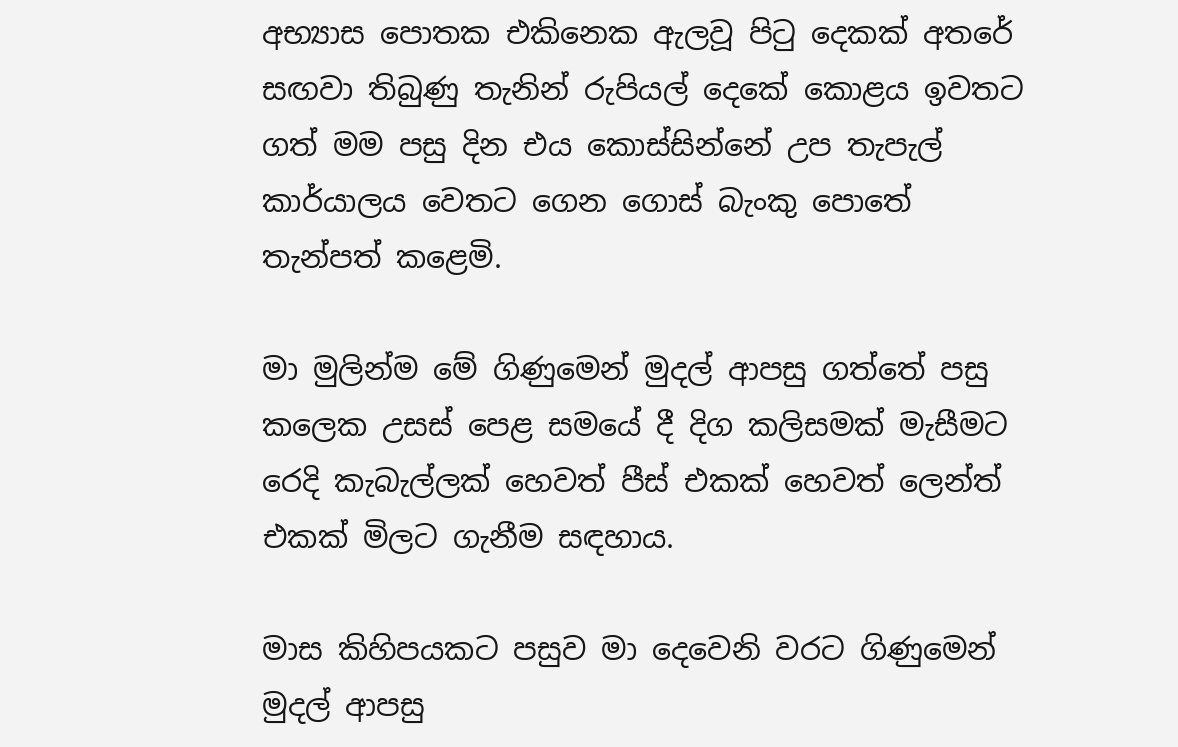අභ්‍යාස පොතක එකිනෙක ඇලවූ පිටු දෙකක් අතරේ සඟවා තිබුණු තැනින් රුපියල් දෙකේ කොළය ඉවතට ගත් මම පසු දින එය කොස්සින්නේ උප තැපැල් කාර්යාලය වෙතට ගෙන ගොස් බැංකු පොතේ තැන්පත් කළෙමි.

මා මුලින්ම මේ ගිණුමෙන් මුදල් ආපසු ගත්තේ පසු කලෙක උසස් පෙළ සමයේ දී දිග කලිසමක් මැසීමට රෙදි කැබැල්ලක් හෙවත් පීස් එකක් හෙවත් ලෙන්ත් එකක් මිලට ගැනීම සඳහාය.

මාස කිහිපයකට පසුව මා දෙවෙනි වරට ගිණුමෙන් මුදල් ආපසු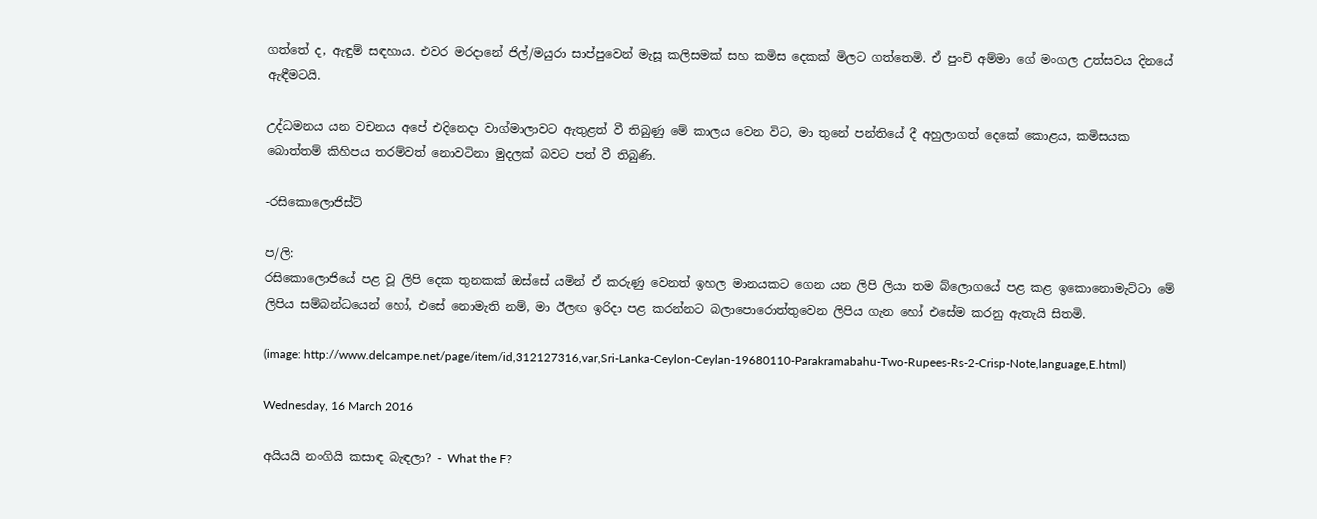ගත්තේ ද, ඇඳුම් සඳහාය. එවර මරදානේ ජිල්/මයුරා සාප්පුවෙන් මැසූ කලිසමක් සහ කමිස දෙකක් මිලට ගත්තෙමි. ඒ පුංචි අම්මා ගේ මංගල උත්සවය දිනයේ ඇඳීමටයි.

උද්ධමනය යන වචනය අපේ එදිනෙදා වාග්මාලාවට ඇතුළත් වී තිබුණු මේ කාලය වෙන විට, මා තුනේ පන්තියේ දී අහුලාගත් දෙකේ කොළය, කමිසයක බොත්තම් කිහිපය තරම්වත් නොවටිනා මුදලක් බවට පත් වී තිබුණි.

-රසිකොලොජිස්ට්

ප/ලි:
රසිකොලොජියේ පළ වූ ලිපි දෙක තුනකක් ඔස්සේ යමින් ඒ කරුණු වෙනත් ඉහල මානයකට ගෙන යන ලිපි ලියා තම බ්ලොගයේ පළ කළ ඉකොනොමැට්ටා මේ ලිපිය සම්බන්ධයෙන් හෝ, එසේ නොමැති නම්, මා ඊලඟ ඉරිදා පළ කරන්නට බලාපොරොත්තුවෙන ලිපිය ගැන හෝ එසේම කරනු ඇතැයි සිතමි.

(image: http://www.delcampe.net/page/item/id,312127316,var,Sri-Lanka-Ceylon-Ceylan-19680110-Parakramabahu-Two-Rupees-Rs-2-Crisp-Note,language,E.html)

Wednesday, 16 March 2016

අයියයි නංගියි කසාඳ බැඳලා? - What the F?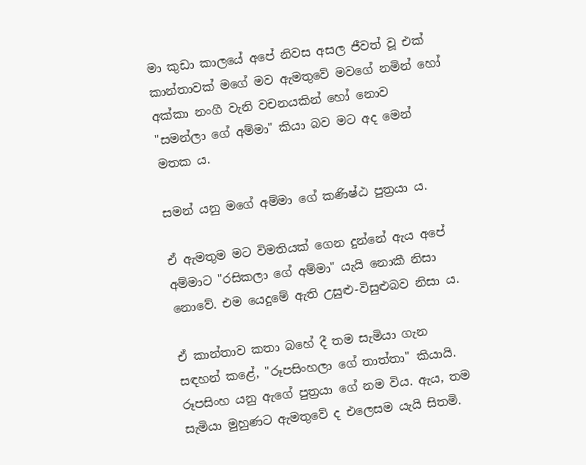මා කුඩා කාලයේ අපේ නිවස අසල ජීවත් වූ එක් කාන්තාවක් මගේ මව ඇමතුවේ මවගේ නමින් හෝ අක්කා නංගී වැනි වචනයකින් හෝ නොව "සමන්ලා ගේ අම්මා" කියා බව මට අද මෙන් මතක ය.

සමන් යනු මගේ අම්මා ගේ කණිෂ්ඨ පුත්‍රයා ය.

ඒ ඇමතුම මට විමතියක් ගෙන දුන්නේ ඇය අපේ අම්මාට "රසිකලා ගේ අම්මා" යැයි නොකී නිසා නොවේ. එම යෙදුමේ ඇති උසුළු-විසුළුබව නිසා ය.

ඒ කාන්තාව කතා බහේ දී තම සැමියා ගැන සඳහන් කළේ, "රූපසිංහලා ගේ තාත්තා" කියායි. රූපසිංහ යනු ඇගේ පුත්‍රයා ගේ නම විය. ඇය, තම සැමියා මුහුණට ඇමතුවේ ද එලෙසම යැයි සිතමි.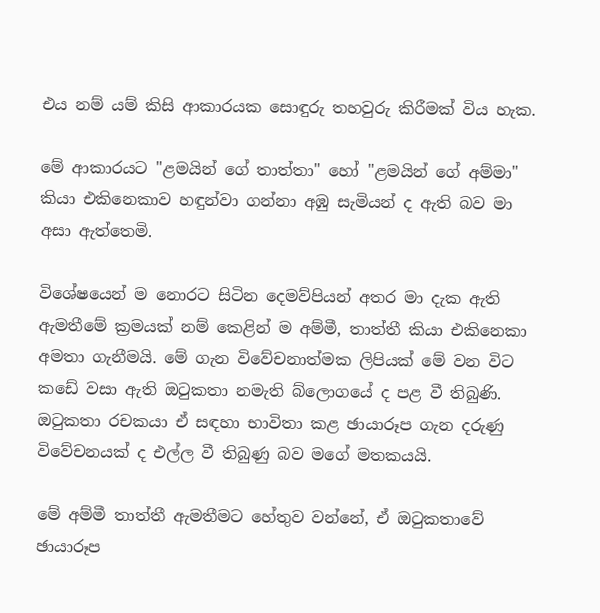එය නම් යම් කිසි ආකාරයක සොඳුරු තහවුරු කිරීමක් විය හැක.

මේ ආකාරයට "ළමයින් ගේ තාත්තා" හෝ "ළමයින් ගේ අම්මා" කියා එකිනෙකාව හඳුන්වා ගන්නා අඹු සැමියන් ද ඇති බව මා අසා ඇත්තෙමි.

විශේෂයෙන් ම නොරට සිටින දෙමව්පියන් අතර මා දැක ඇති ඇමතීමේ ක්‍රමයක් නම් කෙළින් ම අම්මී, තාත්තී කියා එකිනෙකා අමතා ගැනීමයි. මේ ගැන විවේචනාත්මක ලිපියක් මේ වන විට කඩේ වසා ඇති ඔටුකතා නමැති බ්ලොගයේ ද පළ වී තිබුණි. ඔටුකතා රචකයා ඒ සඳහා භාවිතා කළ ඡායාරූප ගැන දරුණු විවේචනයක් ද එල්ල වී තිබුණු බව මගේ මතකයයි.

මේ අම්මී තාත්තී ඇමතීමට හේතුව වන්නේ, ඒ ඔටුකතාවේ ඡායාරූප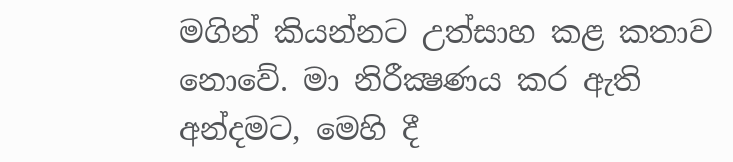මගින් කියන්නට උත්සාහ කළ කතාව නොවේ. මා නිරීක්‍ෂණය කර ඇති අන්දමට, මෙහි දී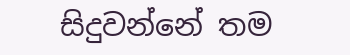සිදුවන්නේ තම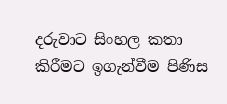දරුවාට සිංහල කතා කිරීමට ඉගැන්වීම පිණිස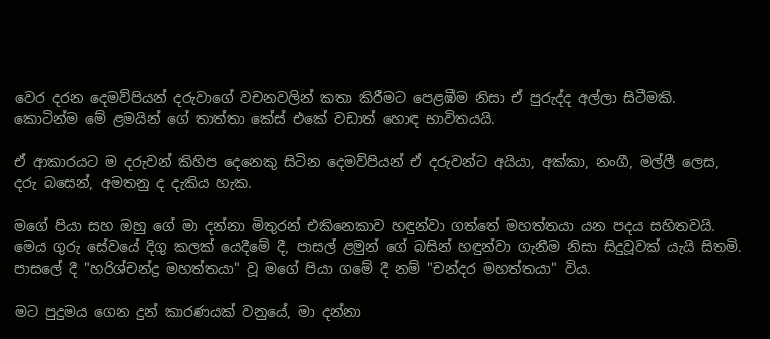වෙර දරන දෙමව්පියන් දරුවාගේ වචනවලින් කතා කිරීමට පෙළඹීම නිසා ඒ පුරුද්ද අල්ලා සිටීමකි. කොටින්ම මේ ළමයින් ගේ තාත්තා කේස් එකේ වඩාත් හොඳ භාවිතයයි.

ඒ ආකාරයට ම දරුවන් කිහිප දෙනෙකු සිටින දෙමව්පියන් ඒ දරුවන්ට අයියා, අක්කා, නංගී, මල්ලී ලෙස, දරු බසෙන්, අමතනු ද දැකිය හැක.

මගේ පියා සහ ඔහු ගේ මා දන්නා මිතුරන් එකිනෙකාව හඳුන්වා ගත්තේ මහත්තයා යන පදය සහිතවයි. මෙය ගුරු සේවයේ දිගු කලක් යෙදීමේ දී, පාසල් ළමුන් ගේ බසින් හඳුන්වා ගැනීම නිසා සිදුවූවක් යැයි සිතමි. පාසලේ දී "හරිශ්චන්ද්‍ර මහත්තයා" වූ මගේ පියා ගමේ දී නම් "චන්දර මහත්තයා" විය.

මට පුදුමය ගෙන දුන් කාරණයක් වනුයේ, මා දන්නා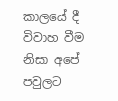කාලයේ දී විවාහ වීම නිසා අපේ පවුලට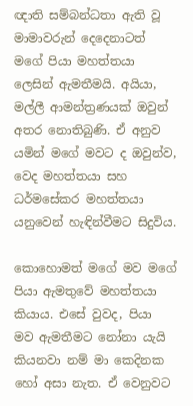ඥාති සම්බන්ධතා ඇති වූ මාමාවරුන් දෙදෙනාටත් මගේ පියා මහත්තයා ලෙසින් ඇමතීමයි. අයියා, මල්ලී ආමන්ත්‍රණයක් ඔවුන් අතර නොතිබුණි. ඒ අනුව යමින් මගේ මවට ද ඔවුන්ව, වෙද මහත්තයා සහ ධර්මසේකර මහත්තයා යනුවෙන් හැඳින්වීමට සිදුවිය.

කොහොමත් මගේ මව මගේ පියා ඇමතුවේ මහත්තයා කියාය. එසේ වුවද, පියා මව ඇමතීමට නෝනා යැයි කියනවා නම් මා කෙදිනක හෝ අසා නැත. ඒ වෙනුවට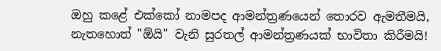ඔහු කළේ එක්කෝ නාමපද ආමන්ත්‍රණයෙන් තොරව ඇමතීමයි, නැතහොත් "ඕයි" වැනි සුරතල් ආමන්ත්‍රණයක් භාවිතා කිරීමයි!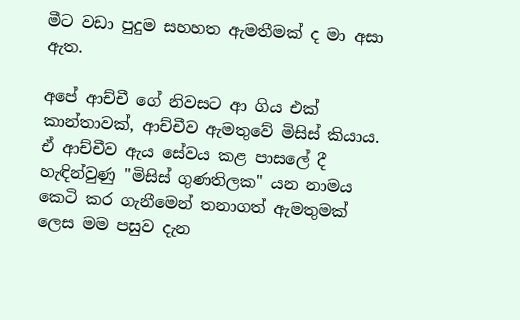මීට වඩා පුදුම සහහත ඇමතීමක් ද මා අසා ඇත.

අපේ ආච්චී ගේ නිවසට ආ ගිය එක් කාන්තාවක්, ආච්චීව ඇමතුවේ මිසිස් කියාය. ඒ ආච්චීව ඇය සේවය කළ පාසලේ දී හැඳින්වුණු "මිසිස් ගුණතිලක" යන නාමය කෙටි කර ගැනීමෙන් තනාගත් ඇමතුමක් ලෙස මම පසුව දැන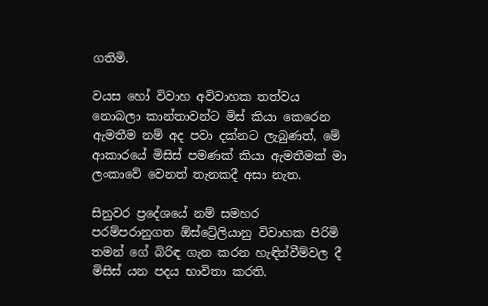ගතිමි.

වයස හෝ විවාහ අවිවාහක තත්වය නොබලා කාන්තාවන්ට මිස් කියා කෙරෙන ඇමතීම නම් අද පවා දක්නට ලැබුණත්, මේ ආකාරයේ මිසිස් පමණක් කියා ඇමතීමක් මා ලංකාවේ වෙනත් තැනකදී අසා නැත.

සිනුවර ප්‍රදේශයේ නම් සමහර පරම්පරානුගත ඕස්ට්‍රේලියානු විවාහක පිරිමි තමන් ගේ බිරිඳ ගැන කරන හැඳින්වීම්වල දී මිසිස් යන පදය භාවිතා කරති.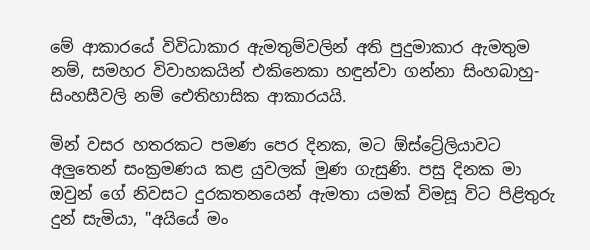මේ ආකාරයේ විවිධාකාර ඇමතුම්වලින් අති පුදුමාකාර ඇමතුම නම්, සමහර විවාහකයින් එකිනෙකා හඳුන්වා ගන්නා සිංහබාහු-සිංහසීවලි නම් ඓතිහාසික ආකාරයයි.

මින් වසර හතරකට පමණ පෙර දිනක, මට ඕස්ට්‍රේලියාවට අලුතෙන් සංක්‍රමණය කළ යුවලක් මුණ ගැසුණි. පසු දිනක මා ඔවුන් ගේ නිවසට දුරකතනයෙන් ඇමතා යමක් විමසූ විට පිළිතුරු දුන් සැමියා, "අයියේ මං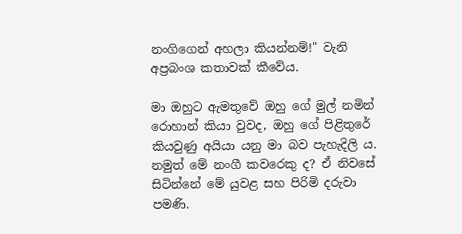නංගිගෙන් අහලා කියන්නම්!" වැනි අප්‍රබංශ කතාවක් කීවේය.

මා ඔහුට ඇමතුවේ ඔහු ගේ මුල් නමින් රොහාන් කියා වුවද, ඔහු ගේ පිළිතුරේ කියවුණු අයියා යනු මා බව පැහැදිලි ය. නමුත් මේ නංගී කවරෙකු ද? ඒ නිවසේ සිටින්නේ මේ යුවළ සහ පිරිමි දරුවා පමණි.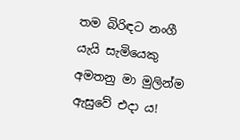තම බිරිඳට නංගී යැයි සැමියෙකු අමතනු මා මුලින්ම ඇසුවේ එදා ය!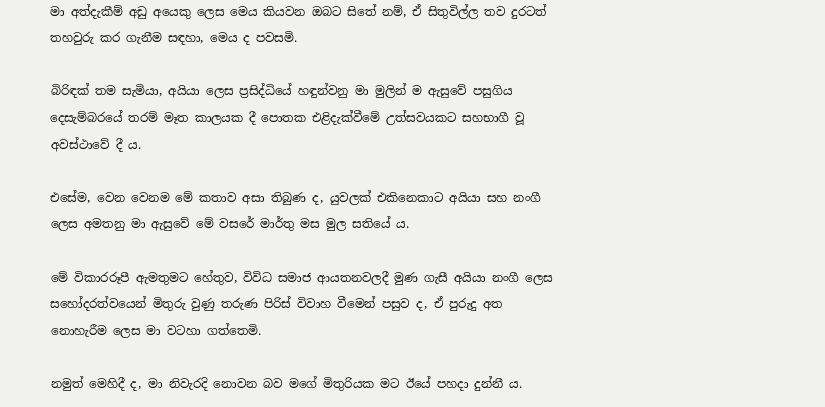මා අත්දැකීම් අඩු අයෙකු ලෙස මෙය කියවන ඔබට සිතේ නම්, ඒ සිතුවිල්ල තව දුරටත් තහවුරු කර ගැනීම සඳහා, මෙය ද පවසමි.

බිරිඳක් තම සැමියා, අයියා ලෙස ප්‍රසිද්ධියේ හඳුන්වනු මා මුලින් ම ඇසුවේ පසුගිය දෙසැම්බරයේ තරම් මෑත කාලයක දී පොතක එළිදැක්වීමේ උත්සවයකට සහභාගී වූ අවස්ථාවේ දී ය.

එසේම, වෙන වෙනම මේ කතාව අසා තිබුණ ද, යුවලක් එකිනෙකාට අයියා සහ නංගී ලෙස අමතනු මා ඇසුවේ මේ වසරේ මාර්තු මස මුල සතියේ ය.

මේ විකාරරූපී ඇමතුමට හේතුව, විවිධ සමාජ ආයතනවලදී මුණ ගැසී අයියා නංගී ලෙස සහෝදරත්වයෙන් මිතුරු වුණු තරුණ පිරිස් විවාහ වීමෙන් පසුව ද, ඒ පුරුදු අත නොහැරීම ලෙස මා වටහා ගත්තෙමි.

නමුත් මෙහිදී ද, මා නිවැරදි නොවන බව මගේ මිතුරියක මට ඊයේ පහදා දුන්නී ය.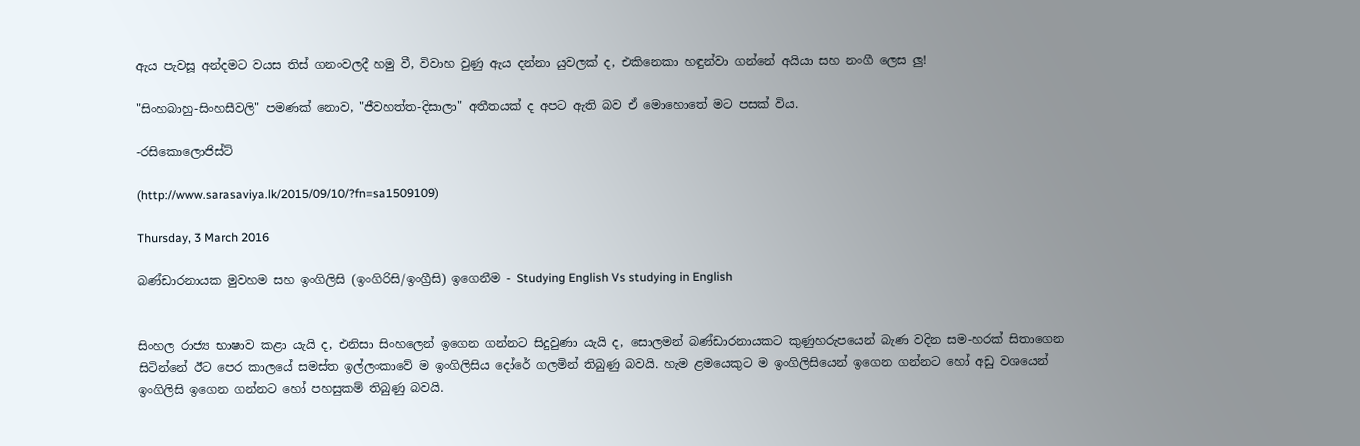ඇය පැවසූ අන්දමට වයස තිස් ගනංවලදී හමු වී, විවාහ වුණු ඇය දන්නා යුවලක් ද, එකිනෙකා හඳුන්වා ගන්නේ අයියා සහ නංගී ලෙස ලු!

"සිංහබාහු-සිංහසීවලි" පමණක් නොව, "ජීවහත්ත-දිසාලා" අතීතයක් ද අපට ඇති බව ඒ මොහොතේ මට පසක් විය.

-රසිකොලොජිස්ට්

(http://www.sarasaviya.lk/2015/09/10/?fn=sa1509109)

Thursday, 3 March 2016

බණ්ඩාරනායක මුවහම සහ ඉංගිලිසි (ඉංගිරිසි/ඉංග්‍රීසි) ඉගෙනීම - Studying English Vs studying in English


සිංහල රාජ්‍ය භාෂාව කළා යැයි ද, එනිසා සිංහලෙන් ඉගෙන ගන්නට සිදුවුණා යැයි ද, සොලමන් බණ්ඩාරනායකට කුණුහරුපයෙන් බැණ වදින සම-හරක් සිතාගෙන සිටින්නේ ඊට පෙර කාලයේ සමස්ත ඉල්ලංකාවේ ම ඉංගිලිසිය දෝරේ ගලමින් තිබුණු බවයි. හැම ළමයෙකුට ම ඉංගිලිසියෙන් ඉගෙන ගන්නට හෝ අඩු වශයෙන් ඉංගිලිසි ඉගෙන ගන්නට හෝ පහසුකම් තිබුණු බවයි.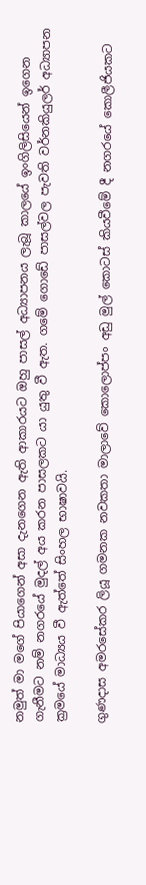නමුත් මා මගේ පියාගෙන් අසා දැනගෙන ඇති ආකාරයට ඔහු පාසල් අධ්‍යාපනය ලැබූ කාලයේ ඉංගිලිසියෙන් ඉගෙන ගැනීමට නම් නගරයේ මුදල් අය කරන පාසලකට යා යුතු වී ඇත. ගමේ ගොඩේ පාසල්වල පැවති වර්නකියුලර් අධ්‍යාපන ක්‍රමයේ මාධ්‍යය වී ඇත්තේ සිංහල භාෂාවයි.

ගුණදාස අමරසේකර ලියූ ගමනක නවකතා මාලාවේ කොලොප්පං අඩු මුල් කොටස් කියවීමේ දී නගරයේ කොලීජියකට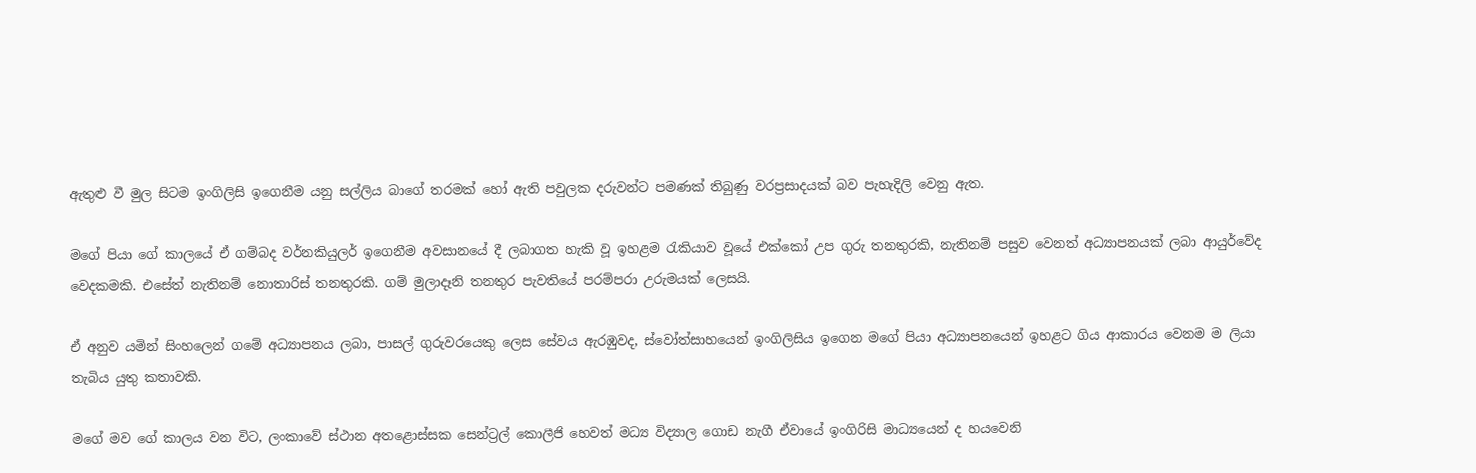ඇතුළු වී මුල සිටම ඉංගිලිසි ඉගෙනීම යනු සල්ලිය බාගේ තරමක් හෝ ඇති පවුලක දරුවන්ට පමණක් තිබුණු වරප්‍රසාදයක් බව පැහැදිලි වෙනු ඇත.

මගේ පියා ගේ කාලයේ ඒ ගම්බද වර්නකියුලර් ඉගෙනීම අවසානයේ දී ලබාගත හැකි වූ ඉහළම රැකියාව වූයේ එක්කෝ උප ගුරු තනතුරකි, නැතිනම් පසුව වෙනත් අධ්‍යාපනයක් ලබා ආයුර්වේද වෙදකමකි. එසේත් නැතිනම් නොතාරිස් තනතුරකි. ගම් මුලාදෑනි තනතුර පැවතියේ පරම්පරා උරුමයක් ලෙසයි.

ඒ අනුව යමින් සිංහලෙන් ගමේ අධ්‍යාපනය ලබා, පාසල් ගුරුවරයෙකු ලෙස සේවය ඇරඹුවද, ස්වෝත්සාහයෙන් ඉංගිලිසිය ඉගෙන මගේ පියා අධ්‍යාපනයෙන් ඉහළට ගිය ආකාරය වෙනම ම ලියා තැබිය යුතු කතාවකි.

මගේ මව ගේ කාලය වන විට, ලංකාවේ ස්ථාන අතළොස්සක සෙන්ට්‍රල් කොලීජි හෙවත් මධ්‍ය විද්‍යාල ගොඩ නැගී ඒවායේ ඉංගිරිසි මාධ්‍යයෙන් ද හයවෙනි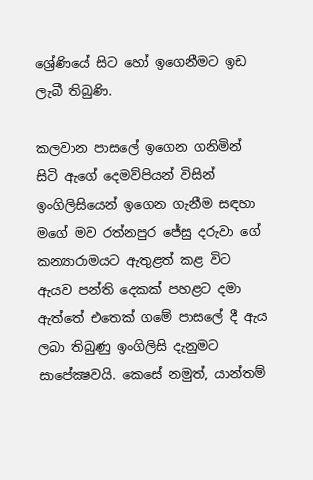ශ්‍රේණියේ සිට හෝ ඉගෙනීමට ඉඩ ලැබී තිබුණි.

කලවාන පාසලේ ඉගෙන ගනිමින් සිටි ඇගේ දෙමව්පියන් විසින් ඉංගිලිසියෙන් ඉගෙන ගැනීම සඳහා මගේ මව රත්නපුර ජේසු දරුවා ගේ කන්‍යාරාමයට ඇතුළත් කළ විට ඇයව පන්ති දෙකක් පහළට දමා ඇත්තේ එතෙක් ගමේ පාසලේ දී ඇය ලබා තිබුණු ඉංගිලිසි දැනුමට සාපේක්‍ෂවයි. කෙසේ නමුත්, යාන්තම්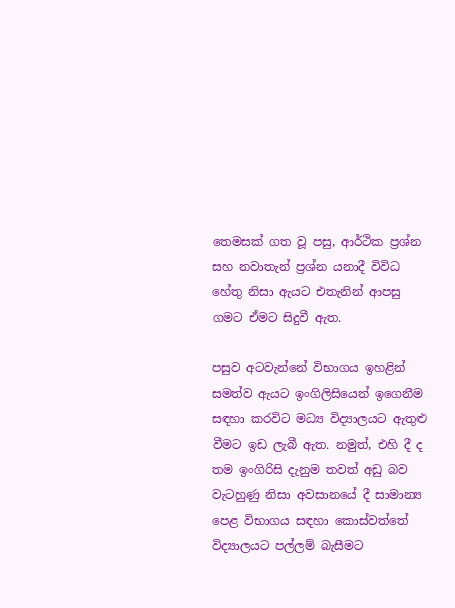තෙමසක් ගත වූ පසු, ආර්ථික ප්‍රශ්න සහ නවාතැන් ප්‍රශ්න යනාදී විවිධ හේතු නිසා ඇයට එතැනින් ආපසු ගමට ඒමට සිදුවී ඇත.

පසුව අටවැන්නේ විභාගය ඉහළින් සමත්ව ඇයට ඉංගිලිසියෙන් ඉගෙනීම සඳහා කරවිට මධ්‍ය විද්‍යාලයට ඇතුළු වීමට ඉඩ ලැබී ඇත. නමුත්, එහි දී ද තම ඉංගිරිසි දැනුම තවත් අඩු බව වැටහුණු නිසා අවසානයේ දී සාමාන්‍ය පෙළ විභාගය සඳහා කොස්වත්තේ විද්‍යාලයට පල්ලම් බැසීමට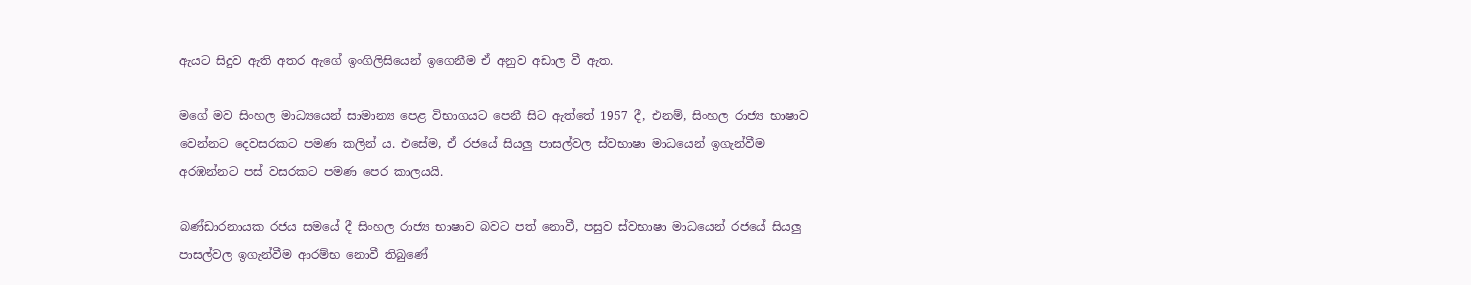ඇයට සිදුව ඇති අතර ඇගේ ඉංගිලිසියෙන් ඉගෙනීම ඒ අනුව අඩාල වී ඇත.

මගේ මව සිංහල මාධ්‍යයෙන් සාමාන්‍ය පෙළ විභාගයට පෙනී සිට ඇත්තේ 1957 දී, එනම්, සිංහල රාජ්‍ය භාෂාව වෙන්නට දෙවසරකට පමණ කලින් ය. එසේම, ඒ රජයේ සියලු පාසල්වල ස්වභාෂා මාධයෙන් ඉගැන්වීම අරඹන්නට පස් වසරකට පමණ පෙර කාලයයි.

බණ්ඩාරනායක රජය සමයේ දී සිංහල රාජ්‍ය භාෂාව බවට පත් නොවී, පසුව ස්වභාෂා මාධයෙන් රජයේ සියලු පාසල්වල ඉගැන්වීම ආරම්භ නොවී තිබුණේ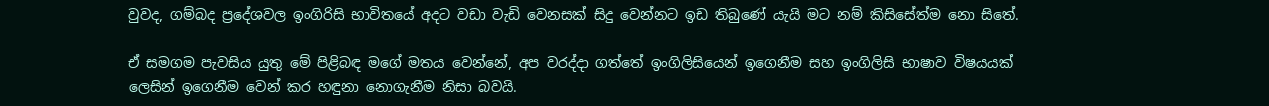වුවද, ගම්බද ප්‍රදේශවල ඉංගිරිසි භාවිතයේ අදට වඩා වැඩි වෙනසක් සිදු වෙන්නට ඉඩ තිබුණේ යැයි මට නම් කිසිසේත්ම නො සිතේ.

ඒ සමගම පැවසිය යුතු මේ පිළිබඳ මගේ මතය වෙන්නේ, අප වරද්දා ගත්තේ ඉංගිලිසියෙන් ඉගෙනීම සහ ඉංගිලිසි භාෂාව විෂයයක් ලෙසින් ඉගෙනීම වෙන් කර හඳුනා නොගැනීම නිසා බවයි.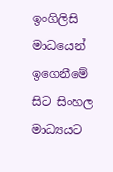ඉංගිලිසි මාධයෙන් ඉගෙනීමේ සිට සිංහල මාධ්‍යයට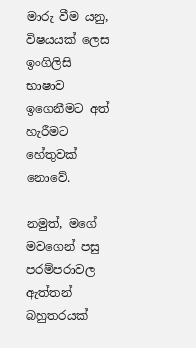මාරු වීම යනු, විෂයයක් ලෙස ඉංගිලිසි භාෂාව ඉගෙනීමට අත් හැරීමට හේතුවක් නොවේ.

නමුත්, මගේ මවගෙන් පසු පරම්පරාවල ඇත්තන් බහුතරයක්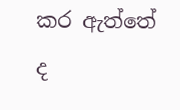කර ඇත්තේ ද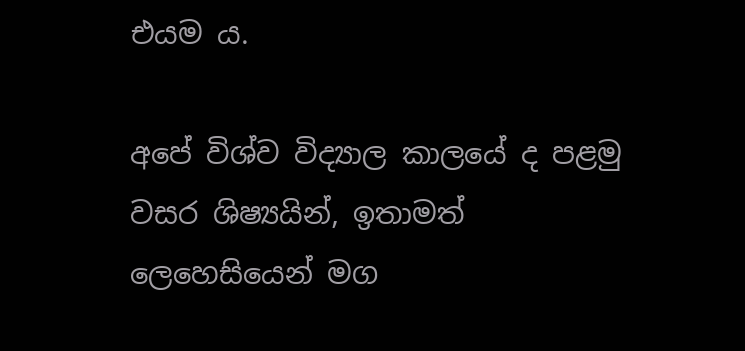එයම ය.

අපේ විශ්ව විද්‍යාල කාලයේ ද පළමු වසර ශිෂ්‍යයින්, ඉතාමත් ලෙහෙසියෙන් මග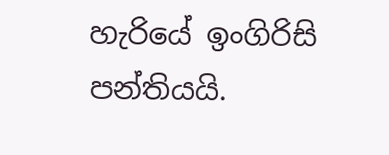හැරියේ ඉංගිරිසි පන්තියයි.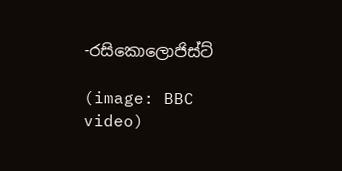-රසිකොලොජිස්ට්

(image: BBC video)